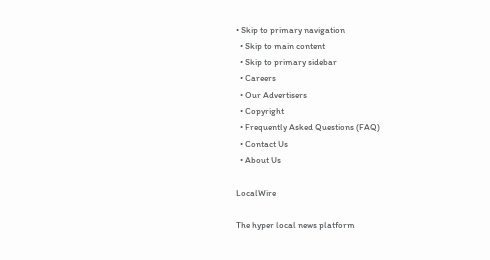• Skip to primary navigation
  • Skip to main content
  • Skip to primary sidebar
  • Careers
  • Our Advertisers
  • Copyright
  • Frequently Asked Questions (FAQ)
  • Contact Us
  • About Us

LocalWire

The hyper local news platform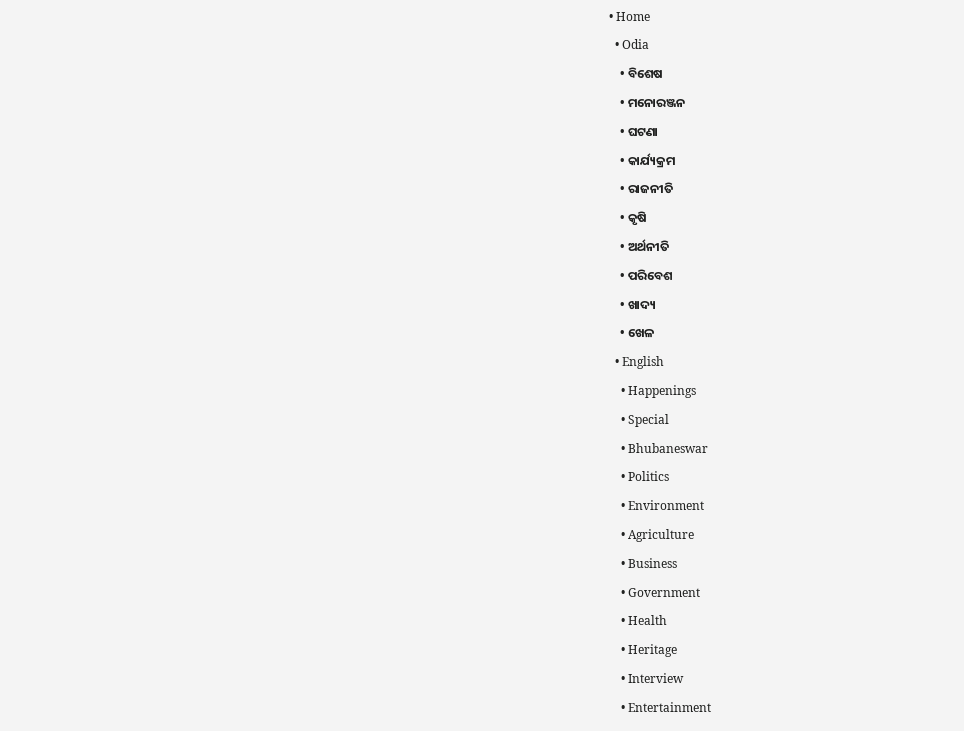• Home
  • Odia
    • ବିଶେଷ
    • ମନୋରଞ୍ଜନ
    • ଘଟଣା
    • କାର୍ଯ୍ୟକ୍ରମ
    • ରାଜନୀତି
    • କୃଷି
    • ଅର୍ଥନୀତି
    • ପରିବେଶ
    • ଖାଦ୍ୟ
    • ଖେଳ
  • English
    • Happenings
    • Special
    • Bhubaneswar
    • Politics
    • Environment
    • Agriculture
    • Business
    • Government
    • Health
    • Heritage
    • Interview
    • Entertainment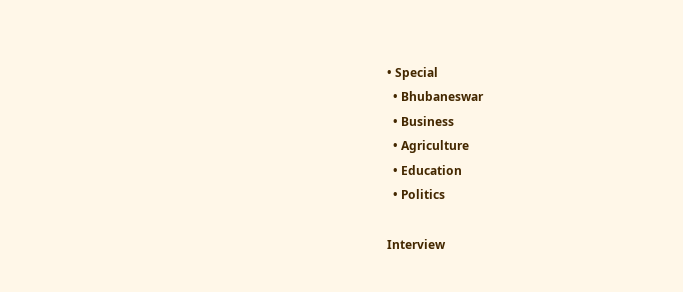• Special
  • Bhubaneswar
  • Business
  • Agriculture
  • Education
  • Politics

Interview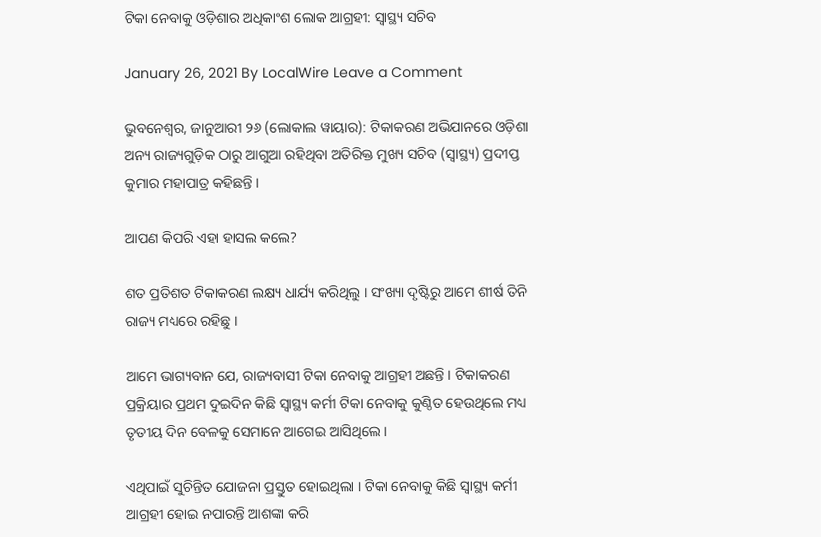ଟିକା ନେବାକୁ ଓଡ଼ିଶାର ଅଧିକାଂଶ ଲୋକ ଆଗ୍ରହୀ: ସ୍ୱାସ୍ଥ୍ୟ ସଚିବ

January 26, 2021 By LocalWire Leave a Comment

ଭୁବନେଶ୍ୱର, ଜାନୁଆରୀ ୨୬ (ଲୋକାଲ ୱାୟାର): ଟିକାକରଣ ଅଭିଯାନରେ ଓଡ଼ିଶା ଅନ୍ୟ ରାଜ୍ୟଗୁଡ଼ିକ ଠାରୁ ଆଗୁଆ ରହିଥିବା ଅତିରିକ୍ତ ମୁଖ୍ୟ ସଚିବ (ସ୍ୱାସ୍ଥ୍ୟ) ପ୍ରଦୀପ୍ତ କୁମାର ମହାପାତ୍ର କହିଛନ୍ତି ।

ଆପଣ କିପରି ଏହା ହାସଲ କଲେ?

ଶତ ପ୍ରତିଶତ ଟିକାକରଣ ଲକ୍ଷ୍ୟ ଧାର୍ଯ୍ୟ କରିଥିଲୁ । ସଂଖ୍ୟା ଦୃଷ୍ଟିରୁ ଆମେ ଶୀର୍ଷ ତିନି ରାଜ୍ୟ ମଧ୍ୟରେ ରହିଛୁ ।

ଆମେ ଭାଗ୍ୟବାନ ଯେ, ରାଜ୍ୟବାସୀ ଟିକା ନେବାକୁ ଆଗ୍ରହୀ ଅଛନ୍ତି । ଟିକାକରଣ ପ୍ରକ୍ରିୟାର ପ୍ରଥମ ଦୁଇଦିନ କିଛି ସ୍ୱାସ୍ଥ୍ୟ କର୍ମୀ ଟିକା ନେବାକୁ କୁଣ୍ଠିତ ହେଉଥିଲେ ମଧ୍ୟ ତୃତୀୟ ଦିନ ବେଳକୁ ସେମାନେ ଆଗେଇ ଆସିଥିଲେ ।

ଏଥିପାଇଁ ସୁଚିନ୍ତିତ ଯୋଜନା ପ୍ରସ୍ତୁତ ହୋଇଥିଲା । ଟିକା ନେବାକୁ କିଛି ସ୍ୱାସ୍ଥ୍ୟ କର୍ମୀ ଆଗ୍ରହୀ ହୋଇ ନପାରନ୍ତି ଆଶଙ୍କା କରି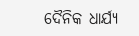ଦୈନିକ ଧାର୍ଯ୍ୟ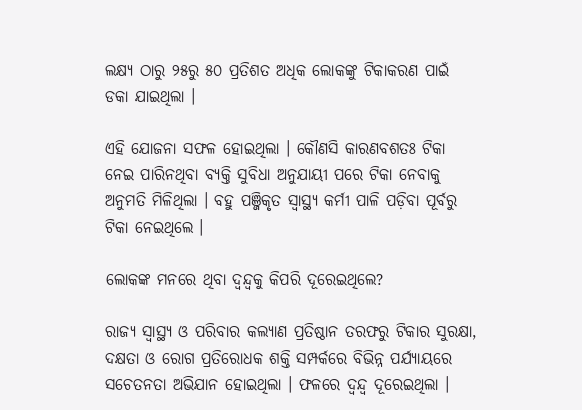ଲକ୍ଷ୍ୟ ଠାରୁ ୨୫ରୁ ୫୦ ପ୍ରତିଶତ ଅଧିକ ଲୋକଙ୍କୁ ଟିକାକରଣ ପାଇଁ ଡକା ଯାଇଥିଲା ।

ଏହି ଯୋଜନା ସଫଳ ହୋଇଥିଲା । କୌଣସି କାରଣବଶତଃ ଟିକା ନେଇ ପାରିନଥିବା ବ୍ୟକ୍ତି ସୁବିଧା ଅନୁଯାୟୀ ପରେ ଟିକା ନେବାକୁ ଅନୁମତି ମିଳିଥିଲା । ବହୁ ପଞ୍ଜିକୃତ ସ୍ୱାସ୍ଥ୍ୟ କର୍ମୀ ପାଳି ପଡ଼ିବା ପୂର୍ବରୁ ଟିକା ନେଇଥିଲେ ।

ଲୋକଙ୍କ ମନରେ ଥିବା ଦ୍ୱନ୍ଦ୍ୱକୁ କିପରି ଦୂରେଇଥିଲେ?

ରାଜ୍ୟ ସ୍ୱାସ୍ଥ୍ୟ ଓ ପରିବାର କଲ୍ୟାଣ ପ୍ରତିଷ୍ଠାନ ତରଫରୁ ଟିକାର ସୁରକ୍ଷା, ଦକ୍ଷତା ଓ ରୋଗ ପ୍ରତିରୋଧକ ଶକ୍ତି ସମ୍ପର୍କରେ ବିଭିନ୍ନ ପର୍ଯ୍ୟାୟରେ ସଚେତନତା ଅଭିଯାନ ହୋଇଥିଲା । ଫଳରେ ଦ୍ୱନ୍ଦ୍ୱ ଦୂରେଇଥିଲା ।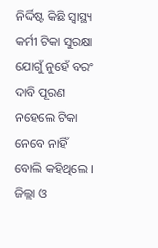ନିର୍ଦ୍ଦିଷ୍ଟ କିଛି ସ୍ୱାସ୍ଥ୍ୟ କର୍ମୀ ଟିକା ସୁରକ୍ଷା ଯୋଗୁଁ ନୁହେଁ ବରଂ ଦାବି ପୂରଣ ନହେଲେ ଟିକା ନେବେ ନାହିଁ ବୋଲି କହିଥିଲେ । ଜିଲ୍ଲା ଓ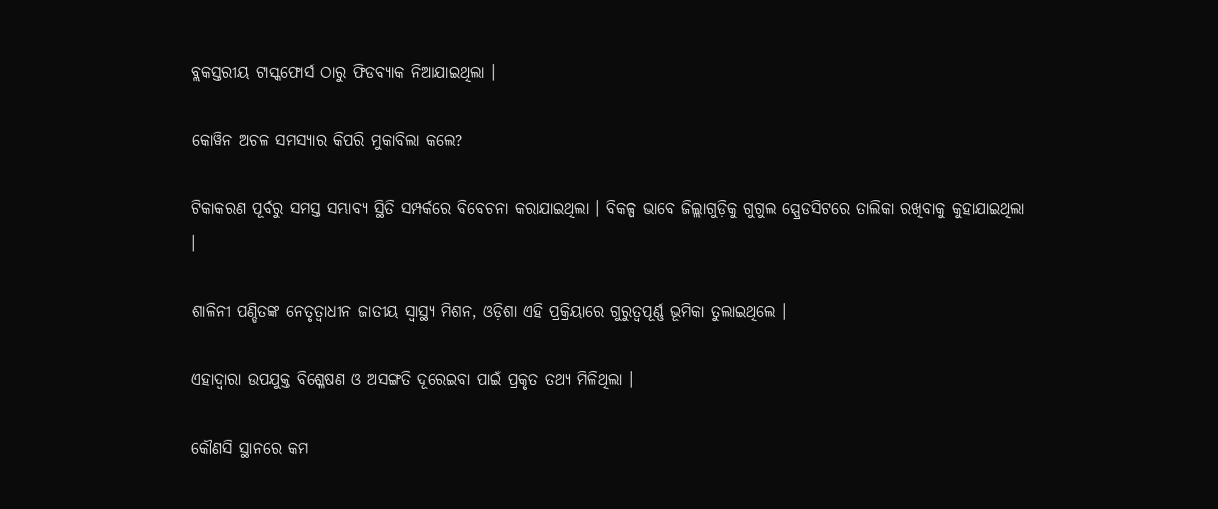ବ୍ଲକସ୍ତରୀୟ ଟାସ୍କଫୋର୍ସ ଠାରୁ ଫିଡବ୍ୟାକ ନିଆଯାଇଥିଲା ।

କୋୱିନ ଅଚଳ ସମସ୍ୟାର କିପରି ମୁକାବିଲା କଲେ?

ଟିକାକରଣ ପୂର୍ବରୁ ସମସ୍ତ ସମ୍ଭାବ୍ୟ ସ୍ଥିତି ସମ୍ପର୍କରେ ବିବେଚନା କରାଯାଇଥିଲା । ବିକଳ୍ପ ଭାବେ ଜିଲ୍ଲାଗୁଡ଼ିକୁ ଗୁଗୁଲ ସ୍ପ୍ରେଡସିଟରେ ତାଲିକା ରଖିବାକୁ କୁହାଯାଇଥିଲା ।

ଶାଳିନୀ ପଣ୍ଡିତଙ୍କ ନେତୃତ୍ୱାଧୀନ ଜାତୀୟ ସ୍ୱାସ୍ଥ୍ୟ ମିଶନ, ଓଡ଼ିଶା ଏହି ପ୍ରକ୍ରିୟାରେ ଗୁରୁତ୍ୱପୂର୍ଣ୍ଣ ଭୂମିକା ତୁଲାଇଥିଲେ ।

ଏହାଦ୍ୱାରା ଉପଯୁକ୍ତ ବିଶ୍ଳେଷଣ ଓ ଅସଙ୍ଗତି ଦୂରେଇବା ପାଇଁ ପ୍ରକୃତ ତଥ୍ୟ ମିଳିଥିଲା ।

କୌଣସି ସ୍ଥାନରେ କମ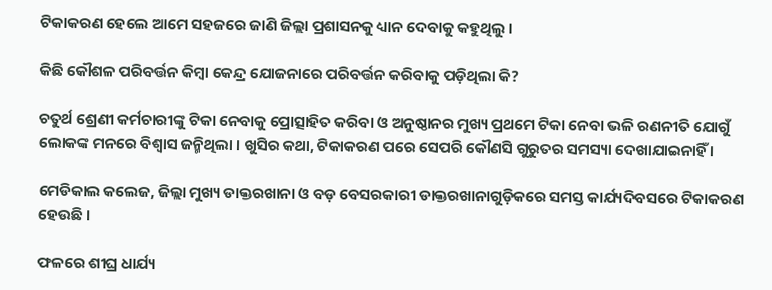ଟିକାକରଣ ହେଲେ ଆମେ ସହଜରେ ଜାଣି ଜିଲ୍ଲା ପ୍ରଶାସନକୁ ଧ୍ୟାନ ଦେବାକୁ କହୁଥିଲୁ ।

କିଛି କୌଶଳ ପରିବର୍ତ୍ତନ କିମ୍ବା କେନ୍ଦ୍ର ଯୋଜନାରେ ପରିବର୍ତ୍ତନ କରିବାକୁ ପଡ଼ିଥିଲା କି?

ଚତୁର୍ଥ ଶ୍ରେଣୀ କର୍ମଚାରୀଙ୍କୁ ଟିକା ନେବାକୁ ପ୍ରୋତ୍ସାହିତ କରିବା ଓ ଅନୁଷ୍ଠାନର ମୁଖ୍ୟ ପ୍ରଥମେ ଟିକା ନେବା ଭଳି ରଣନୀତି ଯୋଗୁଁ ଲୋକଙ୍କ ମନରେ ବିଶ୍ୱାସ ଜନ୍ମିଥିଲା । ଖୁସିର କଥା, ଟିକାକରଣ ପରେ ସେପରି କୌଣସି ଗୁରୁତର ସମସ୍ୟା ଦେଖାଯାଇନାହିଁ ।

ମେଡିକାଲ କଲେଜ, ଜିଲ୍ଲା ମୁଖ୍ୟ ଡାକ୍ତରଖାନା ଓ ବଡ଼ ବେସରକାରୀ ଡାକ୍ତରଖାନାଗୁଡ଼ିକରେ ସମସ୍ତ କାର୍ଯ୍ୟଦିବସରେ ଟିକାକରଣ ହେଉଛି ।

ଫଳରେ ଶୀଘ୍ର ଧାର୍ଯ୍ୟ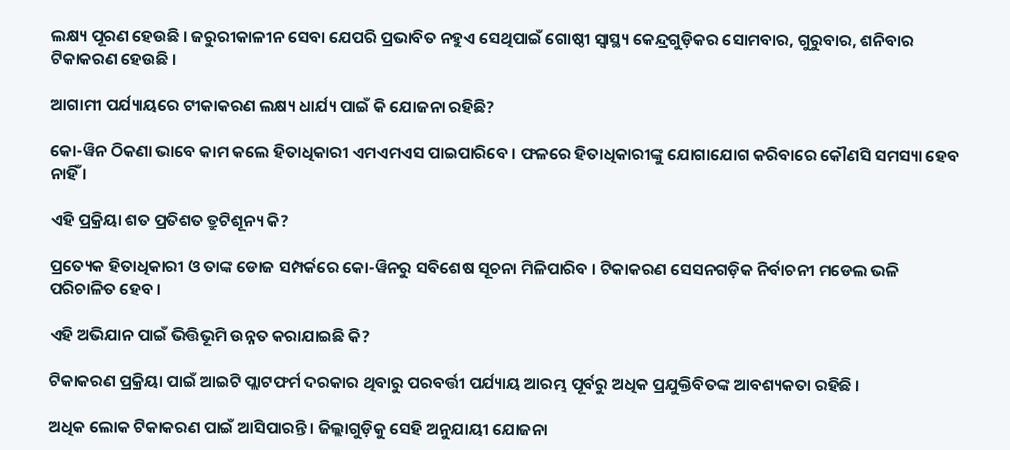ଲକ୍ଷ୍ୟ ପୂରଣ ହେଉଛି । ଜରୁରୀକାଳୀନ ସେବା ଯେପରି ପ୍ରଭାବିତ ନହୁଏ ସେଥିପାଇଁ ଗୋଷ୍ଠୀ ସ୍ୱାସ୍ଥ୍ୟ କେନ୍ଦ୍ରଗୁଡ଼ିକର ସୋମବାର, ଗୁରୁବାର, ଶନିବାର ଟିକାକରଣ ହେଉଛି ।

ଆଗାମୀ ପର୍ଯ୍ୟାୟରେ ଟୀକାକରଣ ଲକ୍ଷ୍ୟ ଧାର୍ଯ୍ୟ ପାଇଁ କି ଯୋଜନା ରହିଛି?

କୋ-ୱିନ ଠିକଣା ଭାବେ କାମ କଲେ ହିତାଧିକାରୀ ଏମଏମଏସ ପାଇପାରିବେ । ଫଳରେ ହିତାଧିକାରୀଙ୍କୁ ଯୋଗାଯୋଗ କରିବାରେ କୌଣସି ସମସ୍ୟା ହେବ ନାହିଁ ।

ଏହି ପ୍ରକ୍ରିୟା ଶତ ପ୍ରତିଶତ ତ୍ରୁଟିଶୂନ୍ୟ କି?

ପ୍ରତ୍ୟେକ ହିତାଧିକାରୀ ଓ ତାଙ୍କ ଡୋଜ ସମ୍ପର୍କରେ କୋ-ୱିନରୁ ସବିଶେଷ ସୂଚନା ମିଳିପାରିବ । ଟିକାକରଣ ସେସନଗଡ଼ିକ ନିର୍ବାଚନୀ ମଡେଲ ଭଳି ପରିଚାଳିତ ହେବ ।

ଏହି ଅଭିଯାନ ପାଇଁ ଭିତ୍ତିଭୂମି ଉନ୍ନତ କରାଯାଇଛି କି?

ଟିକାକରଣ ପ୍ରକ୍ରିୟା ପାଇଁ ଆଇଟି ପ୍ଲାଟଫର୍ମ ଦରକାର ଥିବାରୁ ପରବର୍ତ୍ତୀ ପର୍ଯ୍ୟାୟ ଆରମ୍ଭ ପୂର୍ବରୁ ଅଧିକ ପ୍ରଯୁକ୍ତିବିତଙ୍କ ଆବଶ୍ୟକତା ରହିଛି ।

ଅଧିକ ଲୋକ ଟିକାକରଣ ପାଇଁ ଆସିପାରନ୍ତି । ଜିଲ୍ଲାଗୁଡ଼ିକୁ ସେହି ଅନୁଯାୟୀ ଯୋଜନା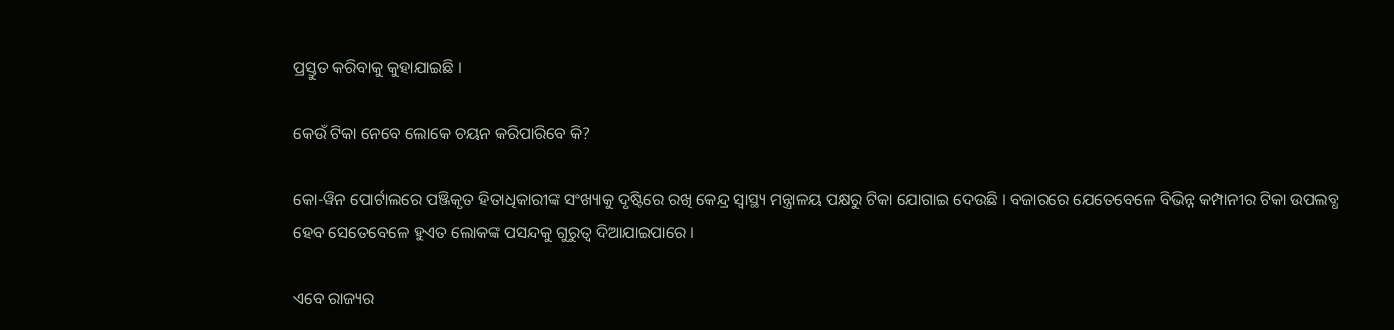ପ୍ରସ୍ତୁତ କରିବାକୁ କୁହାଯାଇଛି ।

କେଉଁ ଟିକା ନେବେ ଲୋକେ ଚୟନ କରିପାରିବେ କି?

କୋ-ୱିନ ପୋର୍ଟାଲରେ ପଞ୍ଜିକୃତ ହିତାଧିକାରୀଙ୍କ ସଂଖ୍ୟାକୁ ଦୃଷ୍ଟିରେ ରଖି କେନ୍ଦ୍ର ସ୍ୱାସ୍ଥ୍ୟ ମନ୍ତ୍ରାଳୟ ପକ୍ଷରୁ ଟିକା ଯୋଗାଇ ଦେଉଛି । ବଜାରରେ ଯେତେବେଳେ ବିଭିନ୍ନ କମ୍ପାନୀର ଟିକା ଉପଲବ୍ଧ ହେବ ସେତେବେଳେ ହୁଏତ ଲୋକଙ୍କ ପସନ୍ଦକୁ ଗୁରୁତ୍ୱ ଦିଆଯାଇପାରେ ।

ଏବେ ରାଜ୍ୟର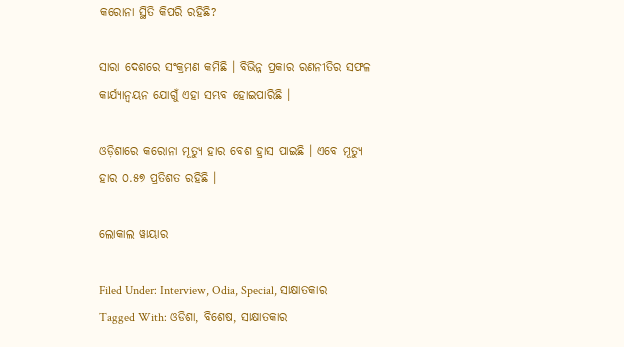କରୋନା ସ୍ଥିତି କିପରି ରହିଛି?

ସାରା ଦେଶରେ ସଂକ୍ରମଣ କମିଛି । ବିଭିନ୍ନ ପ୍ରକାର ରଣନୀତିର ସଫଳ କାର୍ଯ୍ୟାନ୍ୱୟନ ଯୋଗୁଁ ଏହା ସମ୍ଭବ ହୋଇପାରିଛି ।

ଓଡ଼ିଶାରେ କରୋନା ମୂତ୍ୟୁ ହାର ବେଶ ହ୍ରାସ ପାଇଛି । ଏବେ ମୂତ୍ୟୁ ହାର ୦.୫୭ ପ୍ରତିଶତ ରହିଛି ।

ଲୋକାଲ ୱାୟାର

Filed Under: Interview, Odia, Special, ସାକ୍ଷାତକାର Tagged With: ଓଡିଶା, ବିଶେଷ, ସାକ୍ଷାତକାର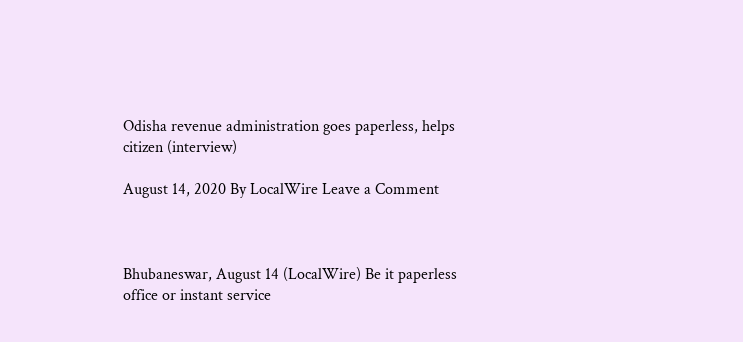Odisha revenue administration goes paperless, helps citizen (interview)

August 14, 2020 By LocalWire Leave a Comment



Bhubaneswar, August 14 (LocalWire) Be it paperless office or instant service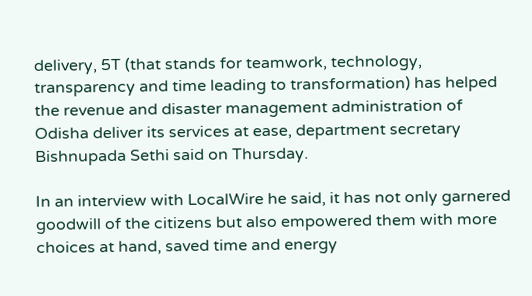delivery, 5T (that stands for teamwork, technology, transparency and time leading to transformation) has helped the revenue and disaster management administration of Odisha deliver its services at ease, department secretary Bishnupada Sethi said on Thursday.

In an interview with LocalWire he said, it has not only garnered goodwill of the citizens but also empowered them with more choices at hand, saved time and energy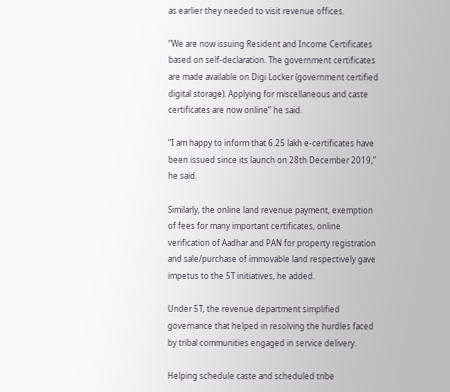as earlier they needed to visit revenue offices.

“We are now issuing Resident and Income Certificates based on self-declaration. The government certificates are made available on Digi Locker (government certified digital storage). Applying for miscellaneous and caste certificates are now online” he said.

“I am happy to inform that 6.25 lakh e-certificates have been issued since its launch on 28th December 2019,” he said.

Similarly, the online land revenue payment, exemption of fees for many important certificates, online verification of Aadhar and PAN for property registration and sale/purchase of immovable land respectively gave impetus to the 5T initiatives, he added.

Under 5T, the revenue department simplified governance that helped in resolving the hurdles faced by tribal communities engaged in service delivery.

Helping schedule caste and scheduled tribe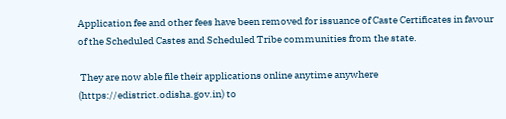Application fee and other fees have been removed for issuance of Caste Certificates in favour of the Scheduled Castes and Scheduled Tribe communities from the state.

 They are now able file their applications online anytime anywhere (https://edistrict.odisha.gov.in) to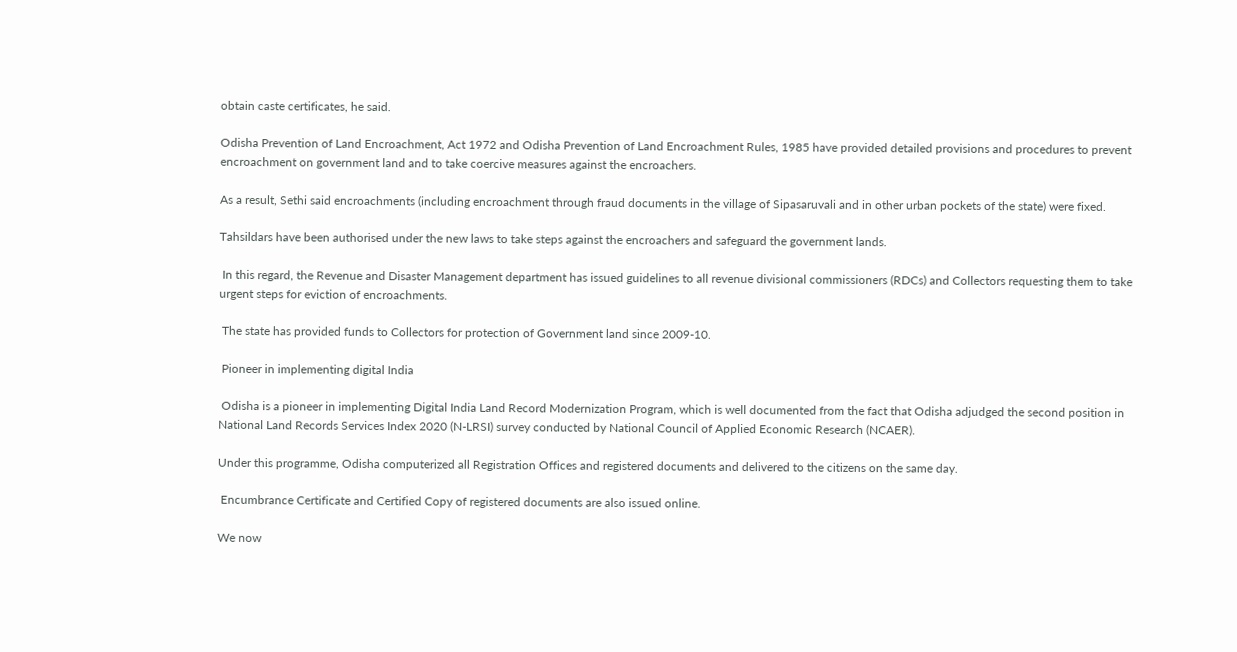obtain caste certificates, he said.

Odisha Prevention of Land Encroachment, Act 1972 and Odisha Prevention of Land Encroachment Rules, 1985 have provided detailed provisions and procedures to prevent encroachment on government land and to take coercive measures against the encroachers.

As a result, Sethi said encroachments (including encroachment through fraud documents in the village of Sipasaruvali and in other urban pockets of the state) were fixed.

Tahsildars have been authorised under the new laws to take steps against the encroachers and safeguard the government lands.

 In this regard, the Revenue and Disaster Management department has issued guidelines to all revenue divisional commissioners (RDCs) and Collectors requesting them to take urgent steps for eviction of encroachments.

 The state has provided funds to Collectors for protection of Government land since 2009-10.

 Pioneer in implementing digital India

 Odisha is a pioneer in implementing Digital India Land Record Modernization Program, which is well documented from the fact that Odisha adjudged the second position in National Land Records Services Index 2020 (N-LRSI) survey conducted by National Council of Applied Economic Research (NCAER).

Under this programme, Odisha computerized all Registration Offices and registered documents and delivered to the citizens on the same day.

 Encumbrance Certificate and Certified Copy of registered documents are also issued online.

We now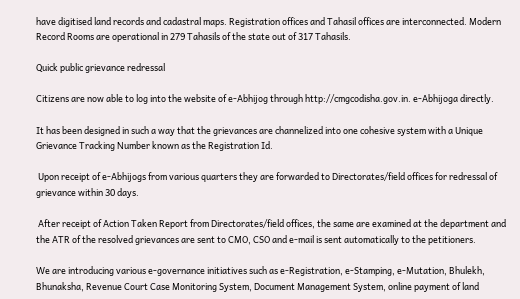have digitised land records and cadastral maps. Registration offices and Tahasil offices are interconnected. Modern Record Rooms are operational in 279 Tahasils of the state out of 317 Tahasils.

Quick public grievance redressal

Citizens are now able to log into the website of e-Abhijog through http://cmgcodisha.gov.in. e-Abhijoga directly.

It has been designed in such a way that the grievances are channelized into one cohesive system with a Unique Grievance Tracking Number known as the Registration Id.

 Upon receipt of e-Abhijogs from various quarters they are forwarded to Directorates/field offices for redressal of grievance within 30 days.

 After receipt of Action Taken Report from Directorates/field offices, the same are examined at the department and the ATR of the resolved grievances are sent to CMO, CSO and e-mail is sent automatically to the petitioners.

We are introducing various e-governance initiatives such as e-Registration, e-Stamping, e-Mutation, Bhulekh, Bhunaksha, Revenue Court Case Monitoring System, Document Management System, online payment of land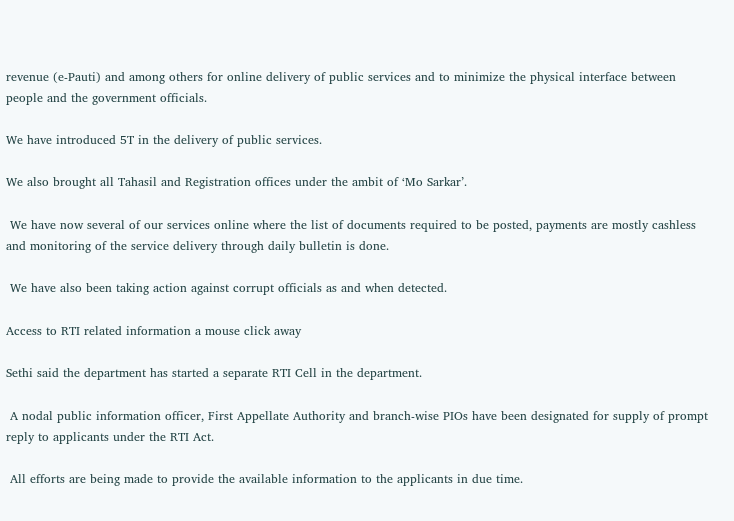revenue (e-Pauti) and among others for online delivery of public services and to minimize the physical interface between people and the government officials.

We have introduced 5T in the delivery of public services.

We also brought all Tahasil and Registration offices under the ambit of ‘Mo Sarkar’.

 We have now several of our services online where the list of documents required to be posted, payments are mostly cashless and monitoring of the service delivery through daily bulletin is done.

 We have also been taking action against corrupt officials as and when detected.

Access to RTI related information a mouse click away

Sethi said the department has started a separate RTI Cell in the department.

 A nodal public information officer, First Appellate Authority and branch-wise PIOs have been designated for supply of prompt reply to applicants under the RTI Act.

 All efforts are being made to provide the available information to the applicants in due time.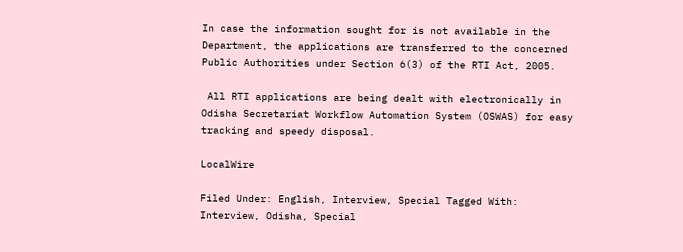In case the information sought for is not available in the Department, the applications are transferred to the concerned Public Authorities under Section 6(3) of the RTI Act, 2005.

 All RTI applications are being dealt with electronically in Odisha Secretariat Workflow Automation System (OSWAS) for easy tracking and speedy disposal.

LocalWire

Filed Under: English, Interview, Special Tagged With: Interview, Odisha, Special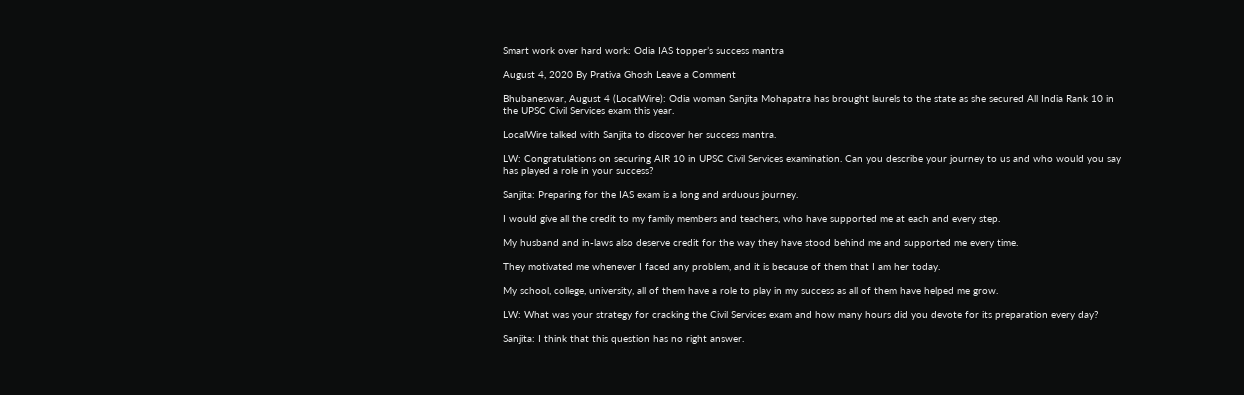Smart work over hard work: Odia IAS topper’s success mantra

August 4, 2020 By Prativa Ghosh Leave a Comment

Bhubaneswar, August 4 (LocalWire): Odia woman Sanjita Mohapatra has brought laurels to the state as she secured All India Rank 10 in the UPSC Civil Services exam this year.

LocalWire talked with Sanjita to discover her success mantra.

LW: Congratulations on securing AIR 10 in UPSC Civil Services examination. Can you describe your journey to us and who would you say has played a role in your success?

Sanjita: Preparing for the IAS exam is a long and arduous journey.

I would give all the credit to my family members and teachers, who have supported me at each and every step.

My husband and in-laws also deserve credit for the way they have stood behind me and supported me every time.

They motivated me whenever I faced any problem, and it is because of them that I am her today.

My school, college, university, all of them have a role to play in my success as all of them have helped me grow.

LW: What was your strategy for cracking the Civil Services exam and how many hours did you devote for its preparation every day?

Sanjita: I think that this question has no right answer.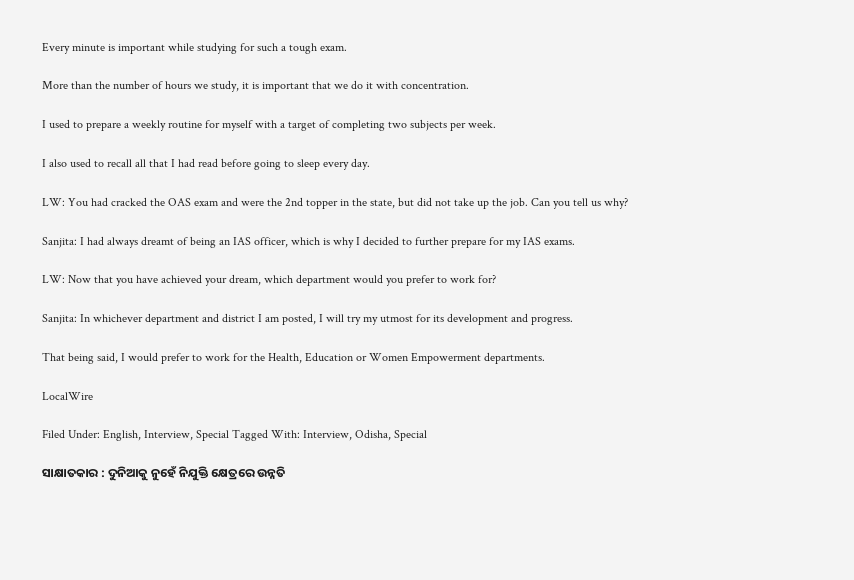Every minute is important while studying for such a tough exam.

More than the number of hours we study, it is important that we do it with concentration.

I used to prepare a weekly routine for myself with a target of completing two subjects per week.

I also used to recall all that I had read before going to sleep every day.

LW: You had cracked the OAS exam and were the 2nd topper in the state, but did not take up the job. Can you tell us why?

Sanjita: I had always dreamt of being an IAS officer, which is why I decided to further prepare for my IAS exams.

LW: Now that you have achieved your dream, which department would you prefer to work for?

Sanjita: In whichever department and district I am posted, I will try my utmost for its development and progress.

That being said, I would prefer to work for the Health, Education or Women Empowerment departments.

LocalWire

Filed Under: English, Interview, Special Tagged With: Interview, Odisha, Special

ସାକ୍ଷାତକାର : ଦୁନିଆକୁ ନୁହେଁ ନିଯୁକ୍ତି କ୍ଷେତ୍ରରେ ଉନ୍ନତି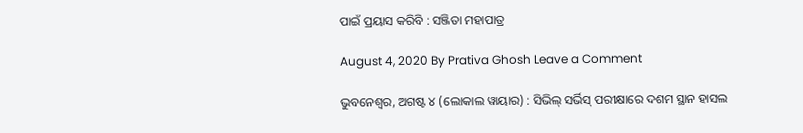ପାଇଁ ପ୍ରୟାସ କରିବି : ସଞ୍ଜିତା ମହାପାତ୍ର

August 4, 2020 By Prativa Ghosh Leave a Comment

ଭୁବନେଶ୍ୱର, ଅଗଷ୍ଟ ୪ (ଲୋକାଲ ୱାୟାର) : ସିଭିଲ୍ ସର୍ଭିସ୍ ପରୀକ୍ଷାରେ ଦଶମ ସ୍ଥାନ ହାସଲ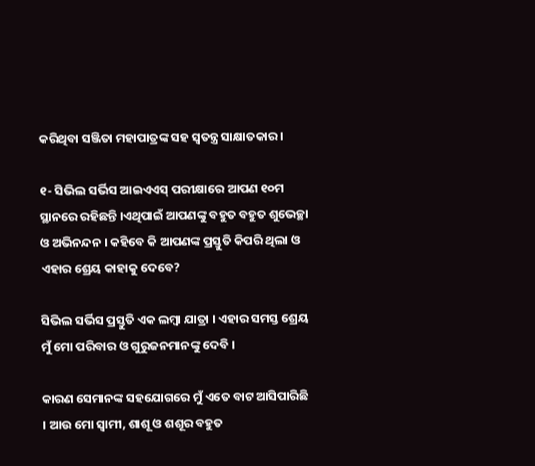କରିଥିବା ସଞ୍ଜିତା ମହାପାତ୍ରଙ୍କ ସହ ସ୍ୱତନ୍ତ୍ର ସାକ୍ଷାତକାର ।

୧- ସିଭିଲ ସର୍ଭିସ ଆଇଏଏସ୍ ପରୀକ୍ଷାରେ ଆପଣ ୧୦ମ ସ୍ଥାନରେ ରହିଛନ୍ତି ।ଏଥିପାଇଁ ଆପଣଙ୍କୁ ବହୁତ ବହୁତ ଶୁଭେଚ୍ଛା ଓ ଅଭିନନ୍ଦନ । କହିବେ କି ଆପଣଙ୍କ ପ୍ରସ୍ତୁତି କିପରି ଥିଲା ଓ ଏହାର ଶ୍ରେୟ କାହାକୁ ଦେବେ?

ସିଭିଲ ସର୍ଭିସ ପ୍ରସ୍ତୁତି ଏକ ଲମ୍ବା ଯାତ୍ରା । ଏହାର ସମସ୍ତ ଶ୍ରେୟ ମୁଁ ମୋ ପରିବାର ଓ ଗୁରୁଜନମାନଙ୍କୁ ଦେବି ।

କାରଣ ସେମାନଙ୍କ ସହଯୋଗରେ ମୁଁ ଏତେ ବାଟ ଆସିପାରିଛି । ଆଉ ମୋ ସ୍ୱାମୀ, ଶାଶୂ ଓ ଶଶୂର ବହୁତ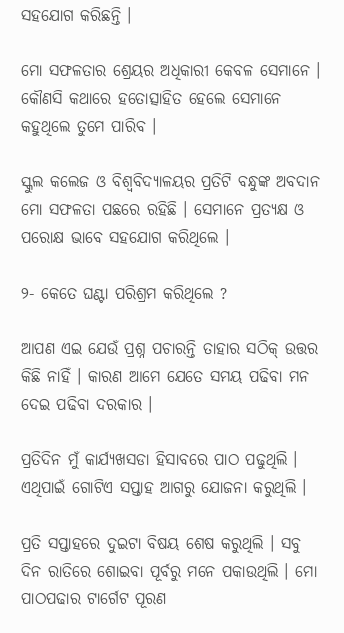ସହଯୋଗ କରିଛନ୍ତି ।

ମୋ ସଫଳତାର ଶ୍ରେୟର ଅଧିକାରୀ କେବଳ ସେମାନେ । କୌଣସି କଥାରେ ହତୋତ୍ସାହିତ ହେଲେ ସେମାନେ କହୁଥିଲେ ତୁମେ ପାରିବ ।

ସ୍କୁଲ କଲେଜ ଓ ବିଶ୍ୱବିଦ୍ୟାଳୟର ପ୍ରତିଟି ବନ୍ଧୁଙ୍କ ଅବଦାନ ମୋ ସଫଳତା ପଛରେ ରହିଛି । ସେମାନେ ପ୍ରତ୍ୟକ୍ଷ ଓ ପରୋକ୍ଷ ଭାବେ ସହଯୋଗ କରିଥିଲେ ।

୨- କେତେ ଘଣ୍ଟା ପରିଶ୍ରମ କରିଥିଲେ ?

ଆପଣ ଏଇ ଯେଉଁ ପ୍ରଶ୍ନ ପଚାରନ୍ତି ତାହାର ସଠିକ୍ ଉତ୍ତର କିଛି ନାହିଁ । କାରଣ ଆମେ ଯେତେ ସମୟ ପଢିବା ମନ ଦେଇ ପଢିବା ଦରକାର ।

ପ୍ରତିଦିନ ମୁଁ କାର୍ଯ୍ୟଖସଡା ହିସାବରେ ପାଠ ପଢୁଥିଲି । ଏଥିପାଇଁ ଗୋଟିଏ ସପ୍ତାହ ଆଗରୁ ଯୋଜନା କରୁଥିଲି ।

ପ୍ରତି ସପ୍ତାହରେ ଦୁଇଟା ବିଷୟ ଶେଷ କରୁଥିଲି । ସବୁ ଦିନ ରାତିରେ ଶୋଇବା ପୂର୍ବରୁ ମନେ ପକାଉଥିଲି । ମୋ ପାଠପଢାର ଟାର୍ଗେଟ ପୂରଣ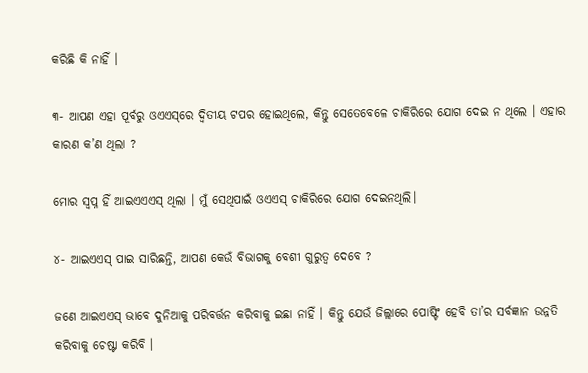କରିଛି କି ନାହିଁ ।

୩- ଆପଣ ଏହା ପୂର୍ବରୁ ଓଏଏସ୍‌ରେ ଦ୍ୱିତୀୟ ଟପର ହୋଇଥିଲେ, କିନ୍ତୁ ସେତେବେଳେ ଚାକିରିରେ ଯୋଗ ଦେଇ ନ ଥିଲେ । ଏହାର କାରଣ କ’ଣ ଥିଲା ?

ମୋର ସ୍ୱପ୍ନ ହିଁ ଆଇଏଏଏସ୍ ଥିଲା । ମୁଁ ସେଥିପାଇଁ ଓଏଏସ୍ ଚାକିରିରେ ଯୋଗ ଦେଇନଥିଲି।

୪- ଆଇଏଏସ୍ ପାଇ ସାରିଛନ୍ତି, ଆପଣ କେଉଁ ବିଭାଗକୁ ବେଶୀ ଗୁରୁତ୍ୱ ଦେବେ ?

ଜଣେ ଆଇଏଏସ୍ ଭାବେ ଦୁନିଆକୁ ପରିବର୍ତ୍ତନ କରିବାକୁ ଇଛା ନାହିଁ । କିନ୍ତୁ ଯେଉଁ ଜିଲ୍ଲାରେ ପୋଷ୍ଟିଂ ହେବି ତା’ର ସର୍ବଜ୍ଞାନ ଉନ୍ନତି କରିବାକୁ ଚେଷ୍ଟା କରିବି ।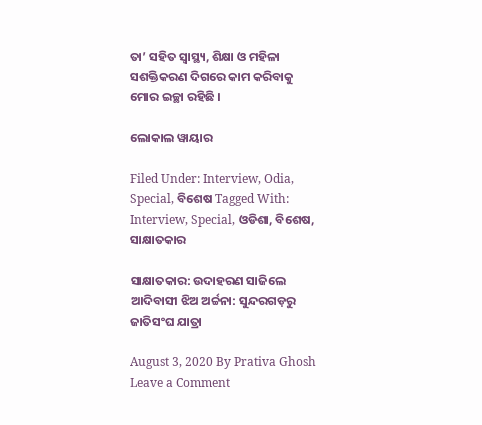ତା’ ସହିତ ସ୍ୱାସ୍ଥ୍ୟ, ଶିକ୍ଷା ଓ ମହିଳା ସଶକ୍ତିକରଣ ଦିଗରେ କାମ କରିବାକୁ ମୋର ଇଚ୍ଛା ରହିଛି ।

ଲୋକାଲ ୱାୟାର

Filed Under: Interview, Odia, Special, ବିଶେଷ Tagged With: Interview, Special, ଓଡିଶା, ବିଶେଷ, ସାକ୍ଷାତକାର

ସାକ୍ଷାତକାର: ଉଦାହରଣ ସାଜିଲେ ଆଦିବାସୀ ଝିଅ ଅର୍ଚ୍ଚନା: ସୁନ୍ଦରଗଡ଼ରୁ ଜାତିସଂଘ ଯାତ୍ରା

August 3, 2020 By Prativa Ghosh Leave a Comment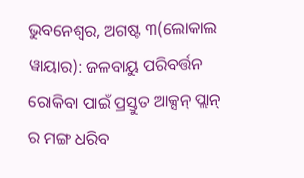ଭୁବନେଶ୍ୱର, ଅଗଷ୍ଟ ୩(ଲୋକାଲ ୱାୟାର): ଜଳବାୟୁ ପରିବର୍ତ୍ତନ ରୋକିବା ପାଇଁ ପ୍ରସ୍ତୁତ ଆକ୍ସନ୍ ପ୍ଲାନ୍ ର ମଙ୍ଗ ଧରିବ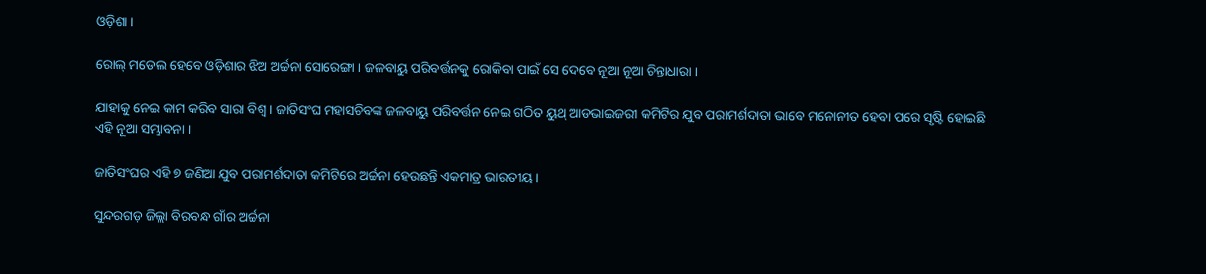ଓଡ଼ିଶା ।

ରୋଲ୍ ମଡେଲ ହେବେ ଓଡ଼ିଶାର ଝିଅ ଅର୍ଚ୍ଚନା ସୋରେଙ୍ଗା । ଜଳବାୟୁ ପରିବର୍ତ୍ତନକୁ ରୋକିବା ପାଇଁ ସେ ଦେବେ ନୂଆ ନୂଆ ଚିନ୍ତାଧାରା ।

ଯାହାକୁ ନେଇ କାମ କରିବ ସାରା ବିଶ୍ୱ । ଜାତିସଂଘ ମହାସଚିବଙ୍କ ଜଳବାୟୁ ପରିବର୍ତ୍ତନ ନେଇ ଗଠିତ ୟୁଥ୍ ଆଡଭାଇଜରୀ କମିଟିର ଯୁବ ପରାମର୍ଶଦାତା ଭାବେ ମନୋନୀତ ହେବା ପରେ ସୃଷ୍ଟି ହୋଇଛି ଏହି ନୂଆ ସମ୍ଭାବନା ।

ଜାତିସଂଘର ଏହି ୭ ଜଣିଆ ଯୁବ ପରାମର୍ଶଦାତା କମିଟିରେ ଅର୍ଚ୍ଚନା ହେଉଛନ୍ତି ଏକମାତ୍ର ଭାରତୀୟ ।

ସୁନ୍ଦରଗଡ଼ ଜିଲ୍ଲା ବିରବନ୍ଧ ଗାଁର ଅର୍ଚ୍ଚନା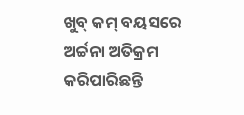ଖୁବ୍ କମ୍ ବୟସରେ ଅର୍ଚ୍ଚନା ଅତିକ୍ରମ କରିପାରିଛନ୍ତି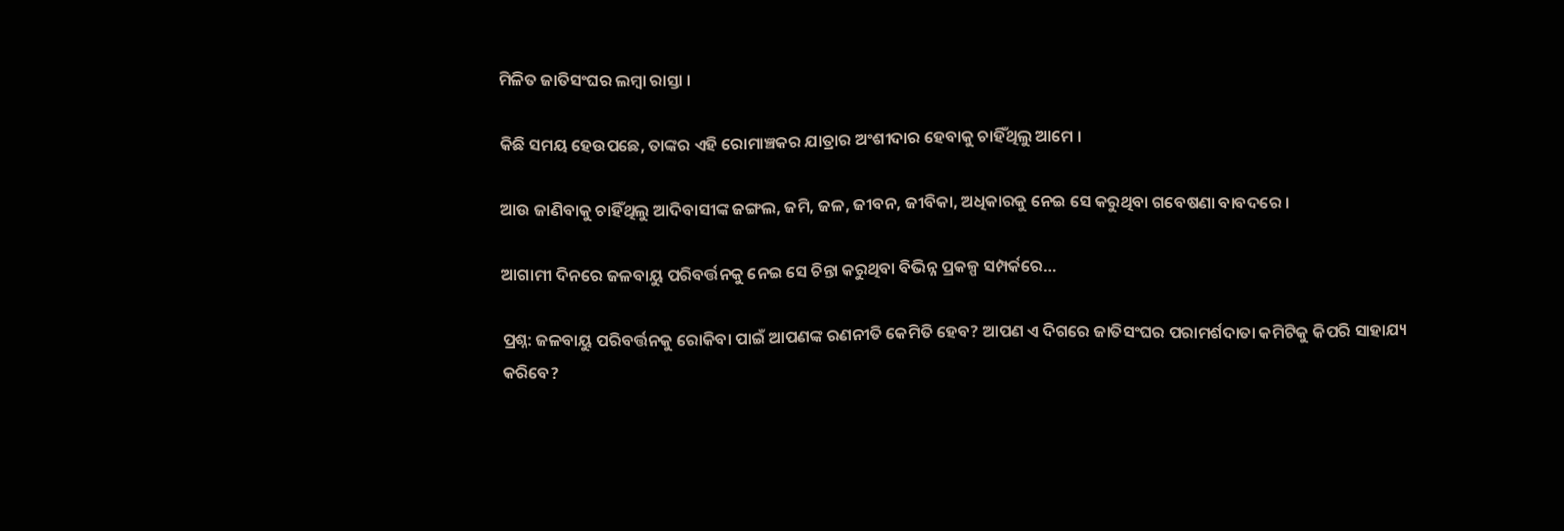ମିଳିତ ଜାତିସଂଘର ଲମ୍ବା ରାସ୍ତା ।

କିଛି ସମୟ ହେଉପଛେ, ତାଙ୍କର ଏହି ରୋମାଞ୍ଚକର ଯାତ୍ରାର ଅଂଶୀଦାର ହେବାକୁ ଚାହିଁଥିଲୁ ଆମେ ।

ଆଉ ଜାଣିବାକୁ ଚାହିଁଥିଲୁ ଆଦିବାସୀଙ୍କ ଜଙ୍ଗଲ, ଜମି, ଜଳ, ଜୀବନ, ଜୀବିକା, ଅଧିକାରକୁ ନେଇ ସେ କରୁଥିବା ଗବେଷଣା ବାବଦରେ ।

ଆଗାମୀ ଦିନରେ ଜଳବାୟୁ ପରିବର୍ତ୍ତନକୁ ନେଇ ସେ ଚିନ୍ତା କରୁଥିବା ବିଭିନ୍ନ ପ୍ରକଳ୍ପ ସମ୍ପର୍କରେ…

ପ୍ରଶ୍ନ: ଜଳବାୟୁ ପରିବର୍ତ୍ତନକୁ ରୋକିବା ପାଇଁ ଆପଣଙ୍କ ରଣନୀତି କେମିତି ହେବ? ଆପଣ ଏ ଦିଗରେ ଜାତିସଂଘର ପରାମର୍ଶଦାତା କମିଟିକୁ କିପରି ସାହାଯ୍ୟ କରିବେ?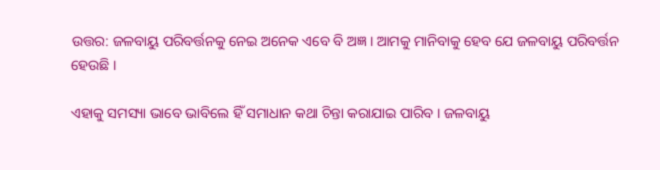ଉତ୍ତର: ଜଳବାୟୁ ପରିବର୍ତ୍ତନକୁ ନେଇ ଅନେକ ଏବେ ବି ଅଜ୍ଞ । ଆମକୁ ମାନିବାକୁ ହେବ ଯେ ଜଳବାୟୁ ପରିବର୍ତ୍ତନ ହେଉଛି ।

ଏହାକୁ ସମସ୍ୟା ଭାବେ ଭାବିଲେ ହିଁ ସମାଧାନ କଥା ଚିନ୍ତା କରାଯାଇ ପାରିବ । ଜଳବାୟୁ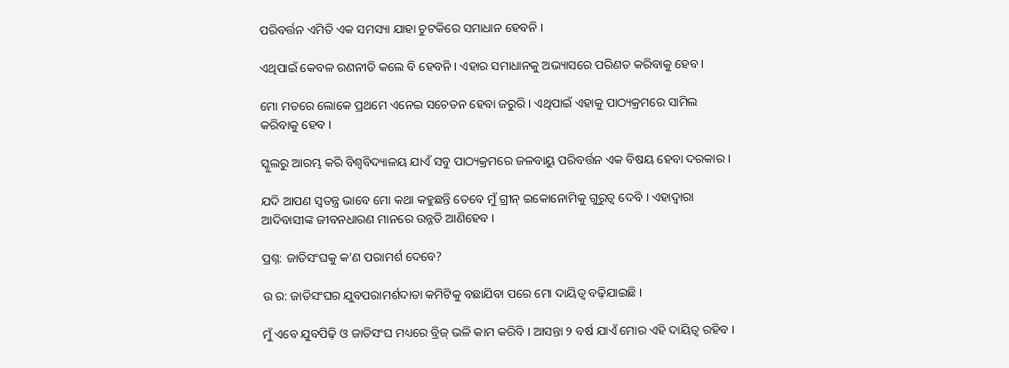ପରିବର୍ତ୍ତନ ଏମିତି ଏକ ସମସ୍ୟା ଯାହା ଚୁଟକିରେ ସମାଧାନ ହେବନି ।

ଏଥିପାଇଁ କେବଳ ରଣନୀତି କଲେ ବି ହେବନି । ଏହାର ସମାଧାନକୁ ଅଭ୍ୟାସରେ ପରିଣତ କରିବାକୁ ହେବ ।

ମୋ ମତରେ ଲୋକେ ପ୍ରଥମେ ଏନେଇ ସଚେତନ ହେବା ଜରୁରି । ଏଥିପାଇଁ ଏହାକୁ ପାଠ୍ୟକ୍ରମରେ ସାମିଲ କରିବାକୁ ହେବ ।

ସ୍କୁଲରୁ ଆରମ୍ଭ କରି ବିଶ୍ୱବିଦ୍ୟାଳୟ ଯାଏଁ ସବୁ ପାଠ୍ୟକ୍ରମରେ ଜଳବାୟୁ ପରିବର୍ତ୍ତନ ଏକ ବିଷୟ ହେବା ଦରକାର ।

ଯଦି ଆପଣ ସ୍ୱତନ୍ତ୍ର ଭାବେ ମୋ କଥା କହୁଛନ୍ତି ତେବେ ମୁଁ ଗ୍ରୀନ୍ ଇକୋନୋମିକୁ ଗୁରୁତ୍ୱ ଦେବି । ଏହାଦ୍ୱାରା ଆଦିବାସୀଙ୍କ ଜୀବନଧାରଣ ମାନରେ ଉନ୍ନତି ଆଣିହେବ ।

ପ୍ରଶ୍ନ: ଜାତିସଂଘକୁ କ’ଣ ପରାମର୍ଶ ଦେବେ?

ଉ ର: ଜାତିସଂଘର ଯୁବପରାମର୍ଶଦାତା କମିଟିକୁ ବଛାଯିବା ପରେ ମୋ ଦାୟିତ୍ୱ ବଢ଼ିଯାଇଛି ।

ମୁଁ ଏବେ ଯୁବପିଢ଼ି ଓ ଜାତିସଂଘ ମଧ୍ୟରେ ବ୍ରିଜ୍ ଭଳି କାମ କରିବି । ଆସନ୍ତା ୨ ବର୍ଷ ଯାଏଁ ମୋର ଏହି ଦାୟିତ୍ୱ ରହିବ ।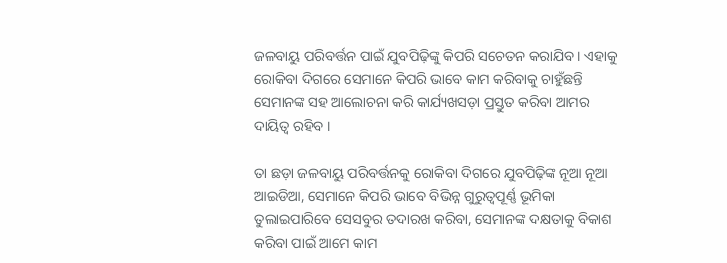ଜଳବାୟୁ ପରିବର୍ତ୍ତନ ପାଇଁ ଯୁବପିଢ଼ିଙ୍କୁ କିପରି ସଚେତନ କରାଯିବ । ଏହାକୁ ରୋକିବା ଦିଗରେ ସେମାନେ କିପରି ଭାବେ କାମ କରିବାକୁ ଚାହୁଁଛନ୍ତି ସେମାନଙ୍କ ସହ ଆଲୋଚନା କରି କାର୍ଯ୍ୟଖସଡ଼ା ପ୍ରସ୍ତୁତ କରିବା ଆମର ଦାୟିତ୍ୱ ରହିବ ।

ତା ଛଡ଼ା ଜଳବାୟୁ ପରିବର୍ତ୍ତନକୁ ରୋକିବା ଦିଗରେ ଯୁବପିଢ଼ିଙ୍କ ନୂଆ ନୂଆ ଆଇଡିଆ, ସେମାନେ କିପରି ଭାବେ ବିଭିନ୍ନ ଗୁରୁତ୍ୱପୂର୍ଣ୍ଣ ଭୂମିକା ତୁଲାଇପାରିବେ ସେସବୁର ତଦାରଖ କରିବା, ସେମାନଙ୍କ ଦକ୍ଷତାକୁ ବିକାଶ କରିବା ପାଇଁ ଆମେ କାମ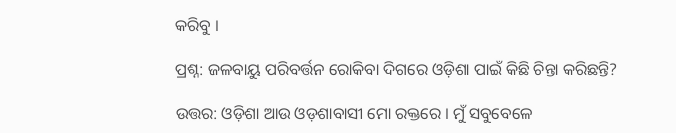କରିବୁ ।

ପ୍ରଶ୍ନ: ଜଳବାୟୁ ପରିବର୍ତ୍ତନ ରୋକିବା ଦିଗରେ ଓଡ଼ିଶା ପାଇଁ କିଛି ଚିନ୍ତା କରିଛନ୍ତି?

ଉତ୍ତର: ଓଡ଼ିଶା ଆଉ ଓଡ଼ଶାବାସୀ ମୋ ରକ୍ତରେ । ମୁଁ ସବୁବେଳେ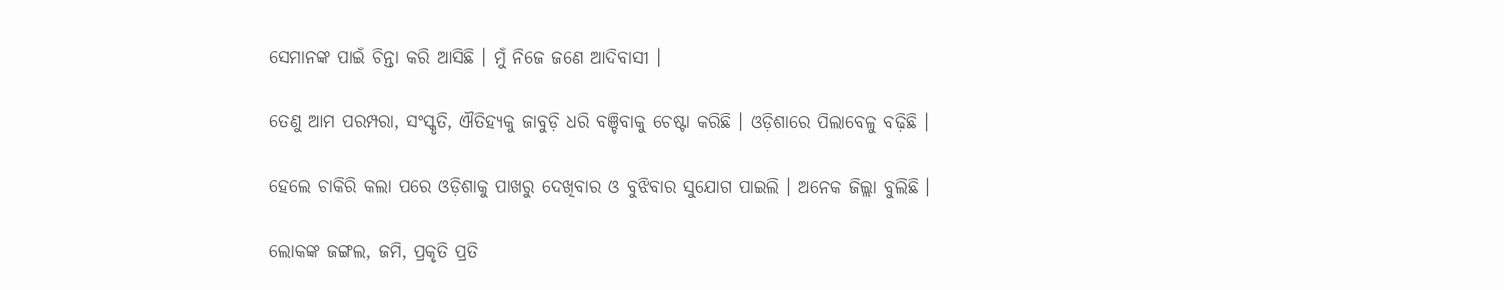ସେମାନଙ୍କ ପାଇଁ ଚିନ୍ତା କରି ଆସିଛି । ମୁଁ ନିଜେ ଜଣେ ଆଦିବାସୀ ।

ତେଣୁ ଆମ ପରମ୍ପରା, ସଂସ୍କୃତି, ଐତିହ୍ୟକୁ ଜାବୁଡ଼ି ଧରି ବଞ୍ଚିବାକୁ ଚେଷ୍ଟା କରିଛି । ଓଡ଼ିଶାରେ ପିଲାବେଳୁ ବଢ଼ିଛି ।

ହେଲେ ଚାକିରି କଲା ପରେ ଓଡ଼ିଶାକୁ ପାଖରୁ ଦେଖିବାର ଓ ବୁଝିବାର ସୁଯୋଗ ପାଇଲି । ଅନେକ ଜିଲ୍ଲା ବୁଲିଛି ।

ଲୋକଙ୍କ ଜଙ୍ଗଲ, ଜମି, ପ୍ରକୃତି ପ୍ରତି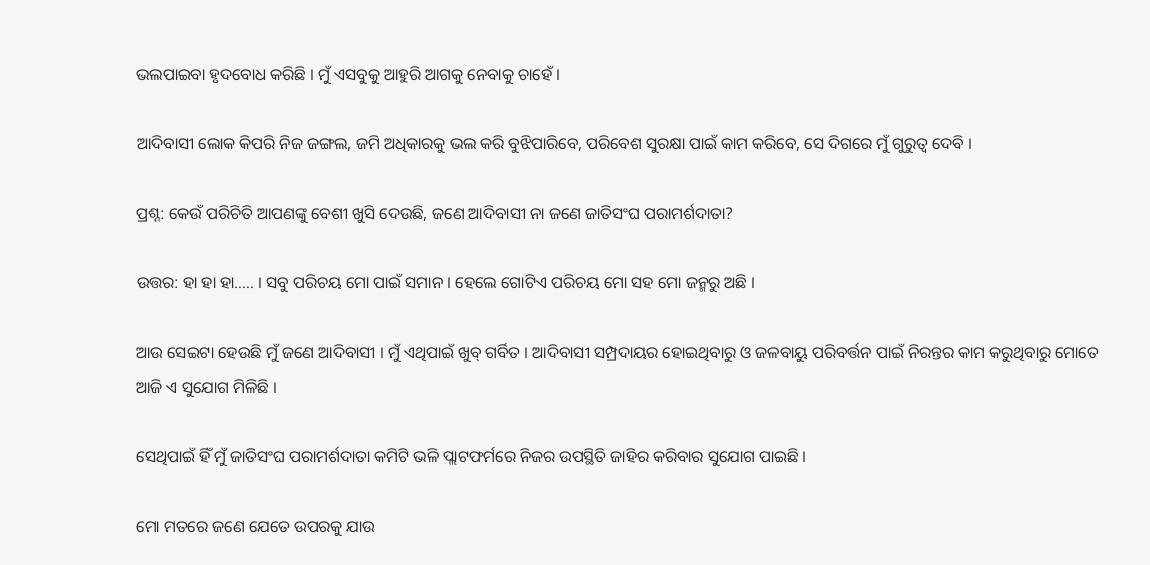ଭଲପାଇବା ହୃଦବୋଧ କରିଛି । ମୁଁ ଏସବୁକୁ ଆହୁରି ଆଗକୁ ନେବାକୁ ଚାହେଁ ।

ଆଦିବାସୀ ଲୋକ କିପରି ନିଜ ଜଙ୍ଗଲ, ଜମି ଅଧିକାରକୁ ଭଲ କରି ବୁଝିପାରିବେ, ପରିବେଶ ସୁରକ୍ଷା ପାଇଁ କାମ କରିବେ, ସେ ଦିଗରେ ମୁଁ ଗୁରୁତ୍ୱ ଦେବି ।

ପ୍ରଶ୍ନ: କେଉଁ ପରିଚିତି ଆପଣଙ୍କୁ ବେଶୀ ଖୁସି ଦେଉଛି, ଜଣେ ଆଦିବାସୀ ନା ଜଣେ ଜାତିସଂଘ ପରାମର୍ଶଦାତା?

ଉତ୍ତର: ହା ହା ହା….. । ସବୁ ପରିଚୟ ମୋ ପାଇଁ ସମାନ । ହେଲେ ଗୋଟିଏ ପରିଚୟ ମୋ ସହ ମୋ ଜନ୍ମରୁ ଅଛି ।

ଆଉ ସେଇଟା ହେଉଛି ମୁଁ ଜଣେ ଆଦିବାସୀ । ମୁଁ ଏଥିପାଇଁ ଖୁବ୍ ଗର୍ବିତ । ଆଦିବାସୀ ସମ୍ପ୍ରଦାୟର ହୋଇଥିବାରୁ ଓ ଜଳବାୟୁ ପରିବର୍ତ୍ତନ ପାଇଁ ନିରନ୍ତର କାମ କରୁଥିବାରୁ ମୋତେ ଆଜି ଏ ସୁଯୋଗ ମିଳିଛି ।

ସେଥିପାଇଁ ହିଁ ମୁଁ ଜାତିସଂଘ ପରାମର୍ଶଦାତା କମିଟି ଭଳି ପ୍ଲାଟଫର୍ମରେ ନିଜର ଉପସ୍ଥିତି ଜାହିର କରିବାର ସୁଯୋଗ ପାଇଛି ।

ମୋ ମତରେ ଜଣେ ଯେତେ ଉପରକୁ ଯାଉ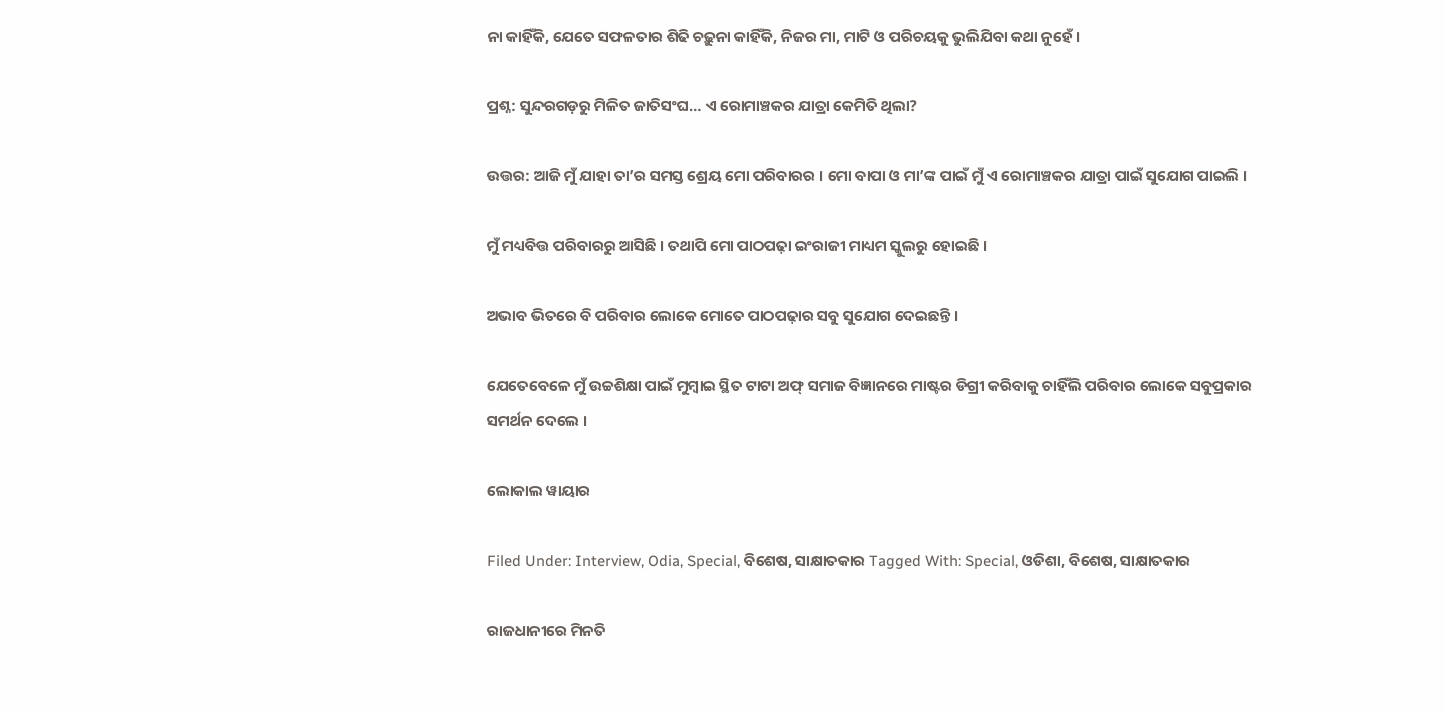ନା କାହିଁକି, ଯେତେ ସଫଳତାର ଶିଢି ଚଢ଼ୁନା କାହିଁକି, ନିଜର ମା, ମାଟି ଓ ପରିଚୟକୁ ଭୁଲିଯିବା କଥା ନୁହେଁ ।

ପ୍ରଶ୍ନ: ସୁନ୍ଦରଗଡ଼ରୁ ମିଳିତ ଜାତିସଂଘ… ଏ ରୋମାଞ୍ଚକର ଯାତ୍ରା କେମିତି ଥିଲା?

ଉତ୍ତର: ଆଜି ମୁଁ ଯାହା ତା’ର ସମସ୍ତ ଶ୍ରେୟ ମୋ ପରିବାରର । ମୋ ବାପା ଓ ମା’ଙ୍କ ପାଇଁ ମୁଁ ଏ ରୋମାଞ୍ଚକର ଯାତ୍ରା ପାଇଁ ସୁଯୋଗ ପାଇଲି ।

ମୁଁ ମଧ୍ୟବିତ୍ତ ପରିବାରରୁ ଆସିଛି । ତଥାପି ମୋ ପାଠପଢ଼ା ଇଂରାଜୀ ମାଧ୍ୟମ ସ୍କୁଲରୁ ହୋଇଛି ।

ଅଭାବ ଭିତରେ ବି ପରିବାର ଲୋକେ ମୋତେ ପାଠପଢ଼ାର ସବୁ ସୁଯୋଗ ଦେଇଛନ୍ତି ।

ଯେତେବେଳେ ମୁଁ ଉଚ୍ଚଶିକ୍ଷା ପାଇଁ ମୁମ୍ବାଇ ସ୍ଥିତ ଟାଟା ଅଫ୍ ସମାଜ ବିଜ୍ଞାନରେ ମାଷ୍ଟର ଡିଗ୍ରୀ କରିବାକୁ ଚାହିଁଲି ପରିବାର ଲୋକେ ସବୁପ୍ରକାର ସମର୍ଥନ ଦେଲେ ।

ଲୋକାଲ ୱାୟାର

Filed Under: Interview, Odia, Special, ବିଶେଷ, ସାକ୍ଷାତକାର Tagged With: Special, ଓଡିଶା, ବିଶେଷ, ସାକ୍ଷାତକାର

ରାଜଧାନୀରେ ମିନତି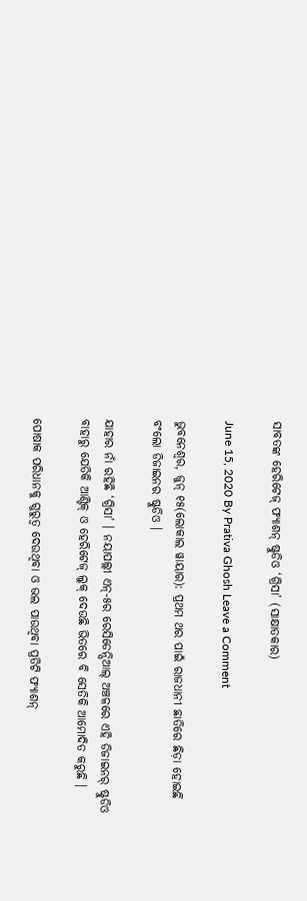ସାବତଙ୍କ ହେରିଟେଜ୍ ଫ୍ୟାଶନ୍ ଷ୍ଟୁଡିଓ ‘ଗ୍ରିସା’ (ସାକ୍ଷାତକାର)

June 15, 2020 By Prativa Ghosh Leave a Comment

ଭୁବନେଶ୍ୱର, ଜୁନ୍ ୧୫(ଲୋକାଲ ୱାୟାର): ପ୍ରଥମ ଥର ପାଇଁ ରାଜଧାନୀ ଛାତିରେ ଛିଡ଼ା ହୋଇଛି ବଂଲୋ ଡିଜାଇନର ଷ୍ଟୁଡିଓ ।

ଯାହାର ନାଁ ରହିଛି ‘ଗ୍ରିସା’ । ନୟାପଲ୍ଲୀ ଏନ୍-୫ର ରେସିଡେନ୍ସିଆଲ୍ ଅଞ୍ଚଳରେ ଏହି ଡିଜାଇନର୍ ଷ୍ଟୁଡିଓ ବାହାରୁ ଯେତିକି ଆଣ୍ଟିକ୍ ଓ ହେରିଟେଜ୍ ଲୁକ୍ ଦେଉଛି ଭିତରେ ବି ସେତିକି ଆମୋଦିତ କରୁଛି ।

ପୋଷାକ ପରିଧାନକୁ ଗୁରୁତ୍ୱ ଦେଉଥିବା ଓ ଭଲ ପାଉଥିବା ପ୍ରତିଟି ଫ୍ୟାଶନ୍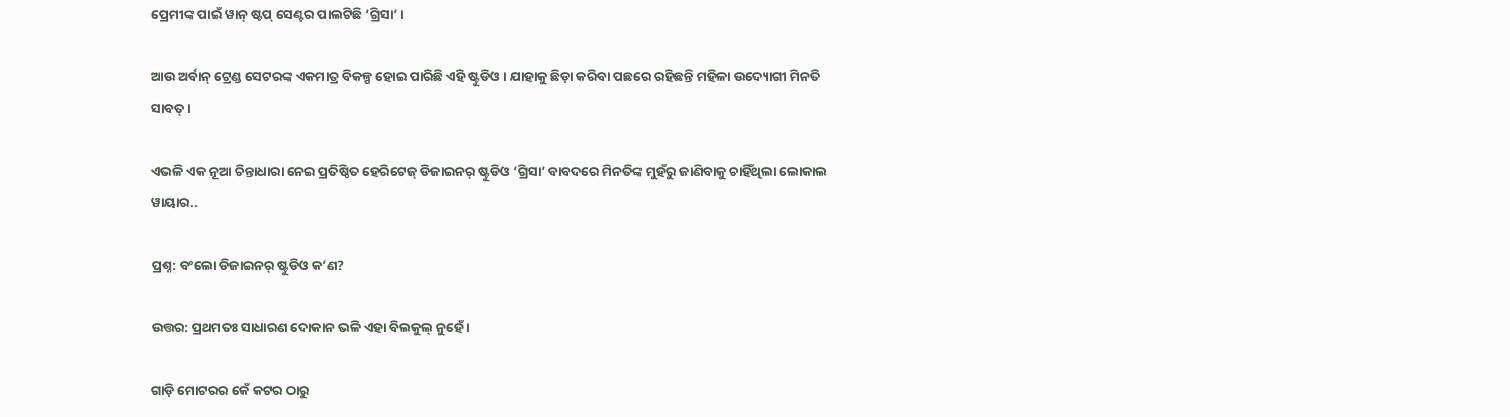ପ୍ରେମୀଙ୍କ ପାଇଁ ୱାନ୍ ଷ୍ଟପ୍ ସେଣ୍ଟର ପାଲଟିଛି ‘ଗ୍ରିସା’ ।

ଆଉ ଅର୍ବାନ୍ ଟ୍ରେଣ୍ଡ ସେଟରଙ୍କ ଏକମାତ୍ର ବିକଳ୍ପ ହୋଇ ପାରିଛି ଏହି ଷ୍ଟୁଡିଓ । ଯାହାକୁ ଛିଡ଼ା କରିବା ପଛରେ ରହିଛନ୍ତି ମହିଳା ଉଦ୍ୟୋଗୀ ମିନତି ସାବତ୍ ।

ଏଭଳି ଏକ ନୂଆ ଚିନ୍ତାଧାରା ନେଇ ପ୍ରତିଷ୍ଠିତ ହେରିଟେଜ୍ ଡିଜାଇନର୍ ଷ୍ଟୁଡିଓ ‘ଗ୍ରିସା’ ବାବଦରେ ମିନତିଙ୍କ ମୁହଁରୁ ଜାଣିବାକୁ ଚାହିଁଥିଲା ଲୋକାଲ ୱାୟାର..

ପ୍ରଶ୍ନ: ବଂଲୋ ଡିଜାଇନର୍ ଷ୍ଟୁଡିଓ କ’ଣ?

ଉତ୍ତର: ପ୍ରଥମତଃ ସାଧାରଣ ଦୋକାନ ଭଳି ଏହା ବିଲକୁଲ୍ ନୁହେଁ ।

ଗାଡ଼ି ମୋଟରର କେଁ କଟର ଠାରୁ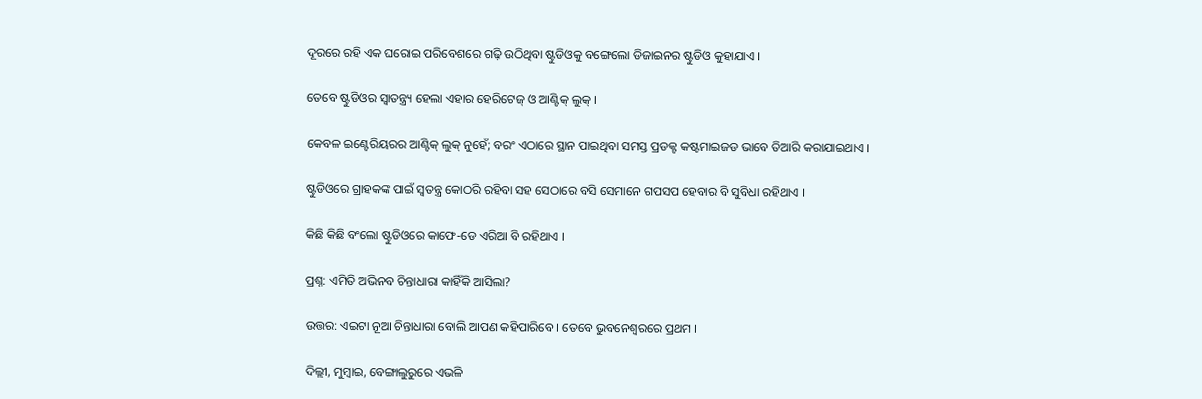ଦୂରରେ ରହି ଏକ ଘରୋଇ ପରିବେଶରେ ଗଢ଼ି ଉଠିଥିବା ଷ୍ଟୁଡିଓକୁ ବଙ୍ଗେଲୋ ଡିଜାଇନର ଷ୍ଟୁଡିଓ କୁହାଯାଏ ।

ତେବେ ଷ୍ଟୁଡିଓର ସ୍ୱାତନ୍ତ୍ର୍ୟ ହେଲା ଏହାର ହେରିଟେଜ୍ ଓ ଆଣ୍ଟିକ୍ ଲୁକ୍ ।

କେବଳ ଇଣ୍ଟେରିୟରର ଆଣ୍ଟିକ୍ ଲୁକ୍ ନୁହେଁ; ବରଂ ଏଠାରେ ସ୍ଥାନ ପାଇଥିବା ସମସ୍ତ ପ୍ରଡକ୍ଟ କଷ୍ଟମାଇଜଡ ଭାବେ ତିଆରି କରାଯାଇଥାଏ ।

ଷ୍ଟୁଡିଓରେ ଗ୍ରାହକଙ୍କ ପାଇଁ ସ୍ୱତନ୍ତ୍ର କୋଠରି ରହିବା ସହ ସେଠାରେ ବସି ସେମାନେ ଗପସପ ହେବାର ବି ସୁବିଧା ରହିଥାଏ ।

କିଛି କିଛି ବଂଲୋ ଷ୍ଟୁଡିଓରେ କାଫେ-ଡେ ଏରିଆ ବି ରହିଥାଏ ।

ପ୍ରଶ୍ନ: ଏମିତି ଅଭିନବ ଚିନ୍ତାଧାରା କାହିଁକି ଆସିଲା?

ଉତ୍ତର: ଏଇଟା ନୂଆ ଚିନ୍ତାଧାରା ବୋଲି ଆପଣ କହିପାରିବେ । ତେବେ ଭୁବନେଶ୍ୱରରେ ପ୍ରଥମ ।

ଦିଲ୍ଲୀ, ମୁମ୍ବାଇ, ବେଙ୍ଗାଲୁରୁରେ ଏଭଳି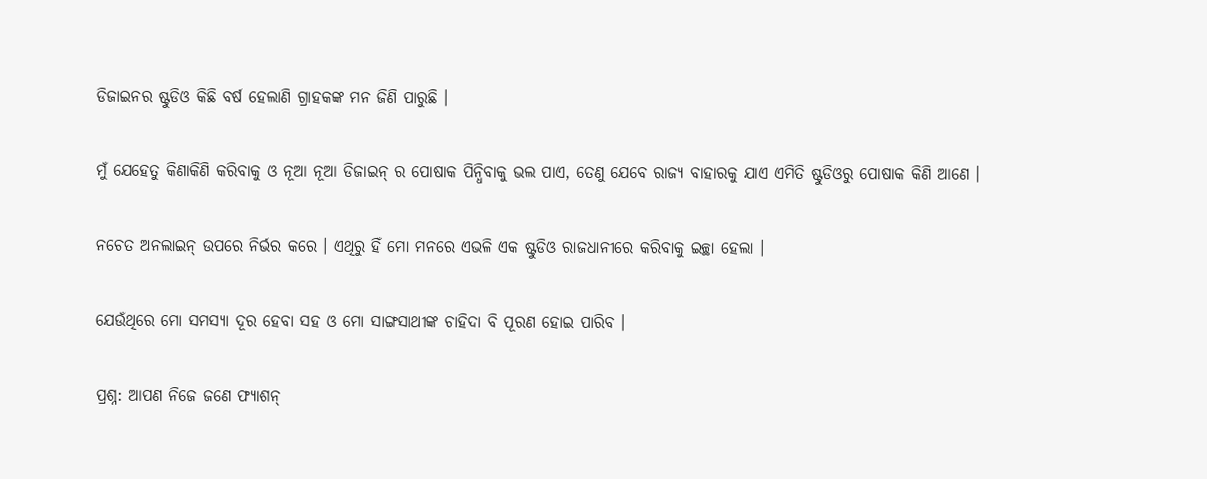ଡିଜାଇନର ଷ୍ଟୁଡିଓ କିଛି ବର୍ଷ ହେଲାଣି ଗ୍ରାହକଙ୍କ ମନ ଜିଣି ପାରୁଛି ।

ମୁଁ ଯେହେତୁ କିଣାକିଣି କରିବାକୁ ଓ ନୂଆ ନୂଆ ଡିଜାଇନ୍ ର ପୋଷାକ ପିନ୍ଧିବାକୁ ଭଲ ପାଏ, ତେଣୁ ଯେବେ ରାଜ୍ୟ ବାହାରକୁ ଯାଏ ଏମିତି ଷ୍ଟୁଡିଓରୁ ପୋଷାକ କିଣି ଆଣେ ।

ନଚେତ ଅନଲାଇନ୍ ଉପରେ ନିର୍ଭର କରେ । ଏଥିରୁ ହିଁ ମୋ ମନରେ ଏଭଳି ଏକ ଷ୍ଟୁଡିଓ ରାଜଧାନୀରେ କରିବାକୁ ଇଚ୍ଛା ହେଲା ।

ଯେଉଁଥିରେ ମୋ ସମସ୍ୟା ଦୂର ହେବା ସହ ଓ ମୋ ସାଙ୍ଗସାଥୀଙ୍କ ଚାହିଦା ବି ପୂରଣ ହୋଇ ପାରିବ ।

ପ୍ରଶ୍ନ: ଆପଣ ନିଜେ ଜଣେ ଫ୍ୟାଶନ୍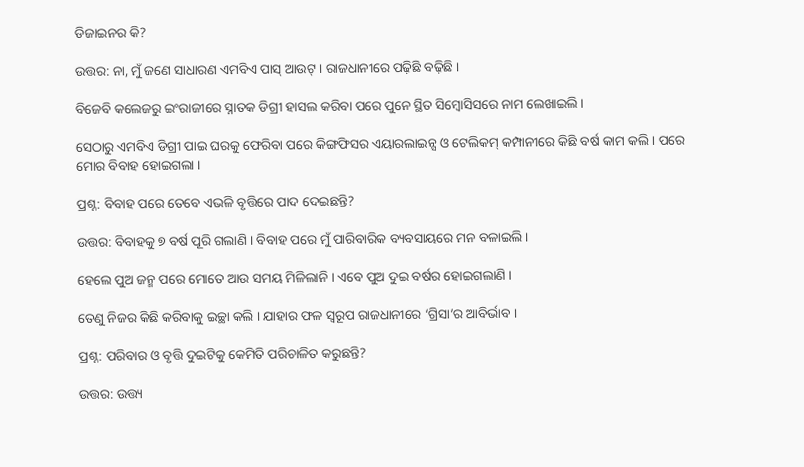ଡିଜାଇନର କି?

ଉତ୍ତର: ନା, ମୁଁ ଜଣେ ସାଧାରଣ ଏମବିଏ ପାସ୍ ଆଉଟ୍ । ରାଜଧାନୀରେ ପଢ଼ିଛି ବଢ଼ିଛି ।

ବିଜେବି କଲେଜରୁ ଇଂରାଜୀରେ ସ୍ନାତକ ଡିଗ୍ରୀ ହାସଲ କରିବା ପରେ ପୁନେ ସ୍ଥିତ ସିମ୍ବୋସିସରେ ନାମ ଲେଖାଇଲି ।

ସେଠାରୁ ଏମବିଏ ଡିଗ୍ରୀ ପାଇ ଘରକୁ ଫେରିବା ପରେ କିଙ୍ଗଫିସର ଏୟାରଲାଇନ୍ସ ଓ ଟେଲିକମ୍ କମ୍ପାନୀରେ କିଛି ବର୍ଷ କାମ କଲି । ପରେ ମୋର ବିବାହ ହୋଇଗଲା ।

ପ୍ରଶ୍ନ: ବିବାହ ପରେ ତେବେ ଏଭଳି ବୃତ୍ତିରେ ପାଦ ଦେଇଛନ୍ତି?

ଉତ୍ତର: ବିବାହକୁ ୭ ବର୍ଷ ପୂରି ଗଲାଣି । ବିବାହ ପରେ ମୁଁ ପାରିବାରିକ ବ୍ୟବସାୟରେ ମନ ବଳାଇଲି ।

ହେଲେ ପୁଅ ଜନ୍ମ ପରେ ମୋତେ ଆଉ ସମୟ ମିଳିଲାନି । ଏବେ ପୁଅ ଦୁଇ ବର୍ଷର ହୋଇଗଲାଣି ।

ତେଣୁ ନିଜର କିଛି କରିବାକୁ ଇଚ୍ଛା କଲି । ଯାହାର ଫଳ ସ୍ୱରୂପ ରାଜଧାନୀରେ ‘ଗ୍ରିସା’ର ଆବିର୍ଭାବ ।

ପ୍ରଶ୍ନ: ପରିବାର ଓ ବୃତ୍ତି ଦୁଇଟିକୁ କେମିତି ପରିଚାଳିତ କରୁଛନ୍ତି?

ଉତ୍ତର: ଉତ୍ତ୍ୟ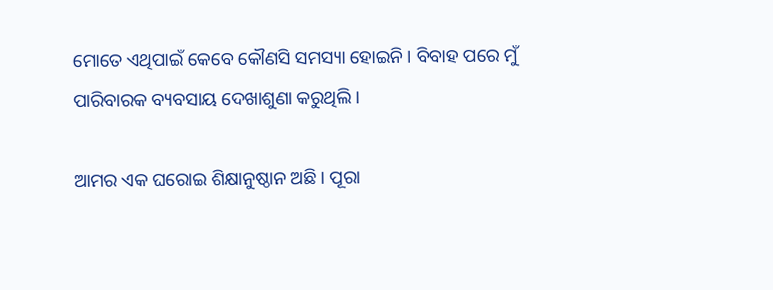ମୋତେ ଏଥିପାଇଁ କେବେ କୌଣସି ସମସ୍ୟା ହୋଇନି । ବିବାହ ପରେ ମୁଁ ପାରିବାରକ ବ୍ୟବସାୟ ଦେଖାଶୁଣା କରୁଥିଲି ।

ଆମର ଏକ ଘରୋଇ ଶିକ୍ଷାନୁଷ୍ଠାନ ଅଛି । ପୂରା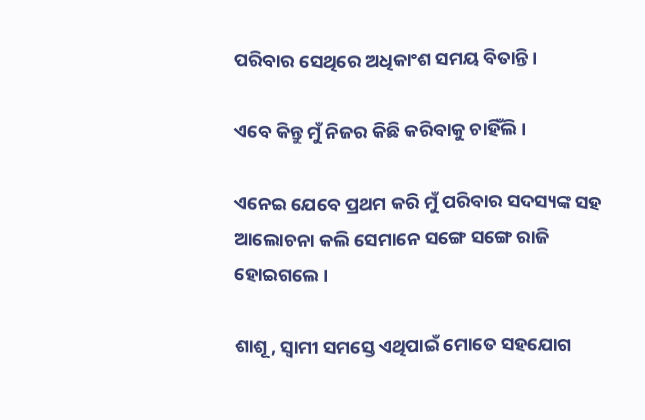ପରିବାର ସେଥିରେ ଅଧିକାଂଶ ସମୟ ବିତାନ୍ତି ।

ଏବେ କିନ୍ତୁ ମୁଁ ନିଜର କିଛି କରିବାକୁ ଚାହିଁଲି ।

ଏନେଇ ଯେବେ ପ୍ରଥମ କରି ମୁଁ ପରିବାର ସଦସ୍ୟଙ୍କ ସହ ଆଲୋଚନା କଲି ସେମାନେ ସଙ୍ଗେ ସଙ୍ଗେ ରାଜି ହୋଇଗଲେ ।

ଶାଶୂ, ସ୍ୱାମୀ ସମସ୍ତେ ଏଥିପାଇଁ ମୋତେ ସହଯୋଗ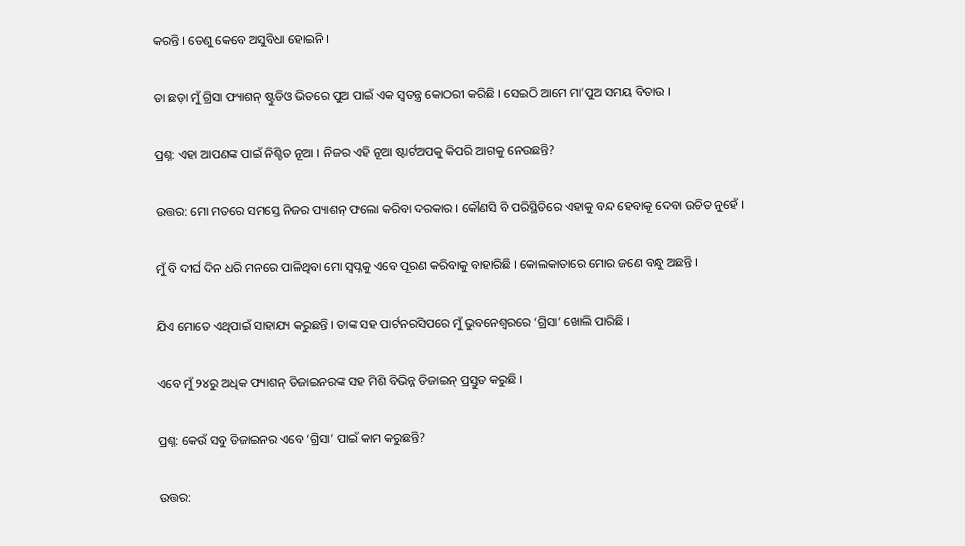କରନ୍ତି । ତେଣୁ କେବେ ଅସୁବିଧା ହୋଇନି ।

ତା ଛଡ଼ା ମୁଁ ଗ୍ରିସା ଫ୍ୟାଶନ୍ ଷ୍ଟୁଡିଓ ଭିତରେ ପୁଅ ପାଇଁ ଏକ ସ୍ୱତନ୍ତ୍ର କୋଠରୀ କରିଛି । ସେଇଠି ଆମେ ମା’ପୁଅ ସମୟ ବିତାଉ ।

ପ୍ରଶ୍ନ: ଏହା ଆପଣଙ୍କ ପାଇଁ ନିଶ୍ଚିତ ନୂଆ । ନିଜର ଏହି ନୂଆ ଷ୍ଟାର୍ଟଅପକୁ କିପରି ଆଗକୁ ନେଉଛନ୍ତି?

ଉତ୍ତର: ମୋ ମତରେ ସମସ୍ତେ ନିଜର ପ୍ୟାଶନ୍ ଫଲୋ କରିବା ଦରକାର । କୌଣସି ବି ପରିସ୍ଥିତିରେ ଏହାକୁ ବନ୍ଦ ହେବାକୂ ଦେବା ଉଚିତ ନୁହେଁ ।

ମୁଁ ବି ଦୀର୍ଘ ଦିନ ଧରି ମନରେ ପାଳିଥିବା ମୋ ସ୍ୱପ୍ନକୁ ଏବେ ପୂରଣ କରିବାକୁ ବାହାରିଛି । କୋଲକାତାରେ ମୋର ଜଣେ ବନ୍ଧୁ ଅଛନ୍ତି ।

ଯିଏ ମୋତେ ଏଥିପାଇଁ ସାହାଯ୍ୟ କରୁଛନ୍ତି । ତାଙ୍କ ସହ ପାର୍ଟନରସିପରେ ମୁଁ ଭୁବନେଶ୍ୱରରେ ‘ଗ୍ରିସା’ ଖୋଲି ପାରିଛି ।

ଏବେ ମୁଁ ୨୪ରୁ ଅଧିକ ଫ୍ୟାଶନ୍ ଡିଜାଇନରଙ୍କ ସହ ମିଶି ବିଭିନ୍ନ ଡିଜାଇନ୍ ପ୍ରସ୍ତୁତ କରୁଛି ।

ପ୍ରଶ୍ନ: କେଉଁ ସବୁ ଡିଜାଇନର ଏବେ ‘ଗ୍ରିସା’ ପାଇଁ କାମ କରୁଛନ୍ତି?

ଉତ୍ତର: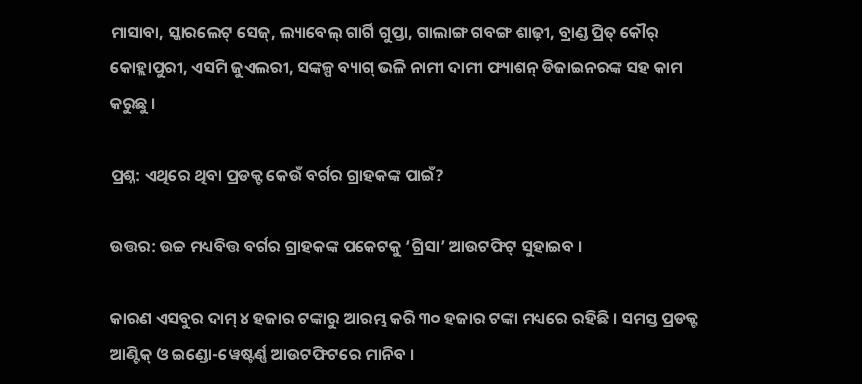ମାସାବା, ସ୍କାରଲେଟ୍ ସେଜ୍, ଲ୍ୟାବେଲ୍ ଗାର୍ଗି ଗୁପ୍ତା, ଗାଲାଙ୍ଗ ଗବଙ୍ଗ ଶାଢ଼ୀ, ବ୍ରାଣ୍ଡ ପ୍ରିତ୍ କୌର୍ କୋହ୍ଲାପୁରୀ, ଏସମି ଜୁଏଲରୀ, ସଙ୍କଳ୍ପ ବ୍ୟାଗ୍ ଭଳି ନାମୀ ଦାମୀ ଫ୍ୟାଶନ୍ ଡିଜାଇନରଙ୍କ ସହ କାମ କରୁଛୁ ।

ପ୍ରଶ୍ନ: ଏଥିରେ ଥିବା ପ୍ରଡକ୍ଟ କେଉଁ ବର୍ଗର ଗ୍ରାହକଙ୍କ ପାଇଁ?

ଉତ୍ତର: ଉଚ୍ଚ ମଧ୍ୟବିତ୍ତ ବର୍ଗର ଗ୍ରାହକଙ୍କ ପକେଟକୁ ‘ଗ୍ରିସା’ ଆଉଟଫିଟ୍ ସୁହାଇବ ।

କାରଣ ଏସବୁର ଦାମ୍ ୪ ହଜାର ଟଙ୍କାରୁ ଆରମ୍ଭ କରି ୩୦ ହଜାର ଟଙ୍କା ମଧ୍ୟରେ ରହିଛି । ସମସ୍ତ ପ୍ରଡକ୍ଟ ଆଣ୍ଟିକ୍ ଓ ଇଣ୍ଡୋ-ୱେଷ୍ଟର୍ଣ୍ଣ ଆଉଟଫିଟରେ ମାନିବ ।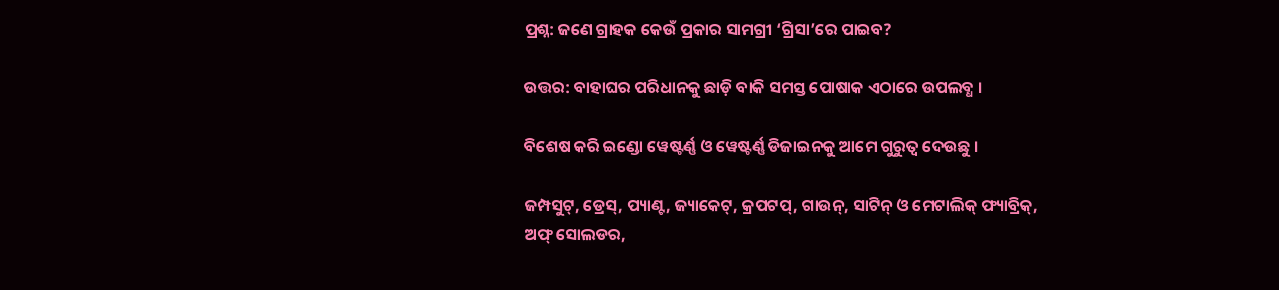ପ୍ରଶ୍ନ: ଜଣେ ଗ୍ରାହକ କେଉଁ ପ୍ରକାର ସାମଗ୍ରୀ ‘ଗ୍ରିସା’ରେ ପାଇବ?

ଉତ୍ତର: ବାହାଘର ପରିଧାନକୁ ଛାଡ଼ି ବାକି ସମସ୍ତ ପୋଷାକ ଏଠାରେ ଉପଲବ୍ଧ ।

ବିଶେଷ କରି ଇଣ୍ଡୋ ୱେଷ୍ଟର୍ଣ୍ଣ ଓ ୱେଷ୍ଟର୍ଣ୍ଣ ଡିଜାଇନକୁ ଆମେ ଗୁରୁତ୍ୱ ଦେଉଛୁ ।

ଜମ୍ପସୁଟ୍, ଡ୍ରେସ୍, ପ୍ୟାଣ୍ଟ, ଜ୍ୟାକେଟ୍, କ୍ରପଟପ୍, ଗାଉନ୍, ସାଟିନ୍ ଓ ମେଟାଲିକ୍ ଫ୍ୟାବ୍ରିକ୍, ଅଫ୍ ସୋଲଡର,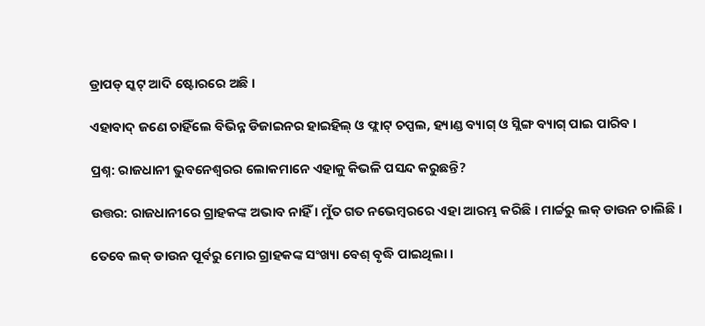ଡ୍ରାପଡ୍ ସ୍କଟ୍ ଆଦି ଷ୍ଟୋରରେ ଅଛି ।

ଏହାବାଦ୍ ଜଣେ ଚାହିଁଲେ ବିଭିନ୍ନ ଡିଜାଇନର ହାଇହିଲ୍ ଓ ଫ୍ଲାଟ୍ ଚପ୍ପଲ, ହ୍ୟାଣ୍ଡ ବ୍ୟାଗ୍ ଓ ସ୍ଲିଙ୍ଗ ବ୍ୟାଗ୍ ପାଇ ପାରିବ ।

ପ୍ରଶ୍ନ: ରାଜଧାନୀ ଭୁବନେଶ୍ୱରର ଲୋକମାନେ ଏହାକୁ କିଭଳି ପସନ୍ଦ କରୁଛନ୍ତି?

ଉତ୍ତର: ରାଜଧାନୀରେ ଗ୍ରାହକଙ୍କ ଅଭାବ ନାହିଁ । ମୁଁତ ଗତ ନଭେମ୍ବରରେ ଏହା ଆରମ୍ଭ କରିଛି । ମାର୍ଚ୍ଚରୁ ଲକ୍ ଡାଉନ ଚାଲିଛି ।

ତେବେ ଲକ୍ ଡାଉନ ପୂର୍ବରୁ ମୋର ଗ୍ରାହକଙ୍କ ସଂଖ୍ୟା ବେଶ୍ ବୃଦ୍ଧି ପାଇଥିଲା ।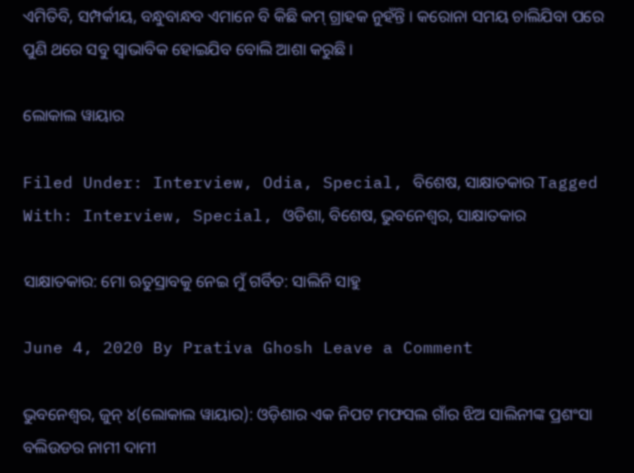ଏମିତିବି, ସମ୍ପର୍କୀୟ, ବନ୍ଧୁବାନ୍ଧବ ଏମାନେ ବି କିଛି କମ୍ ଗ୍ରାହକ ନୁହଁନ୍ତି । କରୋନା ସମୟ ଚାଲିଯିବା ପରେ ପୁଣି ଥରେ ସବୁ ସ୍ୱାଭାବିକ ହୋଇଯିବ ବୋଲି ଆଶା କରୁଛି ।

ଲୋକାଲ ୱାୟାର

Filed Under: Interview, Odia, Special, ବିଶେଷ, ସାକ୍ଷାତକାର Tagged With: Interview, Special, ଓଡିଶା, ବିଶେଷ, ଭୁବନେଶ୍ବର, ସାକ୍ଷାତକାର

ସାକ୍ଷାତକାର: ମୋ ଋତୁସ୍ରାବକୁ ନେଇ ମୁଁ ଗର୍ବିତ: ସାଲିନି ସାହୁ

June 4, 2020 By Prativa Ghosh Leave a Comment

ଭୁବନେଶ୍ୱର, ଜୁନ୍ ୪(ଲୋକାଲ ୱାୟାର): ଓଡ଼ିଶାର ଏକ ନିପଟ ମଫସଲ ଗାଁର ଝିଅ ସାଲିନୀଙ୍କ ପ୍ରଶଂସା ବଲିଉଡର ନାମୀ ଦାମୀ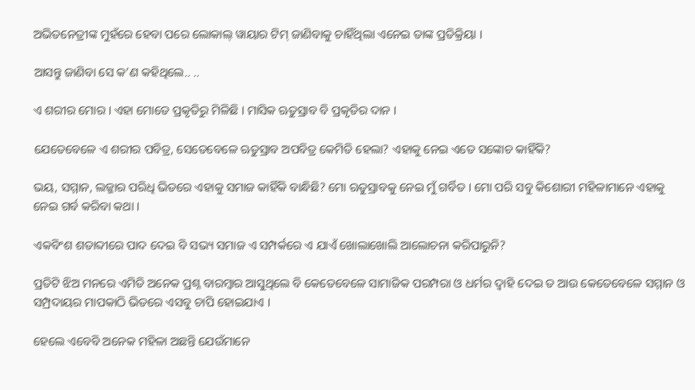ଅଭିତନେତ୍ରୀଙ୍କ ମୁହଁରେ ହେବା ପରେ ଲୋକାଲ୍ ୱାୟାର ଟିମ୍ ଜାଣିବାକୁ ଚାହିଁଥିଲା ଏନେଇ ତାଙ୍କ ପ୍ରତିକ୍ରିୟା ।

ଆସନ୍ତୁ ଜାଣିବା ସେ କ’ଣ କହିଥିଲେ.. ..

ଏ ଶରୀର ମୋର । ଏହା ମୋତେ ପ୍ରକୃତିରୁ ମିଳିଛି । ମାସିକ ଋତୁସ୍ରାବ ବି ପ୍ରକୃତିର ଦାନ ।

ଯେତେବେଳେ ଏ ଶରୀର ପବିତ୍ର, ସେତେବେଳେ ଋତୁସ୍ରାବ ଅପବିତ୍ର କେମିତି ହେଲା? ଏହାକୁ ନେଇ ଏତେ ସଙ୍କୋଚ କାହିଁକି?

ଭୟ, ସମ୍ମାନ, ଲଜ୍ଜାର ପରିଧି ଭିତରେ ଏହାକୁ ସମାଜ କାହିଁକି ବାନ୍ଧିଛି? ମୋ ଋତୁସ୍ରାବକୁ ନେଇ ମୁଁ ଗର୍ବିତ । ମୋ ପରି ସବୁ କିଶୋରୀ ମହିଳାମାନେ ଏହାକୁ ନେଇ ଗର୍ବ କରିବା କଥା ।

ଏକବିଂଶ ଶତାବ୍ଦୀରେ ପାଦ ଦେଇ ବି ସଭ୍ୟ ସମାଜ ଏ ସମ୍ପର୍କରେ ଏ ଯାଏଁ ଖୋଲାଖୋଲି ଆଲୋଚନା କରିପାରୁନି?

ପ୍ରତିଟି ଝିଅ ମନରେ ଏମିତି ଅନେକ ପ୍ରଶ୍ନ ବାରମ୍ବାର ଆସୁଥିଲେ ବି କେତେବେଳେ ସାମାଜିକ ପରମ୍ପରା ଓ ଧର୍ମର ଦ୍ୱାହି ଦେଇ ତ ଆଉ କେତେବେଳେ ସମ୍ମାନ ଓ ସମ୍ପ୍ରଦାୟର ମାପକାଠି ଭିତରେ ଏସବୁ ଚାପି ହୋଇଯାଏ ।

ହେଲେ ଏବେବି ଅନେକ ମହିଳା ଅଛନ୍ତି ଯେଉଁମାନେ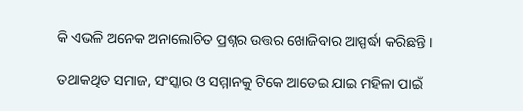କି ଏଭଳି ଅନେକ ଅନାଲୋଚିତ ପ୍ରଶ୍ନର ଉତ୍ତର ଖୋଜିବାର ଆସ୍ପର୍ଦ୍ଧା କରିଛନ୍ତି ।

ତଥାକଥିତ ସମାଜ, ସଂସ୍କାର ଓ ସମ୍ମାନକୁ ଟିକେ ଆଡେଇ ଯାଇ ମହିଳା ପାଇଁ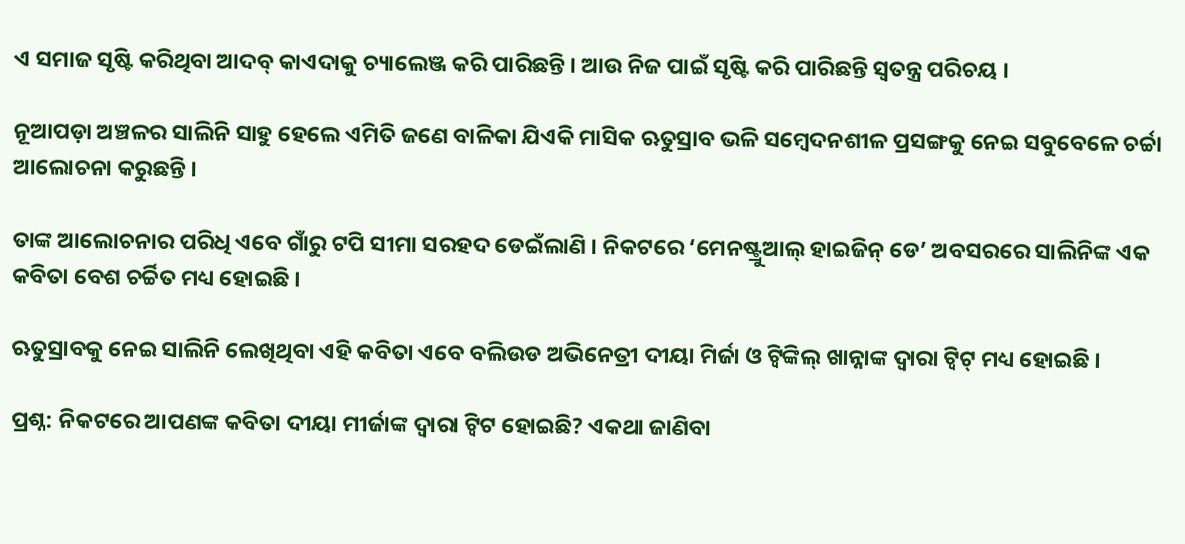ଏ ସମାଜ ସୃଷ୍ଟି କରିଥିବା ଆଦବ୍ କାଏଦାକୁ ଚ୍ୟାଲେଞ୍ଜ କରି ପାରିଛନ୍ତି । ଆଉ ନିଜ ପାଇଁ ସୃଷ୍ଟି କରି ପାରିଛନ୍ତି ସ୍ୱତନ୍ତ୍ର ପରିଚୟ ।

ନୂଆପଡ଼ା ଅଞ୍ଚଳର ସାଲିନି ସାହୁ ହେଲେ ଏମିତି ଜଣେ ବାଳିକା ଯିଏକି ମାସିକ ଋତୁସ୍ରାବ ଭଳି ସମ୍ବେଦନଶୀଳ ପ୍ରସଙ୍ଗକୁ ନେଇ ସବୁବେଳେ ଚର୍ଚ୍ଚା ଆଲୋଚନା କରୁଛନ୍ତି ।

ତାଙ୍କ ଆଲୋଚନାର ପରିଧି ଏବେ ଗାଁରୁ ଟପି ସୀମା ସରହଦ ଡେଇଁଲାଣି । ନିକଟରେ ‘ମେନଷ୍ଟ୍ରୁଆଲ୍ ହାଇଜିନ୍ ଡେ’ ଅବସରରେ ସାଲିନିଙ୍କ ଏକ କବିତା ବେଶ ଚର୍ଚ୍ଚିତ ମଧ୍ୟ ହୋଇଛି ।

ଋତୁସ୍ରାବକୁ ନେଇ ସାଲିନି ଲେଖିଥିବା ଏହି କବିତା ଏବେ ବଲିଉଡ ଅଭିନେତ୍ରୀ ଦୀୟା ମିର୍ଜା ଓ ଟ୍ୱିଙ୍କିଲ୍ ଖାନ୍ନାଙ୍କ ଦ୍ୱାରା ଟ୍ୱିଟ୍ ମଧ୍ୟ ହୋଇଛି ।

ପ୍ରଶ୍ନ: ନିକଟରେ ଆପଣଙ୍କ କବିତା ଦୀୟା ମୀର୍ଜାଙ୍କ ଦ୍ୱାରା ଟ୍ୱିଟ ହୋଇଛି? ଏକଥା ଜାଣିବା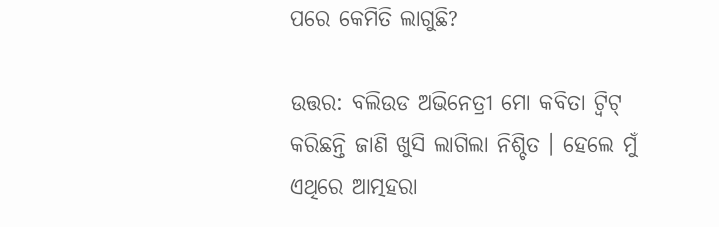ପରେ କେମିତି ଲାଗୁଛି?

ଉତ୍ତର: ବଲିଉଡ ଅଭିନେତ୍ରୀ ମୋ କବିତା ଟ୍ୱିଟ୍ କରିଛନ୍ତି ଜାଣି ଖୁସି ଲାଗିଲା ନିଶ୍ଚିତ । ହେଲେ ମୁଁ ଏଥିରେ ଆତ୍ମହରା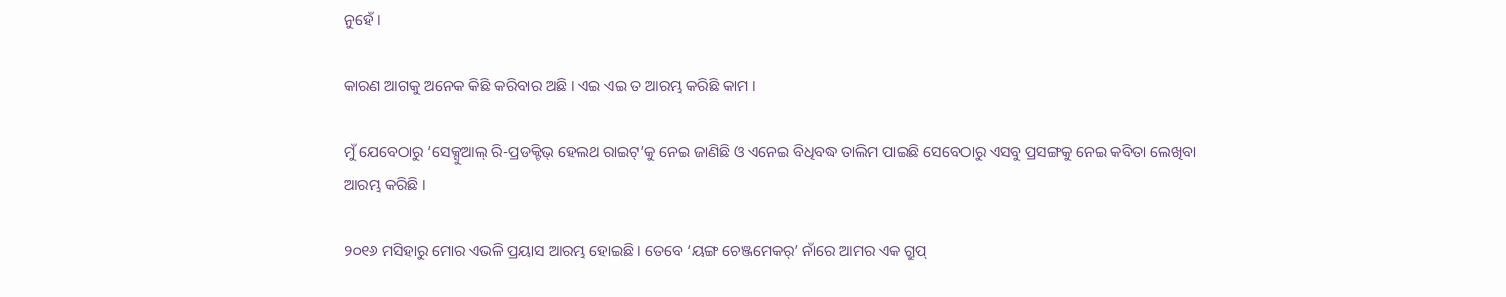ନୁହେଁ ।

କାରଣ ଆଗକୁ ଅନେକ କିଛି କରିବାର ଅଛି । ଏଇ ଏଇ ତ ଆରମ୍ଭ କରିଛି କାମ ।

ମୁଁ ଯେବେଠାରୁ ‘ସେକ୍ସୁଆଲ୍ ରି-ପ୍ରଡକ୍ଟିଭ୍ ହେଲଥ ରାଇଟ୍’କୁ ନେଇ ଜାଣିଛି ଓ ଏନେଇ ବିଧିବଦ୍ଧ ତାଲିମ ପାଇଛି ସେବେଠାରୁ ଏସବୁ ପ୍ରସଙ୍ଗକୁ ନେଇ କବିତା ଲେଖିବା ଆରମ୍ଭ କରିଛି ।

୨୦୧୬ ମସିହାରୁ ମୋର ଏଭଳି ପ୍ରୟାସ ଆରମ୍ଭ ହୋଇଛି । ତେବେ ‘ୟଙ୍ଗ ଚେଞ୍ଜମେକର୍’ ନାଁରେ ଆମର ଏକ ଗ୍ରୁପ୍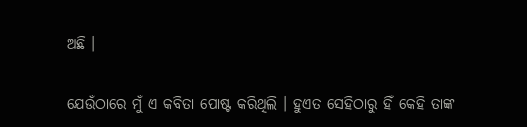ଅଛି ।

ଯେଉଁଠାରେ ମୁଁ ଏ କବିତା ପୋଷ୍ଟ କରିଥିଲି । ହୁଏତ ସେହିଠାରୁ ହିଁ କେହି ତାଙ୍କ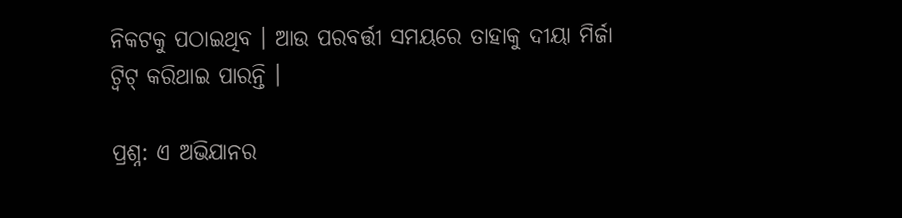ନିକଟକୁ ପଠାଇଥିବ । ଆଉ ପରବର୍ତ୍ତୀ ସମୟରେ ତାହାକୁ ଦୀୟା ମିର୍ଜା ଟ୍ୱିଟ୍ କରିଥାଇ ପାରନ୍ତି ।

ପ୍ରଶ୍ନ: ଏ ଅଭିଯାନର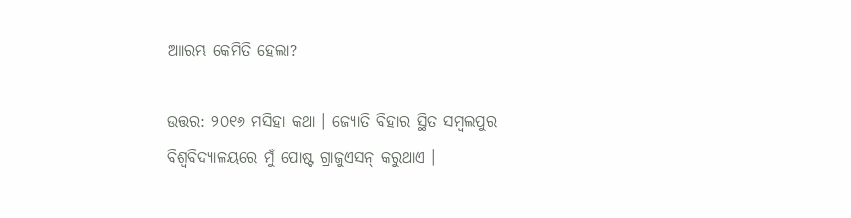ଆାରମ୍ଭ କେମିତି ହେଲା?

ଉତ୍ତର: ୨୦୧୬ ମସିହା କଥା । ଜ୍ୟୋତି ବିହାର ସ୍ଥିତ ସମ୍ବଲପୁର ବିଶ୍ୱବିଦ୍ୟାଳୟରେ ମୁଁ ପୋଷ୍ଟ ଗ୍ରାଜୁଏସନ୍ କରୁଥାଏ ।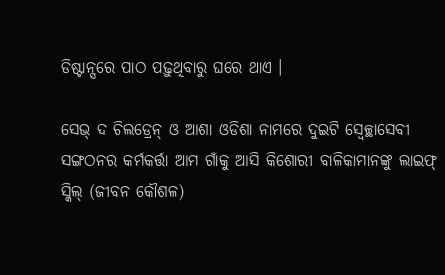ଡିଷ୍ଟାନ୍ସରେ ପାଠ ପଢ଼ୁଥିବାରୁ ଘରେ ଥାଏ ।

ସେଭ୍ ଦ ଚିଲଡ୍ରେନ୍ ଓ ଆଶା ଓଡିଶା ନାମରେ ଦୁଇଟି ସ୍ୱେଚ୍ଛାସେବୀ ସଙ୍ଗଠନର କର୍ମକର୍ତ୍ତା ଆମ ଗାଁକୁ ଆସି କିଶୋରୀ ବାଳିକାମାନଙ୍କୁ ଲାଇଫ୍ ସ୍କିଲ୍ (ଜୀବନ କୌଶଳ)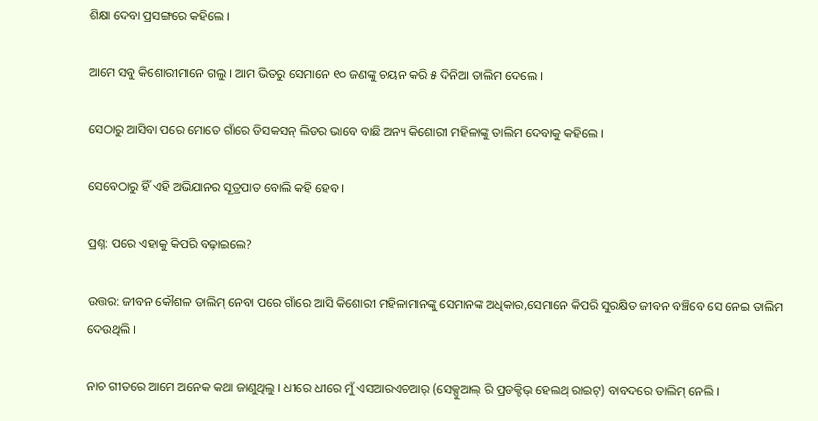ଶିକ୍ଷା ଦେବା ପ୍ରସଙ୍ଗରେ କହିଲେ ।

ଆମେ ସବୁ କିଶୋରୀମାନେ ଗଲୁ । ଆମ ଭିତରୁ ସେମାନେ ୧୦ ଜଣଙ୍କୁ ଚୟନ କରି ୫ ଦିନିଆ ତାଲିମ ଦେଲେ ।

ସେଠାରୁ ଆସିବା ପରେ ମୋତେ ଗାଁରେ ଡିସକସନ୍ ଲିଡର ଭାବେ ବାଛି ଅନ୍ୟ କିଶୋରୀ ମହିଳାଙ୍କୁ ତାଲିମ ଦେବାକୁ କହିଲେ ।

ସେବେଠାରୁ ହିଁ ଏହି ଅଭିଯାନର ସୂତ୍ରପାତ ବୋଲି କହି ହେବ ।

ପ୍ରଶ୍ନ: ପରେ ଏହାକୁ କିପରି ବଢ଼ାଇଲେ?

ଉତ୍ତର: ଜୀବନ କୌଶଳ ତାଲିମ୍ ନେବା ପରେ ଗାଁରେ ଆସି କିଶୋରୀ ମହିଳାମାନଙ୍କୁ ସେମାନଙ୍କ ଅଧିକାର,ସେମାନେ କିପରି ସୁରକ୍ଷିତ ଜୀବନ ବଞ୍ଚିବେ ସେ ନେଇ ତାଲିମ ଦେଉଥିଲି ।

ନାଚ ଗୀତରେ ଆମେ ଅନେକ କଥା ଜାଣୁଥିଲୁ । ଧୀରେ ଧୀରେ ମୁଁ ଏସଆରଏଚଆର୍ (ସେକ୍ସୁଆଲ୍ ରି ପ୍ରଡକ୍ଟିଭ୍ ହେଲଥ୍ ରାଇଟ୍) ବାବଦରେ ତାଲିମ୍ ନେଲି ।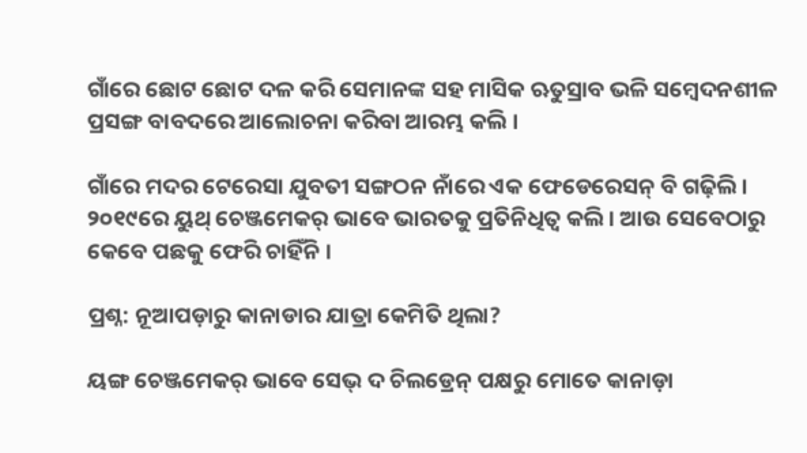ଗାଁରେ ଛୋଟ ଛୋଟ ଦଳ କରି ସେମାନଙ୍କ ସହ ମାସିକ ଋତୁସ୍ରାବ ଭଳି ସମ୍ବେଦନଶୀଳ ପ୍ରସଙ୍ଗ ବାବଦରେ ଆଲୋଚନା କରିବା ଆରମ୍ଭ କଲି ।

ଗାଁରେ ମଦର ଟେରେସା ଯୁବତୀ ସଙ୍ଗଠନ ନାଁରେ ଏକ ଫେଡେରେସନ୍ ବି ଗଢ଼ିଲି । ୨୦୧୯ରେ ୟୁଥ୍ ଚେଞ୍ଜମେକର୍ ଭାବେ ଭାରତକୁ ପ୍ରତିନିଧିତ୍ୱ କଲି । ଆଉ ସେବେଠାରୁ କେବେ ପଛକୁ ଫେରି ଚାହିଁନି ।

ପ୍ରଶ୍ନ: ନୂଆପଡ଼ାରୁ କାନାଡାର ଯାତ୍ରା କେମିତି ଥିଲା?

ୟଙ୍ଗ ଚେଞ୍ଜମେକର୍ ଭାବେ ସେଭ୍ ଦ ଚିଲଡ୍ରେନ୍ ପକ୍ଷରୁ ମୋତେ କାନାଡ଼ା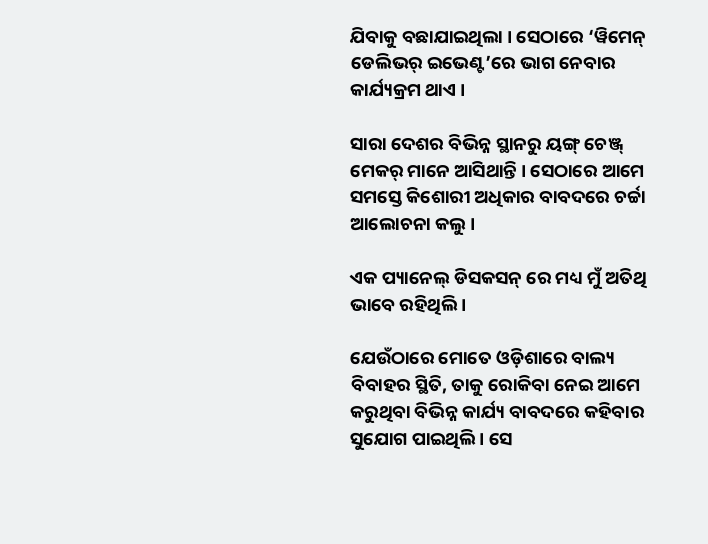ଯିବାକୁ ବଛାଯାଇଥିଲା । ସେଠାରେ ‘ୱିମେନ୍ ଡେଲିଭର୍ ଇଭେଣ୍ଟ’ରେ ଭାଗ ନେବାର କାର୍ଯ୍ୟକ୍ରମ ଥାଏ ।

ସାରା ଦେଶର ବିଭିନ୍ନ ସ୍ଥାନରୁ ୟଙ୍ଗ୍ ଚେଞ୍ଜ୍ ମେକର୍ ମାନେ ଆସିଥାନ୍ତି । ସେଠାରେ ଆମେ ସମସ୍ତେ କିଶୋରୀ ଅଧିକାର ବାବଦରେ ଚର୍ଚ୍ଚା ଆଲୋଚନା କଲୁ ।

ଏକ ପ୍ୟାନେଲ୍ ଡିସକସନ୍ ରେ ମଧ୍ୟ ମୁଁ ଅତିଥି ଭାବେ ରହିଥିଲି ।

ଯେଉଁଠାରେ ମୋତେ ଓଡ଼ିଶାରେ ବାଲ୍ୟ ବିବାହର ସ୍ଥିତି, ତାକୁ ରୋକିବା ନେଇ ଆମେ କରୁଥିବା ବିଭିନ୍ନ କାର୍ଯ୍ୟ ବାବଦରେ କହିବାର ସୁଯୋଗ ପାଇଥିଲି । ସେ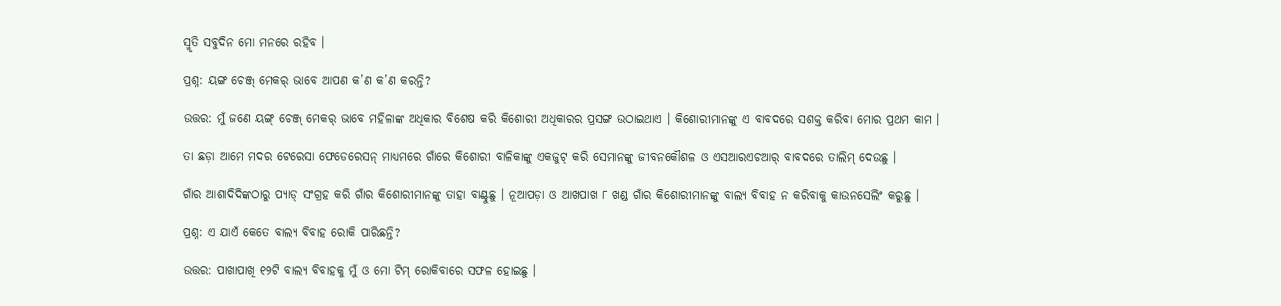ସ୍ମୃତି ସବୁଦିନ ମୋ ମନରେ ରହିବ ।

ପ୍ରଶ୍ନ: ୟଙ୍ଗ ଚେଞ୍ଜ୍ ମେକର୍ ଭାବେ ଆପଣ କ’ଣ କ’ଣ କରନ୍ତି?

ଉତ୍ତର: ମୁଁ ଜଣେ ୟଙ୍ଗ୍ ଚେଞ୍ଜ୍ ମେକର୍ ଭାବେ ମହିଳାଙ୍କ ଅଧିକାର ବିଶେଷ କରି କିଶୋରୀ ଅଧିକାରର ପ୍ରସଙ୍ଗ ଉଠାଇଥାଏ । କିଶୋରୀମାନଙ୍କୁ ଏ ବାବଦରେ ସଶକ୍ତ କରିବା ମୋର ପ୍ରଥମ କାମ ।

ତା ଛଡ଼ା ଆମେ ମଦର ଟେରେସା ଫେଡେରେସନ୍ ମାଧ୍ୟମରେ ଗାଁରେ କିଶୋରୀ ବାଳିକାଙ୍କୁ ଏକଜୁଟ୍ କରି ସେମାନଙ୍କୁ ଜୀବନକୌଶଳ ଓ ଏସଆରଏଚଆର୍ ବାବଦରେ ତାଲିମ୍ ଦେଉଛୁ ।

ଗାଁର ଆଶାଦିଦିଙ୍କଠାରୁ ପ୍ୟାଡ୍ ସଂଗ୍ରହ କରି ଗାଁର କିଶୋରୀମାନଙ୍କୁ ତାହା ବାଣ୍ଟୁଛୁ । ନୂଆପଡ଼ା ଓ ଆଖପାଖ ୮ ଖଣ୍ଡ ଗାଁର କିଶୋରୀମାନଙ୍କୁ ବାଲ୍ୟ ବିବାହ ନ କରିବାକୁ କାଉନସେଲିଂ କରୁଛୁ ।

ପ୍ରଶ୍ନ: ଏ ଯାଏଁ କେତେ ବାଲ୍ୟ ବିବାହ ରୋକି ପାରିଛନ୍ତି?

ଉତ୍ତର: ପାଖାପାଖି ୧୨ଟି ବାଲ୍ୟ ବିବାହକୁ ମୁଁ ଓ ମୋ ଟିମ୍ ରୋକିବାରେ ସଫଳ ହୋଇଛୁ ।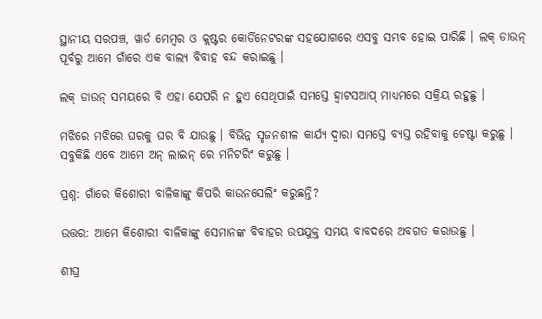ସ୍ଥାନୀୟ ସରପଞ୍ଚ, ୱାର୍ଡ ମେମ୍ବର ଓ କ୍ଲଷ୍ଟର କୋର୍ଡିନେଟରଙ୍କ ସହଯୋଗରେ ଏସବୁ ସମ୍ଭବ ହୋଇ ପାରିଛି । ଲକ୍ ଡାଉନ୍ ପୂର୍ବରୁ ଆମେ ଗାଁରେ ଏକ ବାଲ୍ୟ ବିବାହ ବନ୍ଦ କରାଇଛୁ ।

ଲକ୍ ଡାଉନ୍ ସମୟରେ ବି ଏହା ଯେପରି ନ ହୁଏ ସେଥିପାଇଁ ସମସ୍ତେ ହ୍ୱାଟସଆପ୍ ମାଧ୍ୟମରେ ସକ୍ରିୟ ରହୁଛୁ ।

ମଝିରେ ମଝିରେ ଘରକୁ ଘର ବି ଯାଉଛୁ । ବିଭିନ୍ନ ସୃଜନଶୀଳ କାର୍ଯ୍ୟ ଦ୍ୱାରା ସମସ୍ତେ ବ୍ୟସ୍ତ ରହିବାକୁ ଚେଷ୍ଟା କରୁଛୁ । ସବୁକିଛି ଏବେ ଆମେ ଅନ୍ ଲାଇନ୍ ରେ ମନିଟରିଂ କରୁଛୁ ।

ପ୍ରଶ୍ନ: ଗାଁରେ କିଶୋରୀ ବାଳିକାଙ୍କୁ କିପରି କାଉନସେଲିଂ କରୁଛନ୍ତି?

ଉତ୍ତର: ଆମେ କିଶୋରୀ ବାଳିକାଙ୍କୁ ସେମାନଙ୍କ ବିବାହର ଉପଯୁକ୍ତ ସମୟ ବାବଦରେ ଅବଗତ କରାଉଛୁ ।

ଶୀଘ୍ର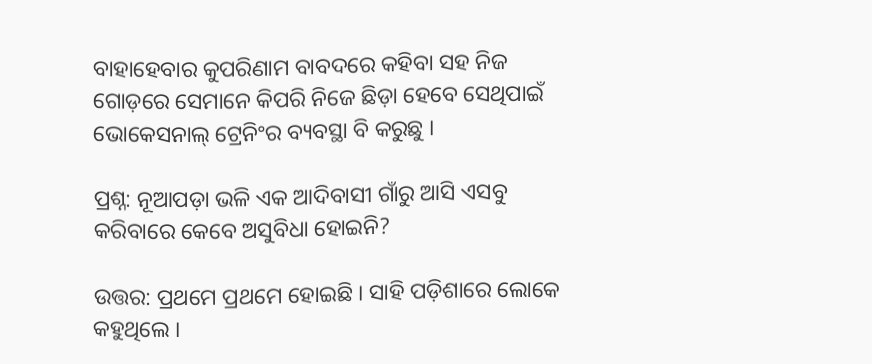ବାହାହେବାର କୁପରିଣାମ ବାବଦରେ କହିବା ସହ ନିଜ ଗୋଡ଼ରେ ସେମାନେ କିପରି ନିଜେ ଛିଡ଼ା ହେବେ ସେଥିପାଇଁ ଭୋକେସନାଲ୍ ଟ୍ରେନିଂର ବ୍ୟବସ୍ଥା ବି କରୁଛୁ ।

ପ୍ରଶ୍ନ: ନୂଆପଡ଼ା ଭଳି ଏକ ଆଦିବାସୀ ଗାଁରୁ ଆସି ଏସବୁ କରିବାରେ କେବେ ଅସୁବିଧା ହୋଇନି?

ଉତ୍ତର: ପ୍ରଥମେ ପ୍ରଥମେ ହୋଇଛି । ସାହି ପଡ଼ିଶାରେ ଲୋକେ କହୁଥିଲେ ।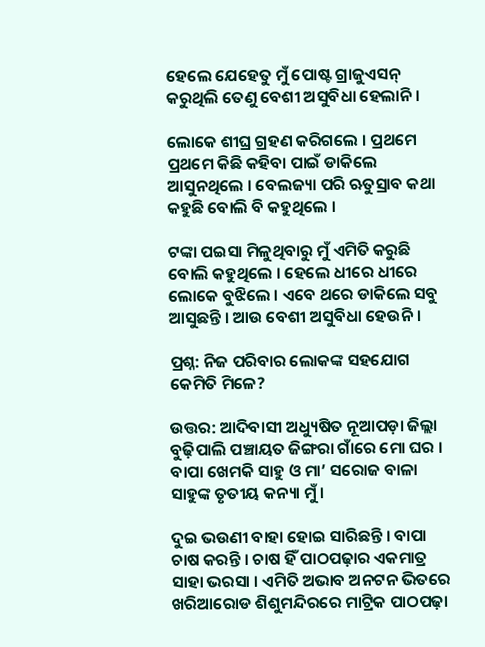ହେଲେ ଯେହେତୁ ମୁଁ ପୋଷ୍ଟ ଗ୍ରାଜୁଏସନ୍ କରୁଥିଲି ତେଣୁ ବେଶୀ ଅସୁବିଧା ହେଲାନି ।

ଲୋକେ ଶୀଘ୍ର ଗ୍ରହଣ କରିଗଲେ । ପ୍ରଥମେ ପ୍ରଥମେ କିଛି କହିବା ପାଇଁ ଡାକିଲେ ଆସୁନଥିଲେ । ବେଲଜ୍ୟା ପରି ଋତୁସ୍ରାବ କଥା କହୁଛି ବୋଲି ବି କହୁଥିଲେ ।

ଟଙ୍କା ପଇସା ମିଳୁଥିବାରୁ ମୁଁ ଏମିତି କରୁଛି ବୋଲି କହୁଥିଲେ । ହେଲେ ଧୀରେ ଧୀରେ ଲୋକେ ବୁଝିଲେ । ଏବେ ଥରେ ଡାକିଲେ ସବୁ ଆସୁଛନ୍ତି । ଆଉ ବେଶୀ ଅସୁବିଧା ହେଉନି ।

ପ୍ରଶ୍ନ: ନିଜ ପରିବାର ଲୋକଙ୍କ ସହଯୋଗ କେମିତି ମିଳେ?

ଉତ୍ତର: ଆଦିବାସୀ ଅଧ୍ୟୁଷିତ ନୂଆପଡ଼ା ଜିଲ୍ଲା ବୁଢ଼ିପାଲି ପଞ୍ଚାୟତ ଜିଙ୍ଗରା ଗାଁରେ ମୋ ଘର । ବାପା ଖେମକି ସାହୁ ଓ ମା’ ସରୋଜ ବାଳା ସାହୁଙ୍କ ତୃତୀୟ କନ୍ୟା ମୁଁ ।

ଦୁଇ ଭଉଣୀ ବାହା ହୋଇ ସାରିଛନ୍ତି । ବାପା ଚାଷ କରନ୍ତି । ଚାଷ ହିଁ ପାଠପଢ଼ାର ଏକମାତ୍ର ସାହା ଭରସା । ଏମିତି ଅଭାବ ଅନଟନ ଭିତରେ ଖରିଆରୋଡ ଶିଶୁମନ୍ଦିରରେ ମାଟ୍ରିକ ପାଠପଢ଼ା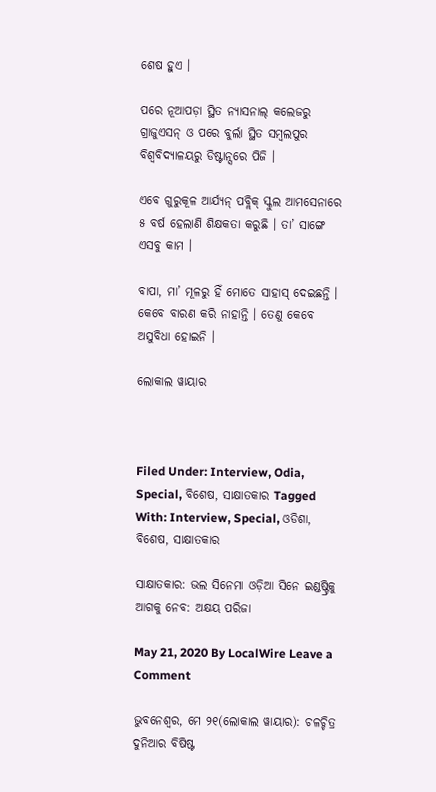ଶେଷ ହୁଏ ।

ପରେ ନୂଆପଡ଼ା ସ୍ଥିତ ନ୍ୟାସନାଲ୍ କଲେଜରୁ ଗ୍ରାଜୁଏସନ୍ ଓ ପରେ ବୁର୍ଲା ସ୍ଥିତ ସମ୍ବଲପୁର ବିଶ୍ୱବିଦ୍ୟାଳୟରୁ ଡିଷ୍ଟାନ୍ସରେ ପିଜି ।

ଏବେ ଗୁରୁକୂଳ ଆର୍ଯ୍ୟନ୍ ପବ୍ଲିକ୍ ସ୍କୁଲ ଆମସେନାରେ ୫ ବର୍ଷ ହେଲାଣି ଶିକ୍ଷକତା କରୁଛି । ତା’ ସାଙ୍ଗେ ଏସବୁ କାମ ।

ବାପା, ମା’ ମୂଳରୁ ହିଁ ମୋତେ ସାହାସ୍ ଦେଇଛନ୍ତି । କେବେ ବାରଣ କରି ନାହାନ୍ତି । ତେଣୁ କେବେ ଅସୁବିଧା ହୋଇନି ।

ଲୋକାଲ ୱାୟାର



Filed Under: Interview, Odia, Special, ବିଶେଷ, ସାକ୍ଷାତକାର Tagged With: Interview, Special, ଓଡିଶା, ବିଶେଷ, ସାକ୍ଷାତକାର

ସାକ୍ଷାତକାର: ଭଲ ସିନେମା ଓଡ଼ିଆ ସିନେ ଇଣ୍ଡଷ୍ଟ୍ରିକୁ ଆଗକୁ ନେବ: ଅକ୍ଷୟ ପରିଜା

May 21, 2020 By LocalWire Leave a Comment

ଭୁବନେଶ୍ୱର, ମେ ୨୧(ଲୋକାଲ ୱାୟାର): ଚଳଚ୍ଚିତ୍ର ଦୁନିଆର ବିଷିଷ୍ଟ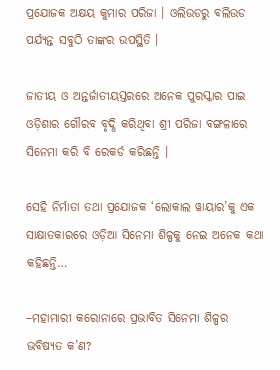ପ୍ରଯୋଜକ ଅକ୍ଷୟ କୁମାର ପରିଜା । ଓଲିଉଡରୁ ବଲିଉଡ ପର୍ଯ୍ୟନ୍ତ ସବୁଠି ତାଙ୍କର ଉପସ୍ଥିତି ।

ଜାତୀୟ ଓ ଅନ୍ତର୍ଜାତୀୟସ୍ତରରେ ଅନେକ ପୁରସ୍କାର ପାଇ ଓଡ଼ିଶାର ଗୌରବ ବୃଦ୍ଧି କରିଥିବା ଶ୍ରୀ ପରିଜା ବଙ୍ଗଳାରେ ସିନେମା କରି ବି ରେକର୍ଡ କରିଛନ୍ତି ।

ସେହି ନିର୍ମାତା ତଥା ପ୍ରଯୋଜକ ‘ଲୋକାଲ ୱାୟାର’କୁ ଏକ ସାକ୍ଷାତକାରରେ ଓଡ଼ିଆ ସିନେମା ଶିଳ୍ପକୁ ନେଇ ଅନେକ କଥା କହିଛନ୍ତି…

–ମହାମାରୀ କରୋନାରେ ପ୍ରଭାବିତ ସିନେମା ଶିଳ୍ପର ଭବିଷ୍ୟତ କ’ଣ?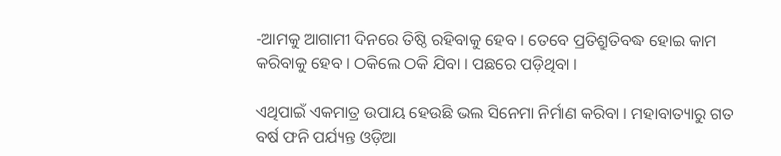-ଆମକୁ ଆଗାମୀ ଦିନରେ ତିଷ୍ଠି ରହିବାକୁ ହେବ । ତେବେ ପ୍ରତିଶ୍ରୁତିବଦ୍ଧ ହୋଇ କାମ କରିବାକୁ ହେବ । ଠକିଲେ ଠକି ଯିବା । ପଛରେ ପଡ଼ିଥିବା ।

ଏଥିପାଇଁ ଏକମାତ୍ର ଉପାୟ ହେଉଛି ଭଲ ସିନେମା ନିର୍ମାଣ କରିବା । ମହାବାତ୍ୟାରୁ ଗତ ବର୍ଷ ଫନି ପର୍ଯ୍ୟନ୍ତ ଓଡ଼ିଆ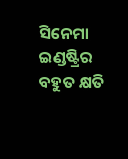ସିନେମା ଇଣ୍ଡଷ୍ଟ୍ରିର ବହୁତ କ୍ଷତି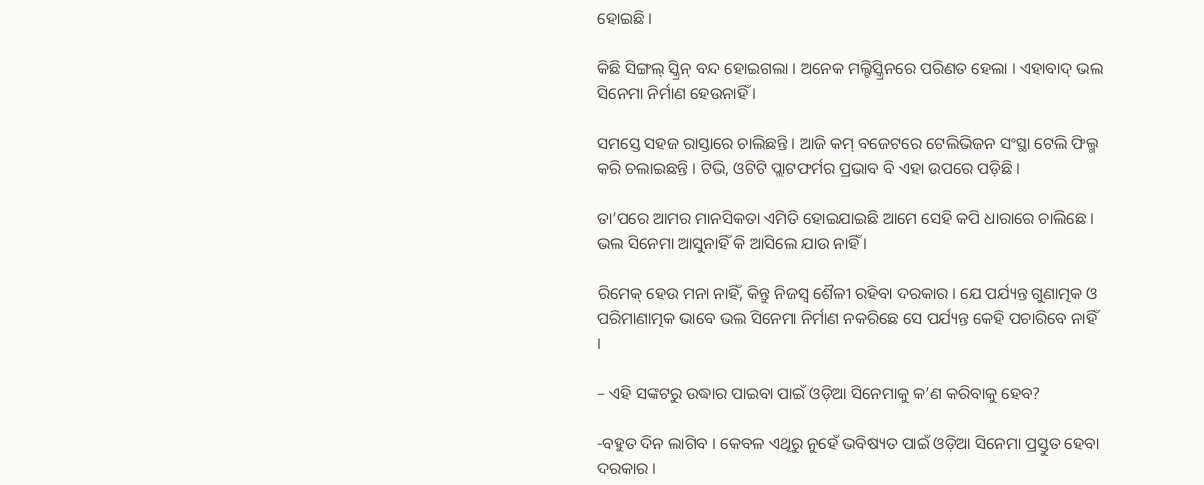ହୋଇଛି ।

କିଛି ସିଙ୍ଗଲ୍ ସ୍କ୍ରିନ୍ ବନ୍ଦ ହୋଇଗଲା । ଅନେକ ମଲ୍ଟିସ୍କ୍ରିନରେ ପରିଣତ ହେଲା । ଏହାବାଦ୍ ଭଲ ସିନେମା ନିର୍ମାଣ ହେଉନାହିଁ ।

ସମସ୍ତେ ସହଜ ରାସ୍ତାରେ ଚାଲିଛନ୍ତି । ଆଜି କମ୍ ବଜେଟରେ ଟେଲିଭିଜନ ସଂସ୍ଥା ଟେଲି ଫିଲ୍ମ କରି ଚଲାଇଛନ୍ତି । ଟିଭି, ଓଟିଟି ପ୍ଲାଟଫର୍ମର ପ୍ରଭାବ ବି ଏହା ଉପରେ ପଡ଼ିଛି ।

ତା’ପରେ ଆମର ମାନସିକତା ଏମିତି ହୋଇଯାଇଛି ଆମେ ସେହି କପି ଧାରାରେ ଚାଲିଛେ । ଭଲ ସିନେମା ଆସୁନାହିଁ କି ଆସିଲେ ଯାଉ ନାହିଁ ।

ରିମେକ୍ ହେଉ ମନା ନାହିଁ, କିନ୍ତୁ ନିଜସ୍ୱ ଶୈଳୀ ରହିବା ଦରକାର । ଯେ ପର୍ଯ୍ୟନ୍ତ ଗୁଣାତ୍ମକ ଓ ପରିମାଣାତ୍ମକ ଭାବେ ଭଲ ସିନେମା ନିର୍ମାଣ ନକରିଛେ ସେ ପର୍ଯ୍ୟନ୍ତ କେହି ପଚାରିବେ ନାହିଁ ।

– ଏହି ସଙ୍କଟରୁ ଉଦ୍ଧାର ପାଇବା ପାଇଁ ଓଡ଼ିଆ ସିନେମାକୁ କ’ଣ କରିବାକୁ ହେବ?

-ବହୁତ ଦିନ ଲାଗିବ । କେବଳ ଏଥିରୁ ନୁହେଁ ଭବିଷ୍ୟତ ପାଇଁ ଓଡ଼ିଆ ସିନେମା ପ୍ରସ୍ତୁତ ହେବା ଦରକାର ।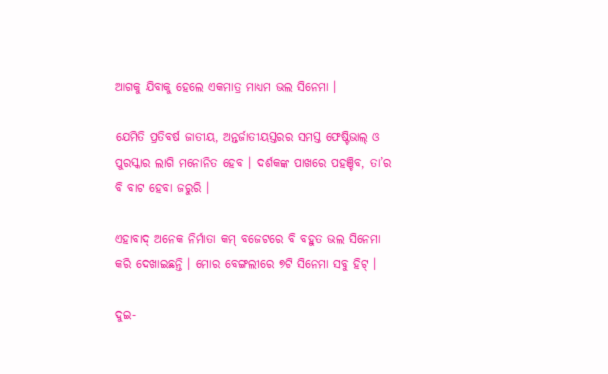ଆଗକୁ ଯିବାକୁ ହେଲେ ଏକମାତ୍ର ମାଧ୍ୟମ ଭଲ ସିନେମା ।

ଯେମିତି ପ୍ରତିବର୍ଷ ଜାତୀୟ, ଅନ୍ତର୍ଜାତୀୟସ୍ତରର ସମସ୍ତ ଫେଷ୍ଟିଭାଲ୍ ଓ ପୁରସ୍କାର ଲାଗି ମନୋନିତ ହେବ । ଦର୍ଶକଙ୍କ ପାଖରେ ପହଞ୍ଚିବ, ତା’ର ବି ବାଟ ହେବା ଜରୁରି ।

ଏହାବାଦ୍ ଅନେକ ନିର୍ମାତା କମ୍ ବଜେଟରେ ବି ବହୁତ ଭଲ ସିନେମା କରି ଦେଖାଇଛନ୍ତି । ମୋର ବେଙ୍ଗଲୀରେ ୭ଟି ସିନେମା ସବୁ ହିଟ୍ ।

ଦୁଇ-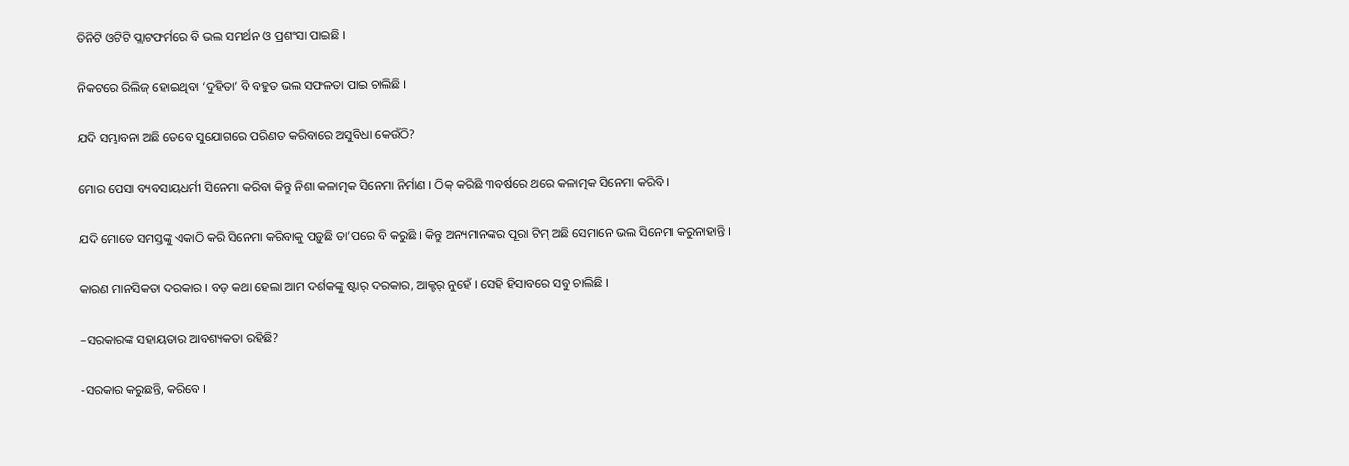ତିନିଟି ଓଟିଟି ପ୍ଲାଟଫର୍ମରେ ବି ଭଲ ସମର୍ଥନ ଓ ପ୍ରଶଂସା ପାଇଛି ।

ନିକଟରେ ରିଲିଜ୍ ହୋଇଥିବା ‘ଦୁହିତା’ ବି ବହୁତ ଭଲ ସଫଳତା ପାଇ ଚାଲିଛି ।

ଯଦି ସମ୍ଭାବନା ଅଛି ତେବେ ସୁଯୋଗରେ ପରିଣତ କରିବାରେ ଅସୁବିଧା କେଉଁଠି?

ମୋର ପେସା ବ୍ୟବସାୟଧର୍ମୀ ସିନେମା କରିବା କିନ୍ତୁ ନିଶା କଳାତ୍ମକ ସିନେମା ନିର୍ମାଣ । ଠିକ୍ କରିଛି ୩ବର୍ଷରେ ଥରେ କଳାତ୍ମକ ସିନେମା କରିବି ।

ଯଦି ମୋତେ ସମସ୍ତଙ୍କୁ ଏକାଠି କରି ସିନେମା କରିବାକୁ ପଡ଼ୁଛି ତା’ପରେ ବି କରୁଛି । କିନ୍ତୁ ଅନ୍ୟମାନଙ୍କର ପୂରା ଟିମ୍ ଅଛି ସେମାନେ ଭଲ ସିନେମା କରୁନାହାନ୍ତି ।

କାରଣ ମାନସିକତା ଦରକାର । ବଡ଼ କଥା ହେଲା ଆମ ଦର୍ଶକଙ୍କୁ ଷ୍ଟାର୍ ଦରକାର, ଆକ୍ଟର୍ ନୁହେଁ । ସେହି ହିସାବରେ ସବୁ ଚାଲିଛି ।

–ସରକାରଙ୍କ ସହାୟତାର ଆବଶ୍ୟକତା ରହିଛି?

-ସରକାର କରୁଛନ୍ତି, କରିବେ ।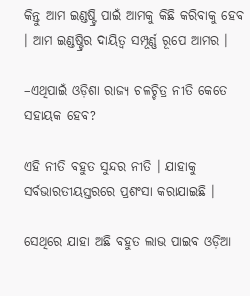କିନ୍ତୁ ଆମ ଇଣ୍ଡଷ୍ଟ୍ରି ପାଇଁ ଆମକୁ କିଛି କରିବାକୁ ହେବ । ଆମ ଇଣ୍ଡଷ୍ଟ୍ରିର ଦାୟିତ୍ୱ ସମ୍ପୂର୍ଣ୍ଣ ରୂପେ ଆମର ।

–ଏଥିପାଇଁ ଓଡ଼ିଶା ରାଜ୍ୟ ଚଳଚ୍ଚିତ୍ର ନୀତି କେତେ ସହାୟକ ହେବ?

ଏହି ନୀତି ବହୁତ ସୁନ୍ଦର ନୀତି । ଯାହାକୁ ସର୍ବଭାରତୀୟସ୍ତରରେ ପ୍ରଶଂସା କରାଯାଇଛି ।

ସେଥିରେ ଯାହା ଅଛି ବହୁତ ଲାଭ ପାଇବ ଓଡ଼ିଆ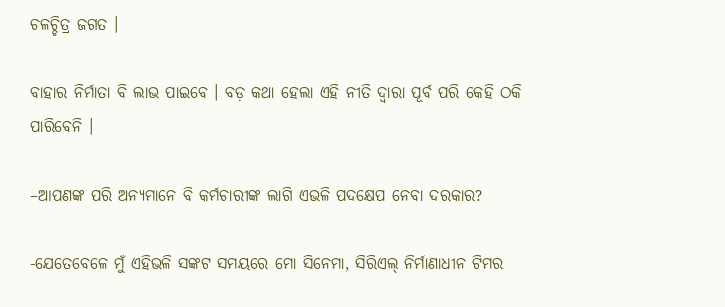ଚଳଚ୍ଚିତ୍ର ଜଗତ ।

ବାହାର ନିର୍ମାତା ବି ଲାଭ ପାଇବେ । ବଡ଼ କଥା ହେଲା ଏହି ନୀତି ଦ୍ୱାରା ପୂର୍ବ ପରି କେହି ଠକି ପାରିବେନି ।

–ଆପଣଙ୍କ ପରି ଅନ୍ୟମାନେ ବି କର୍ମଚାରୀଙ୍କ ଲାଗି ଏଭଳି ପଦକ୍ଷେପ ନେବା ଦରକାର?

-ଯେତେବେଳେ ମୁଁ ଏହିଭଳି ସଙ୍କଟ ସମୟରେ ମୋ ସିନେମା, ସିରିଏଲ୍ ନିର୍ମାଣାଧୀନ ଟିମର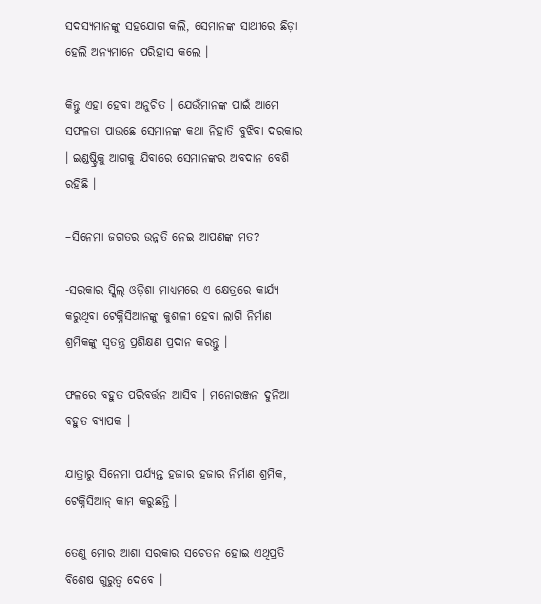ସଦସ୍ୟମାନଙ୍କୁ ସହଯୋଗ କଲି, ସେମାନଙ୍କ ସାଥୀରେ ଛିଡ଼ା ହେଲି ଅନ୍ୟମାନେ ପରିହାସ କଲେ ।

କିନ୍ତୁ ଏହା ହେବା ଅନୁଚିତ । ଯେଉଁମାନଙ୍କ ପାଇଁ ଆମେ ସଫଳତା ପାଉଛେ ସେମାନଙ୍କ କଥା ନିହାତି ବୁଝିବା ଦରକାର । ଇଣ୍ଡଷ୍ଟ୍ରିକୁ ଆଗକୁ ଯିବାରେ ସେମାନଙ୍କର ଅବଦାନ ବେଶି ରହିଛି ।

–ସିନେମା ଜଗତର ଉନ୍ନତି ନେଇ ଆପଣଙ୍କ ମତ?

-ସରକାର ସ୍କିଲ୍ ଓଡ଼ିଶା ମାଧ୍ୟମରେ ଏ କ୍ଷେତ୍ରରେ କାର୍ଯ୍ୟ କରୁଥିବା ଟେକ୍ନିସିଆନଙ୍କୁ କୁଶଳୀ ହେବା ଲାଗି ନିର୍ମାଣ ଶ୍ରମିକଙ୍କୁ ସ୍ୱତନ୍ତ୍ର ପ୍ରଶିକ୍ଷଣ ପ୍ରଦାନ କରନ୍ତୁ ।

ଫଳରେ ବହୁତ ପରିବର୍ତ୍ତନ ଆସିବ । ମନୋରଞ୍ଜନ ଦୁନିଆ ବହୁତ ବ୍ୟାପକ ।

ଯାତ୍ରାରୁ ସିନେମା ପର୍ଯ୍ୟନ୍ତ ହଜାର ହଜାର ନିର୍ମାଣ ଶ୍ରମିକ, ଟେକ୍ନିସିଆନ୍ କାମ କରୁଛନ୍ତି ।

ତେଣୁ ମୋର ଆଶା ସରକାର ସଚେତନ ହୋଇ ଏଥିପ୍ରତି ବିଶେଷ ଗୁରୁତ୍ୱ ଦେବେ ।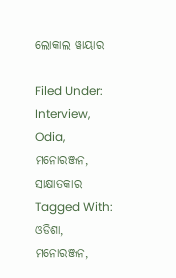ଲୋକାଲ ୱାୟାର

Filed Under: Interview, Odia, ମନୋରଞ୍ଜନ, ସାକ୍ଷାତକାର Tagged With: ଓଡିଶା, ମନୋରଞ୍ଜନ,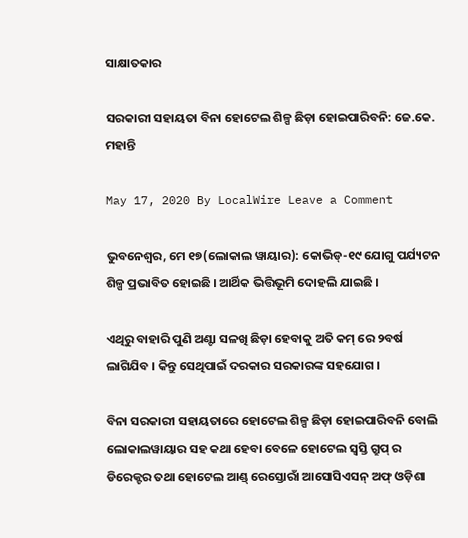ସାକ୍ଷାତକାର

ସରକାରୀ ସହାୟତା ବିନା ହୋଟେଲ ଶିଳ୍ପ ଛିଡ଼ା ହୋଇପାରିବନି: ଜେ.କେ. ମହାନ୍ତି

May 17, 2020 By LocalWire Leave a Comment

ଭୁବନେଶ୍ୱର, ମେ ୧୭(ଲୋକାଲ ୱାୟାର): କୋଭିଡ୍-୧୯ ଯୋଗୁ ପର୍ଯ୍ୟଟନ ଶିଳ୍ପ ପ୍ରଭାବିତ ହୋଇଛି । ଆର୍ଥିକ ଭିତ୍ତିଭୂମି ଦୋହଲି ଯାଇଛି ।

ଏଥିରୁ ବାହାରି ପୁଣି ଅଣ୍ଟା ସଳଖି ଛିଡ଼ା ହେବାକୁ ଅତି କମ୍ ରେ ୨ବର୍ଷ ଲାଗିଯିବ । କିନ୍ତୁ ସେଥିପାଇଁ ଦରକାର ସରକାରଙ୍କ ସହଯୋଗ ।

ବିନା ସରକାରୀ ସହାୟତାରେ ହୋଟେଲ ଶିଳ୍ପ ଛିଡ଼ା ହୋଇପାରିବନି ବୋଲି ଲୋକାଲୱାୟାର ସହ କଥା ହେବା ବେଳେ ହୋଟେଲ ସ୍ୱସ୍ତି ଗ୍ରୁପ୍ ର ଡିରେକ୍ଟର ତଥା ହୋଟେଲ ଆଣ୍ଡ୍ ରେସ୍ତୋରାଁ ଆସୋସିଏସନ୍ ଅଫ୍ ଓଡ଼ିଶା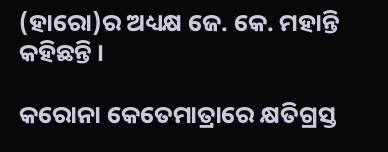(ହାରୋ)ର ଅଧ୍ୟକ୍ଷ ଜେ. କେ. ମହାନ୍ତି କହିଛନ୍ତି ।

କରୋନା କେତେମାତ୍ରାରେ କ୍ଷତିଗ୍ରସ୍ତ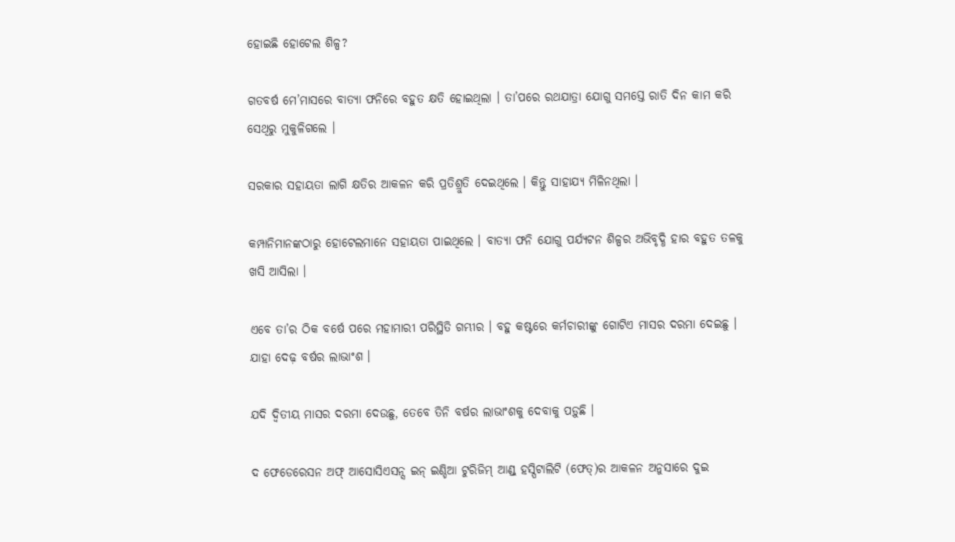ହୋଇଛି ହୋଟେଲ ଶିଳ୍ପ?

ଗତବର୍ଷ ମେ’ମାସରେ ବାତ୍ୟା ଫନିରେ ବହୁତ କ୍ଷତି ହୋଇଥିଲା । ତା’ପରେ ରଥଯାତ୍ରା ଯୋଗୁ ସମସ୍ତେ ରାତି ଦିନ କାମ କରି ସେଥିରୁ ମୁକୁଳିଗଲେ ।

ସରକାର ସହାୟତା ଲାଗି କ୍ଷତିର ଆକଳନ କରି ପ୍ରତିଶ୍ରୁତି ଦେଇଥିଲେ । କିନ୍ତୁ ସାହାଯ୍ୟ ମିଳିନଥିଲା ।

କମ୍ପାନିମାନଙ୍କଠାରୁ ହୋଟେଲମାନେ ସହାୟତା ପାଇଥିଲେ । ବାତ୍ୟା ଫନି ଯୋଗୁ ପର୍ଯ୍ୟଟନ ଶିଳ୍ପର ଅଭିବୃଦ୍ଧି ହାର ବହୁତ ତଳକୁ ଖସି ଆସିଲା ।

ଏବେ ତା’ର ଠିକ ବର୍ଷେ ପରେ ମହାମାରୀ ପରିସ୍ଥିତି ଗମ୍ଭୀର । ବହୁ କଷ୍ଟରେ କର୍ମଚାରୀଙ୍କୁ ଗୋଟିଏ ମାସର ଦରମା ଦେଇଛୁ । ଯାହା ଦେଢ଼ ବର୍ଷର ଲାଭାଂଶ ।

ଯଦି ଦ୍ୱିତୀୟ ମାସର ଦରମା ଦେଉଛୁ, ତେବେ ତିନି ବର୍ଷର ଲାଭାଂଶକୁ ଦେବାକୁ ପଡ଼ୁଛି ।

ଦ ଫେଡେରେସନ ଅଫ୍ ଆସୋସିଏସନ୍ସ ଇନ୍ ଇଣ୍ଡିଆ ଟୁରିଜିମ୍ ଆଣ୍ଡ୍ ହସ୍ପିଟାଲିଟି (ଫେତ୍)ର ଆକଳନ ଅନୁସାରେ ଦୁଇ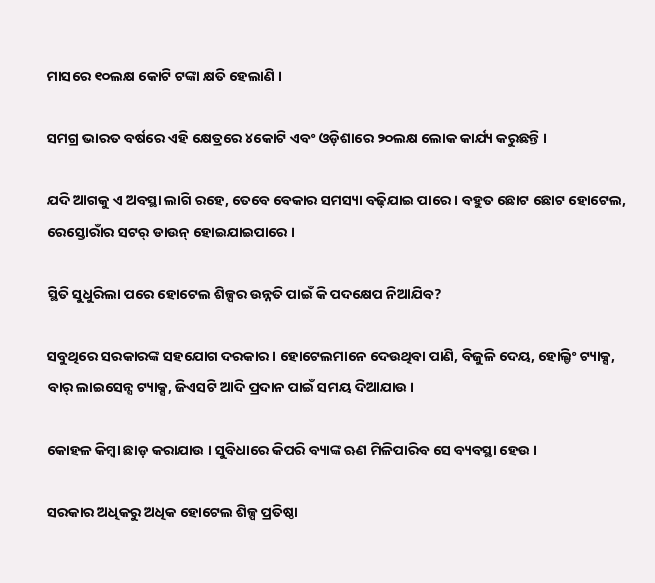ମାସରେ ୧୦ଲକ୍ଷ କୋଟି ଟଙ୍କା କ୍ଷତି ହେଲାଣି ।

ସମଗ୍ର ଭାରତ ବର୍ଷରେ ଏହି କ୍ଷେତ୍ରରେ ୪କୋଟି ଏବଂ ଓଡ଼ିଶାରେ ୨୦ଲକ୍ଷ ଲୋକ କାର୍ଯ୍ୟ କରୁଛନ୍ତି ।

ଯଦି ଆଗକୁ ଏ ଅବସ୍ଥା ଲାଗି ରହେ, ତେବେ ବେକାର ସମସ୍ୟା ବଢ଼ିଯାଇ ପାରେ । ବହୁତ ଛୋଟ ଛୋଟ ହୋଟେଲ, ରେସ୍ତୋରାଁର ସଟର୍ ଡାଉନ୍ ହୋଇଯାଇପାରେ ।

ସ୍ଥିତି ସୁଧୁରିଲା ପରେ ହୋଟେଲ ଶିଳ୍ପର ଉନ୍ନତି ପାଇଁ କି ପଦକ୍ଷେପ ନିଆଯିବ?

ସବୁଥିରେ ସରକାରଙ୍କ ସହଯୋଗ ଦରକାର । ହୋଟେଲମାନେ ଦେଉଥିବା ପାଣି, ବିଜୁଳି ଦେୟ, ହୋଲ୍ଡିଂ ଟ୍ୟାକ୍ସ, ବାର୍ ଲାଇସେନ୍ସ ଟ୍ୟାକ୍ସ, ଜିଏସଟି ଆଦି ପ୍ରଦାନ ପାଇଁ ସମୟ ଦିଆଯାଉ ।

କୋହଳ କିମ୍ବା ଛାଡ଼ କରାଯାଉ । ସୁବିଧାରେ କିପରି ବ୍ୟାଙ୍କ ଋଣ ମିଳିପାରିବ ସେ ବ୍ୟବସ୍ଥା ହେଉ ।

ସରକାର ଅଧିକରୁ ଅଧିକ ହୋଟେଲ ଶିଳ୍ପ ପ୍ରତିଷ୍ଠା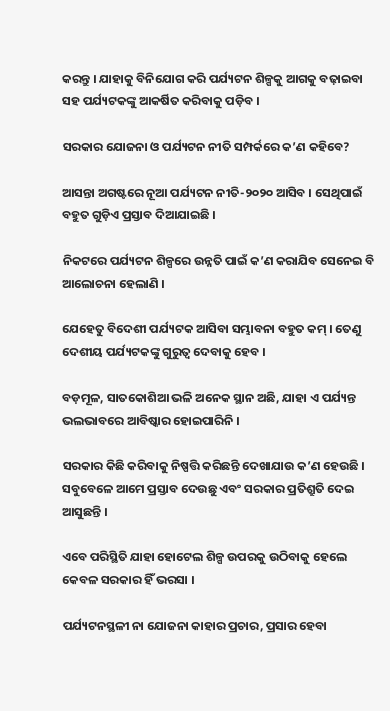କରନ୍ତୁ । ଯାହାକୁ ବିନିଯୋଗ କରି ପର୍ଯ୍ୟଟନ ଶିଳ୍ପକୁ ଆଗକୁ ବଢ଼ାଇବା ସହ ପର୍ଯ୍ୟଟକଙ୍କୁ ଆକର୍ଷିତ କରିବାକୁ ପଡ଼ିବ ।

ସରକାର ଯୋଜନା ଓ ପର୍ଯ୍ୟଟନ ନୀତି ସମ୍ପର୍କରେ କ’ଣ କହିବେ?

ଆସନ୍ତା ଅଗଷ୍ଟରେ ନୂଆ ପର୍ଯ୍ୟଟନ ନୀତି-୨୦୨୦ ଆସିବ । ସେଥିପାଇଁ ବହୁତ ଗୁଡ଼ିଏ ପ୍ରସ୍ତାବ ଦିଆଯାଇଛି ।

ନିକଟରେ ପର୍ଯ୍ୟଟନ ଶିଳ୍ପରେ ଉନ୍ନତି ପାଇଁ କ’ଣ କରାଯିବ ସେନେଇ ବି ଆଲୋଚନା ହେଲାଣି ।

ଯେହେତୁ ବିଦେଶୀ ପର୍ଯ୍ୟଟକ ଆସିବା ସମ୍ଭାବନା ବହୁତ କମ୍ । ତେଣୁ ଦେଶୀୟ ପର୍ଯ୍ୟଟକଙ୍କୁ ଗୁରୁତ୍ୱ ଦେବାକୁ ହେବ ।

ବଡ଼ମୂଳ, ସାତକୋଶିଆ ଭଳି ଅନେକ ସ୍ଥାନ ଅଛି, ଯାହା ଏ ପର୍ଯ୍ୟନ୍ତ ଭଲଭାବରେ ଆବିଷ୍କାର ହୋଇପାରିନି ।

ସରକାର କିଛି କରିବାକୁ ନିଷ୍ପତ୍ତି କରିଛନ୍ତି ଦେଖାଯାଉ କ’ଣ ହେଉଛି । ସବୁବେଳେ ଆମେ ପ୍ରସ୍ତାବ ଦେଉଛୁ ଏବଂ ସରକାର ପ୍ରତିଶ୍ରୁତି ଦେଇ ଆସୁଛନ୍ତି ।

ଏବେ ପରିସ୍ଥିତି ଯାହା ହୋଟେଲ ଶିଳ୍ପ ଉପରକୁ ଉଠିବାକୁ ହେଲେ କେବଳ ସରକାର ହିଁ ଭରସା ।

ପର୍ଯ୍ୟଟନସ୍ଥଳୀ ନା ଯୋଜନା କାହାର ପ୍ରଚାର, ପ୍ରସାର ହେବା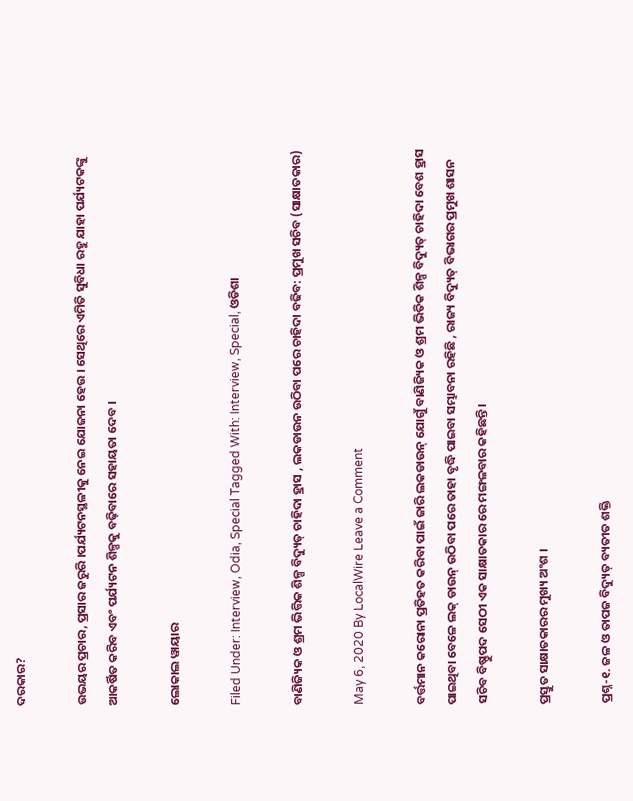ଦରକାର?

ଉଭୟର ପ୍ରଚାର, ପ୍ରସାର ଜରୁରି ।ପର୍ଯ୍ୟଟନସ୍ଥଳୀକୁ ନେଇ ଯୋଜନା ହେଉ । ସେଥିରେ ଏମିତି ସୁବିଧା ରହୁ ଯାହା ପର୍ଯ୍ୟଟକଙ୍କୁ ଆକର୍ଷିତ କରିବ ଏବଂ ପର୍ଯ୍ୟଟନ ଶିଳ୍ପକୁ ବଢ଼ିବାରେ ସହାୟତା ଦେବ ।

ଲୋକାଲ ୱାୟାର

Filed Under: Interview, Odia, Special Tagged With: Interview, Special, ଓଡିଶା

ବାଣିଜ୍ୟିକ ଓ ଶ୍ରମ ଭିତ୍ତିକ ଶିଳ୍ପ ବିଦ୍ୟୁତ୍ ଚାହିଦା ହ୍ରାସ , ଲକଡାଉନ ଉଠିବା ପରେ ଚାହିଦା ବଢିବ: ପ୍ରମୁଖ ସଚିବ (ସାକ୍ଷାତକାର)

May 6, 2020 By LocalWire Leave a Comment

ବର୍ତ୍ତମାନ କରୋନା ପ୍ରତିହତ କରିବା ପାଇଁ ଜାରି ଲକଡାଉନ୍ ଯୋଗୁଁ ବାଣିଜ୍ୟିକ ଓ ଶ୍ରମ ଭିତିକ ଶିଳ୍ପ ବିଦ୍ୟୁତ୍ ଚାହିଦା ବେଶ ହ୍ରାସ ପାଇଥିବା ବେଳେ ଲକ୍ ଡାଉନ୍ ଉଠିବା ପରେ ତାହା ବୃଦ୍ଧି ପାଇବା ସମ୍ଭାବନା ରହିଛି , ରାଜ୍ୟ ବିଦ୍ୟୁତ୍ ବିଭାଗର ପ୍ରମୁଖ ଶାସନ ସଚିବ ବିଷ୍ଣୁପଦ ସେଠୀ ଏକ ସାକ୍ଷାତକାର ରେ ମଙ୍ଗଳବାର କହିଛନ୍ତି।

ପ୍ରସ୍ତୁତ ସାକ୍ଷାତକାରର ମୁଖ୍ୟ ଅଂଶ ।

ପ୍ରଶ୍ନ-୧. ଜଳ ଓ ତାପଜ ବିଦ୍ୟୁତ୍ ବ୍ୟତୀତ ଶକ୍ତି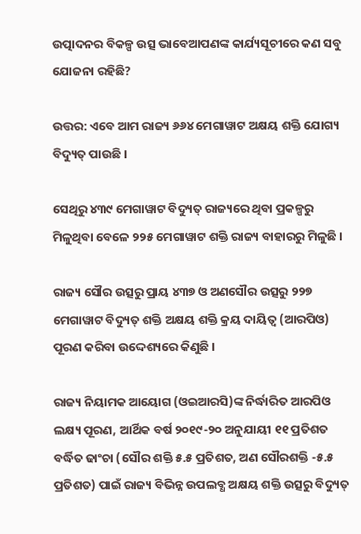ଉତ୍ପାଦନର ବିକଳ୍ପ ଉତ୍ସ ଭାବେଆପଣଙ୍କ କାର୍ଯ୍ୟସୂଚୀରେ କଣ ସବୁ ଯୋଜନା ରହିଛି?

ଉତ୍ତର: ଏବେ ଆମ ରାଜ୍ୟ ୬୬୪ ମେଗାୱାଟ ଅକ୍ଷୟ ଶକ୍ତି ଯୋଗ୍ୟ ବିଦ୍ୟୁତ୍ ପାଉଛି ।

ସେଥିରୁ ୪୩୯ ମେଗାୱାଟ ବିଦ୍ୟୁତ୍ ରାଜ୍ୟରେ ଥିବା ପ୍ରକଳ୍ପରୁ ମିଳୁଥିବା ବେଳେ ୨୨୫ ମେଗାୱାଟ ଶକ୍ତି ରାଜ୍ୟ ବାହାରରୁ ମିଳୁଛି ।

ରାଜ୍ୟ ସୌର ଉତ୍ସରୁ ପ୍ରାୟ ୪୩୭ ଓ ଅଣସୌର ଉତ୍ସରୁ ୨୨୭ ମେଗାୱାଟ ବିଦ୍ୟୁତ୍ ଶକ୍ତି ଅକ୍ଷୟ ଶକ୍ତି କ୍ରୟ ଦାୟିତ୍ୱ (ଆରପିଓ) ପୂରଣ କରିବା ଉଦ୍ଦେଶ୍ୟରେ କିଣୁଛି ।

ରାଜ୍ୟ ନିୟାମକ ଆୟୋଗ (ଓଇଆରସି)ଙ୍କ ନିର୍ଦ୍ଧାରିତ ଆରପିଓ ଲକ୍ଷ୍ୟ ପୂରଣ, ଆର୍ଥିକ ବର୍ଷ ୨୦୧୯-୨୦ ଅନୁଯାୟୀ ୧୧ ପ୍ରତିଶତ ବର୍ଦ୍ଧିତ ଢାଂଚା (ସୌର ଶକ୍ତି ୫.୫ ପ୍ରତିଶତ, ଅଣ ସୌରଶକ୍ତି -୫.୫ ପ୍ରତିଶତ) ପାଇଁ ରାଜ୍ୟ ବିଭିନ୍ନ ଉପଲବ୍ଧ ଅକ୍ଷୟ ଶକ୍ତି ଉତ୍ସରୁ ବିଦ୍ୟୁତ୍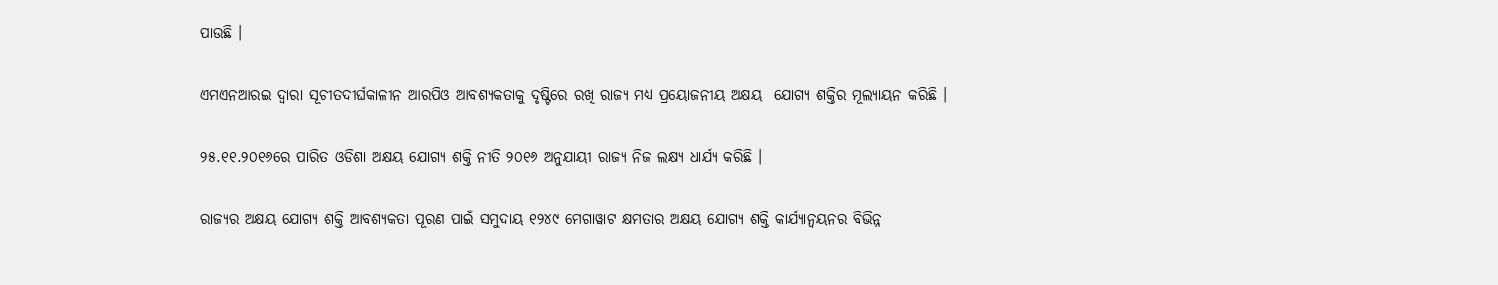ପାଉଛି ।

ଏମଏନଆରଇ ଦ୍ୱାରା ସୂଚୀତଦୀର୍ଘକାଳୀନ ଆରପିଓ ଆବଶ୍ୟକତାକୁ ଦୃଷ୍ଟିରେ ରଖି ରାଜ୍ୟ ମଧ୍ୟ ପ୍ରୟୋଜନୀୟ ଅକ୍ଷୟ  ଯୋଗ୍ୟ ଶକ୍ତିର ମୂଲ୍ୟାୟନ କରିଛି ।

୨୫.୧୧.୨୦୧୬ରେ ପାରିତ ଓଡିଶା ଅକ୍ଷୟ ଯୋଗ୍ୟ ଶକ୍ତି ନୀତି ୨୦୧୬ ଅନୁଯାୟୀ ରାଜ୍ୟ ନିଜ ଲକ୍ଷ୍ୟ ଧାର୍ଯ୍ୟ କରିଛି ।

ରାଜ୍ୟର ଅକ୍ଷୟ ଯୋଗ୍ୟ ଶକ୍ତି ଆବଶ୍ୟକତା ପୂରଣ ପାଇଁ ସମୁଦାୟ ୧୨୪୯ ମେଗାୱାଟ କ୍ଷମତାର ଅକ୍ଷୟ ଯୋଗ୍ୟ ଶକ୍ତି କାର୍ଯ୍ୟାନ୍ୱୟନର ବିଭିନ୍ନ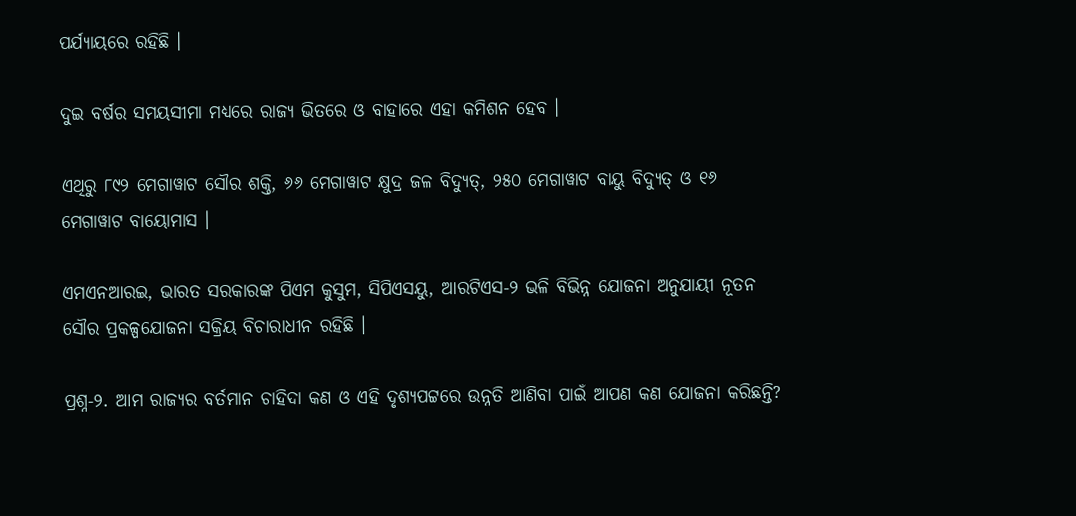ପର୍ଯ୍ୟାୟରେ ରହିଛି ।

ଦୁଇ ବର୍ଷର ସମୟସୀମା ମଧ୍ୟରେ ରାଜ୍ୟ ଭିତରେ ଓ ବାହାରେ ଏହା କମିଶନ ହେବ ।

ଏଥିରୁ ୮୯୨ ମେଗାୱାଟ ସୌର ଶକ୍ତି, ୬୬ ମେଗାୱାଟ କ୍ଷୁଦ୍ର ଜଳ ବିଦ୍ୟୁତ୍, ୨୫୦ ମେଗାୱାଟ ବାୟୁ ବିଦ୍ୟୁତ୍ ଓ ୧୬ ମେଗାୱାଟ ବାୟୋମାସ ।

ଏମଏନଆରଇ, ଭାରତ ସରକାରଙ୍କ ପିଏମ କୁସୁମ, ସିପିଏସୟୁ, ଆରଟିଏସ-୨ ଭଳି ବିଭିନ୍ନ ଯୋଜନା ଅନୁଯାୟୀ ନୂତନ ସୌର ପ୍ରକଳ୍ପଯୋଜନା ସକ୍ରିୟ ବିଚାରାଧୀନ ରହିଛି ।

ପ୍ରଶ୍ନ-୨. ଆମ ରାଜ୍ୟର ବର୍ତମାନ ଚାହିଦା କଣ ଓ ଏହି ଦୃଶ୍ୟପଟ୍ଟରେ ଉନ୍ନତି ଆଣିବା ପାଇଁ ଆପଣ କଣ ଯୋଜନା କରିଛନ୍ତି?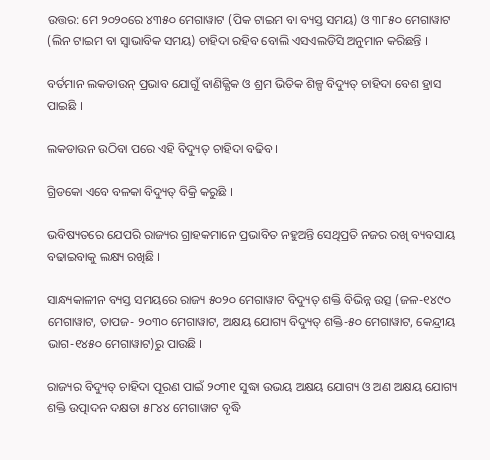ଉତ୍ତର: ମେ ୨୦୨୦ରେ ୪୩୫୦ ମେଗାୱାଟ (ପିକ ଟାଇମ ବା ବ୍ୟସ୍ତ ସମୟ) ଓ ୩୮୫୦ ମେଗାୱାଟ (ଲିନ ଟାଇମ ବା ସ୍ୱାଭାବିକ ସମୟ) ଚାହିଦା ରହିବ ବୋଲି ଏସଏଲଡିସି ଅନୁମାନ କରିଛନ୍ତି ।

ବର୍ତମାନ ଲକଡାଉନ୍ ପ୍ରଭାବ ଯୋଗୁଁ ବାଣିଜ୍ଯିକ ଓ ଶ୍ରମ ଭିତିକ ଶିଳ୍ପ ବିଦ୍ୟୁତ୍ ଚାହିଦା ବେଶ ହ୍ରାସ ପାଇଛି ।

ଲକଡାଉନ ଉଠିବା ପରେ ଏହି ବିଦ୍ୟୁତ୍ ଚାହିଦା ବଢିବ ।

ଗ୍ରିଡକୋ ଏବେ ବଳକା ବିଦ୍ୟୁତ୍ ବିକ୍ରି କରୁଛି ।

ଭବିଷ୍ୟତରେ ଯେପରି ରାଜ୍ୟର ଗ୍ରାହକମାନେ ପ୍ରଭାବିତ ନହୁଅନ୍ତି ସେଥିପ୍ରତି ନଜର ରଖି ବ୍ୟବସାୟ ବଢାଇବାକୁ ଲକ୍ଷ୍ୟ ରଖିଛି ।

ସାନ୍ଧ୍ୟକାଳୀନ ବ୍ୟସ୍ତ ସମୟରେ ରାଜ୍ୟ ୫୦୨୦ ମେଗାୱାଟ ବିଦ୍ୟୁତ୍ ଶକ୍ତି ବିଭିନ୍ନ ଉତ୍ସ (ଜଳ-୧୪୯୦ ମେଗାୱାଟ, ତାପଜ- ୨୦୩୦ ମେଗାୱାଟ, ଅକ୍ଷୟ ଯୋଗ୍ୟ ବିଦ୍ୟୁତ୍ ଶକ୍ତି-୫୦ ମେଗାୱାଟ, କେନ୍ଦ୍ରୀୟ ଭାଗ-୧୪୫୦ ମେଗାୱାଟ)ରୁ ପାଉଛି ।

ରାଜ୍ୟର ବିଦ୍ୟୁତ୍ ଚାହିଦା ପୂରଣ ପାଇଁ ୨୦୩୧ ସୁଦ୍ଧା ଉଭୟ ଅକ୍ଷୟ ଯୋଗ୍ୟ ଓ ଅଣ ଅକ୍ଷୟ ଯୋଗ୍ୟ ଶକ୍ତି ଉତ୍ପାଦନ ଦକ୍ଷତା ୫୮୪୪ ମେଗାୱାଟ ବୃଦ୍ଧି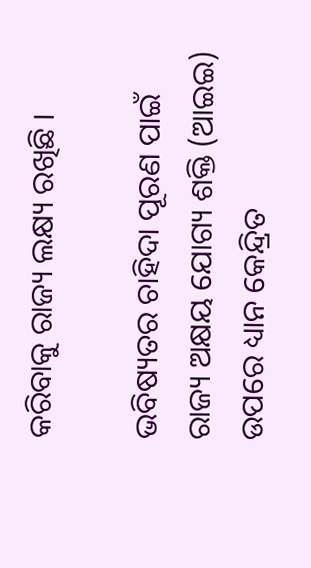କରିବାକୁ ରାଜ୍ୟ ଲକ୍ଷ୍ୟ ରଖିଛି ।

ଭବିଷ୍ୟତର ଚାହିଦା ପୂରଣ ପାଇଁ ରାଜ୍ୟ ଅକ୍ଷୟ ଯୋଗ୍ୟ ଶକ୍ତି (ଆଇଇ) ଉପରେ ଧ୍ୟାନ କେନ୍ଦ୍ରିତ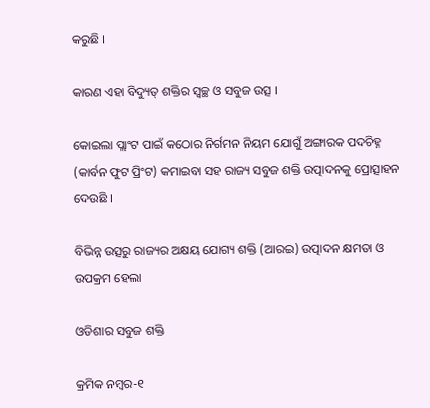କରୁଛି ।

କାରଣ ଏହା ବିଦ୍ୟୁତ୍ ଶକ୍ତିର ସ୍ୱଚ୍ଛ ଓ ସବୁଜ ଉତ୍ସ ।

କୋଇଲା ପ୍ଲାଂଟ ପାଇଁ କଠୋର ନିର୍ଗମନ ନିୟମ ଯୋଗୁଁ ଅଙ୍ଗାରକ ପଦଚିହ୍ନ (କାର୍ବନ ଫୁଟ ପ୍ରିଂଟ) କମାଇବା ସହ ରାଜ୍ୟ ସବୁଜ ଶକ୍ତି ଉତ୍ପାଦନକୁ ପ୍ରୋତ୍ସାହନ ଦେଉଛି ।

ବିଭିନ୍ନ ଉତ୍ସରୁ ରାଜ୍ୟର ଅକ୍ଷୟ ଯୋଗ୍ୟ ଶକ୍ତି (ଆରଇ) ଉତ୍ପାଦନ କ୍ଷମତା ଓ ଉପକ୍ରମ ହେଲା

ଓଡିଶାର ସବୁଜ ଶକ୍ତି

କ୍ରମିକ ନମ୍ବର-୧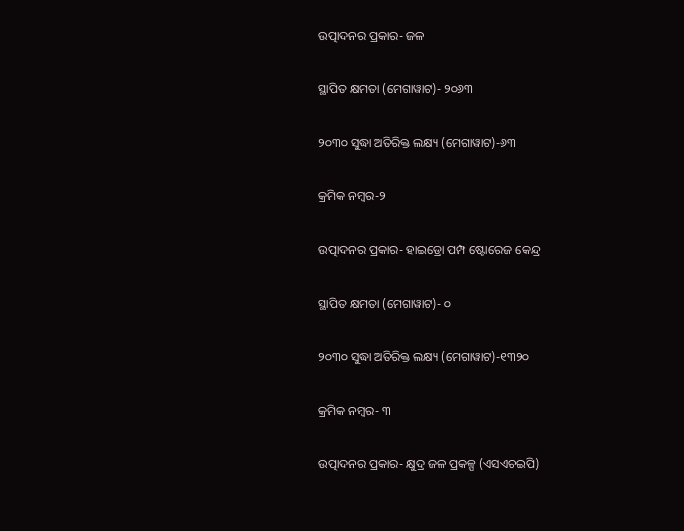ଉତ୍ପାଦନର ପ୍ରକାର- ଜଳ

ସ୍ଥାପିତ କ୍ଷମତା (ମେଗାୱାଟ)- ୨୦୬୩

୨୦୩୦ ସୁଦ୍ଧା ଅତିରିକ୍ତ ଲକ୍ଷ୍ୟ (ମେଗାୱାଟ)-୬୩

କ୍ରମିକ ନମ୍ବର-୨

ଉତ୍ପାଦନର ପ୍ରକାର- ହାଇଡ୍ରୋ ପମ୍ପ ଷ୍ଟୋରେଜ କେନ୍ଦ୍ର

ସ୍ଥାପିତ କ୍ଷମତା (ମେଗାୱାଟ)- ୦

୨୦୩୦ ସୁଦ୍ଧା ଅତିରିକ୍ତ ଲକ୍ଷ୍ୟ (ମେଗାୱାଟ)-୧୩୨୦

କ୍ରମିକ ନମ୍ବର- ୩

ଉତ୍ପାଦନର ପ୍ରକାର- କ୍ଷୁଦ୍ର ଜଳ ପ୍ରକଳ୍ପ (ଏସଏଚଇପି)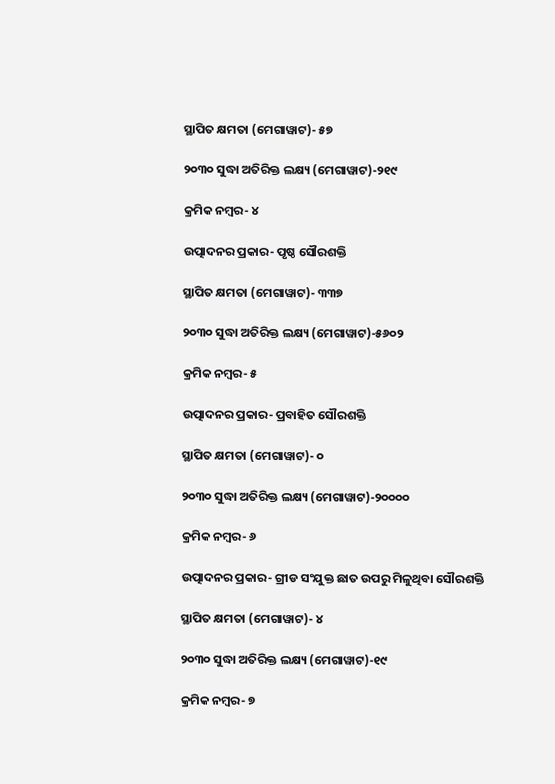ସ୍ଥାପିତ କ୍ଷମତା (ମେଗାୱାଟ)- ୫୭

୨୦୩୦ ସୁଦ୍ଧା ଅତିରିକ୍ତ ଲକ୍ଷ୍ୟ (ମେଗାୱାଟ)-୨୧୯

କ୍ରମିକ ନମ୍ବର- ୪

ଉତ୍ପାଦନର ପ୍ରକାର- ପୃଷ୍ଠ ସୌରଶକ୍ତି

ସ୍ଥାପିତ କ୍ଷମତା (ମେଗାୱାଟ)- ୩୩୭

୨୦୩୦ ସୁଦ୍ଧା ଅତିରିକ୍ତ ଲକ୍ଷ୍ୟ (ମେଗାୱାଟ)-୫୬୦୨

କ୍ରମିକ ନମ୍ବର- ୫

ଉତ୍ପାଦନର ପ୍ରକାର- ପ୍ରବାହିତ ସୌରଶକ୍ତି

ସ୍ଥାପିତ କ୍ଷମତା (ମେଗାୱାଟ)- ୦

୨୦୩୦ ସୁଦ୍ଧା ଅତିରିକ୍ତ ଲକ୍ଷ୍ୟ (ମେଗାୱାଟ)-୨୦୦୦୦

କ୍ରମିକ ନମ୍ବର- ୬

ଉତ୍ପାଦନର ପ୍ରକାର- ଗ୍ରୀଡ ସଂଯୁକ୍ତ ଛାତ ଉପରୁ ମିଳୁଥିବା ସୌରଶକ୍ତି

ସ୍ଥାପିତ କ୍ଷମତା (ମେଗାୱାଟ)- ୪

୨୦୩୦ ସୁଦ୍ଧା ଅତିରିକ୍ତ ଲକ୍ଷ୍ୟ (ମେଗାୱାଟ)-୧୯

କ୍ରମିକ ନମ୍ବର- ୭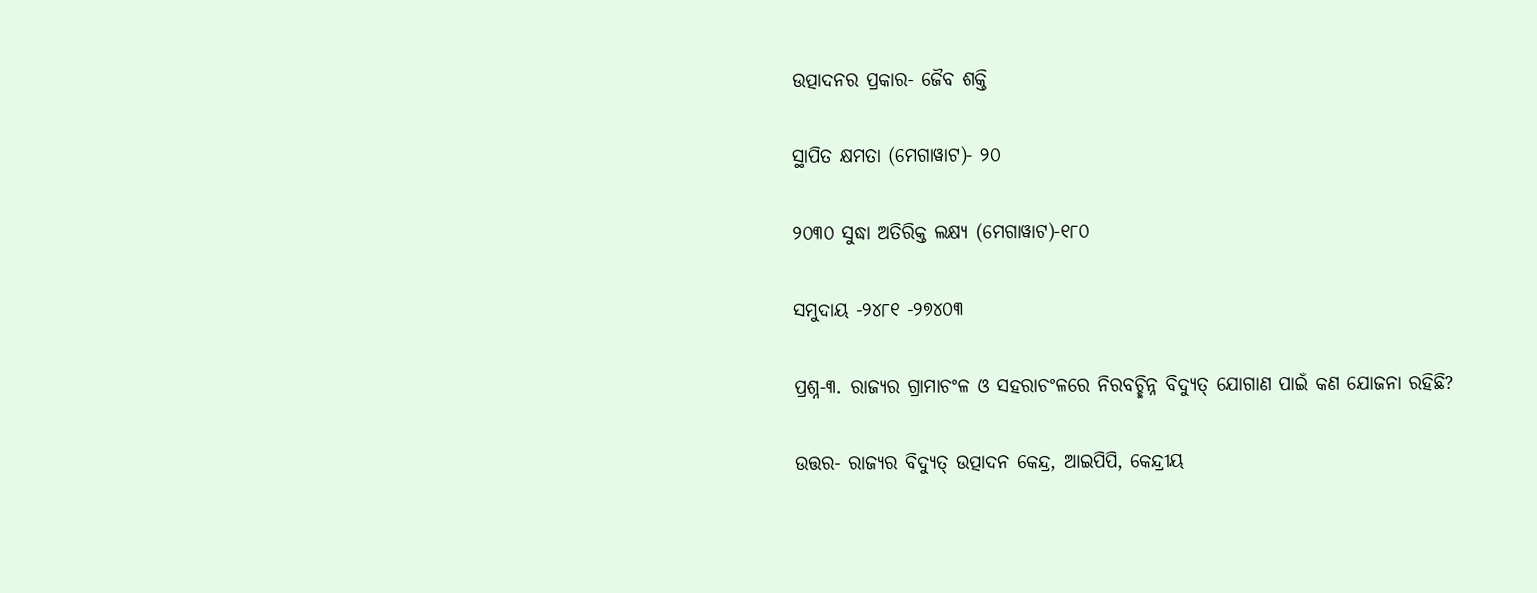ଉତ୍ପାଦନର ପ୍ରକାର- ଜୈବ ଶକ୍ତି

ସ୍ଥାପିତ କ୍ଷମତା (ମେଗାୱାଟ)- ୨୦

୨୦୩୦ ସୁଦ୍ଧା ଅତିରିକ୍ତ ଲକ୍ଷ୍ୟ (ମେଗାୱାଟ)-୧୮୦

ସମୁଦାୟ -୨୪୮୧ -୨୭୪୦୩

ପ୍ରଶ୍ନ-୩. ରାଜ୍ୟର ଗ୍ରାମାଚଂଳ ଓ ସହରାଚଂଳରେ ନିରବଚ୍ଛିନ୍ନ ବିଦ୍ୟୁତ୍ ଯୋଗାଣ ପାଇଁ କଣ ଯୋଜନା ରହିଛି?

ଉତ୍ତର- ରାଜ୍ୟର ବିଦ୍ୟୁତ୍ ଉତ୍ପାଦନ କେନ୍ଦ୍ର, ଆଇପିପି, କେନ୍ଦ୍ରୀୟ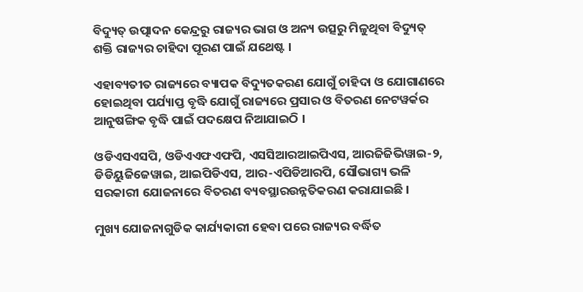ବିଦ୍ୟୁତ୍ ଉତ୍ପାଦନ କେନ୍ଦ୍ରରୁ ରାଜ୍ୟର ଭାଗ ଓ ଅନ୍ୟ ଉତ୍ସରୁ ମିଳୁଥିବା ବିଦ୍ୟୁତ୍ ଶକ୍ତି ରାଜ୍ୟର ଚାହିଦା ପୂରଣ ପାଇଁ ଯଥେଷ୍ଟ ।

ଏହାବ୍ୟତୀତ ରାଜ୍ୟରେ ବ୍ୟାପକ ବିଦ୍ୟୁତକରଣ ଯୋଗୁଁ ଚାହିଦା ଓ ଯୋଗାଣରେ ହୋଇଥିବା ପର୍ଯ୍ୟାପ୍ତ ବୃଦ୍ଧି ଯୋଗୁଁ ରାଜ୍ୟରେ ପ୍ରସାର ଓ ବିତରଣ ନେଟୱର୍କର ଆନୁଷଙ୍ଗିକ ବୃଦ୍ଧି ପାଇଁ ପଦକ୍ଷେପ ନିଆଯାଇଠି ।

ଓଡିଏସଏସପି, ଓଡିଏଏଫଏଫପି, ଏସସିଆରଆଇପିଏସ, ଆରଜିଜିଭିୱାଇ-୨, ଡିଡିୟୁଜିଜେୱାଇ, ଆଇପିଡିଏସ, ଆର-ଏପିଡିଆରପି, ସୌଭାଗ୍ୟ ଭଳି ସରକାରୀ ଯୋଜନାରେ ବିତରଣ ବ୍ୟବସ୍ଥାରଉନ୍ନତିକରଣ କରାଯାଇଛି ।

ମୁଖ୍ୟ ଯୋଜନାଗୁଡିକ କାର୍ଯ୍ୟକାରୀ ହେବା ପରେ ରାଜ୍ୟର ବର୍ଦ୍ଧିତ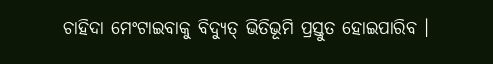ଚାହିଦା ମେଂଟାଇବାକୁ ବିଦ୍ୟୁତ୍ ଭିତିଭୂମି ପ୍ରସ୍ତୁତ ହୋଇପାରିବ ।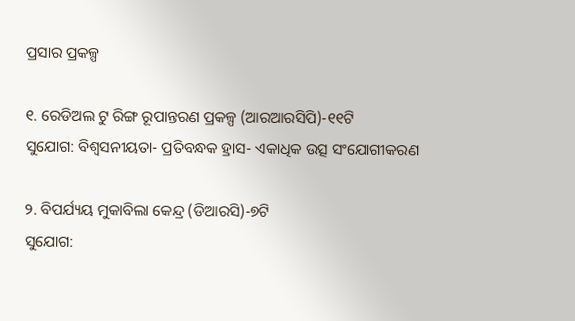ପ୍ରସାର ପ୍ରକଳ୍ପ

୧. ରେଡିଅଲ ଟୁ ରିଙ୍ଗ ରୂପାନ୍ତରଣ ପ୍ରକଳ୍ପ (ଆରଆରସିପି)-୧୧ଟି
ସୁଯୋଗ: ବିଶ୍ୱସନୀୟତା- ପ୍ରତିବନ୍ଧକ ହ୍ରାସ- ଏକାଧିକ ଉତ୍ସ ସଂଯୋଗୀକରଣ

୨. ବିପର୍ଯ୍ୟୟ ମୁକାବିଲା କେନ୍ଦ୍ର (ଡିଆରସି)-୭ଟି
ସୁଯୋଗ: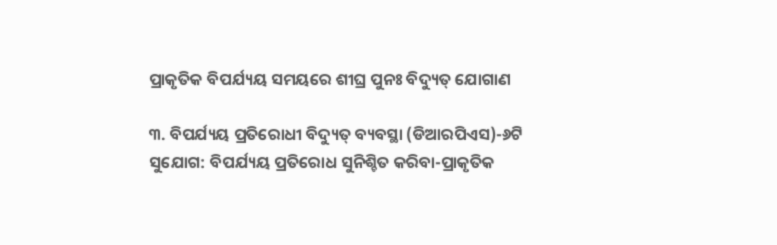ପ୍ରାକୃତିକ ବିପର୍ଯ୍ୟୟ ସମୟରେ ଶୀଘ୍ର ପୁନଃ ବିଦ୍ୟୁତ୍ ଯୋଗାଣ

୩. ବିପର୍ଯ୍ୟୟ ପ୍ରତିରୋଧୀ ବିଦ୍ୟୁତ୍ ବ୍ୟବସ୍ଥା (ଡିଆରପିଏସ)-୬ଟି
ସୁଯୋଗ: ବିପର୍ଯ୍ୟୟ ପ୍ରତିରୋଧ ସୁନିଶ୍ଚିତ କରିବା-ପ୍ରାକୃତିକ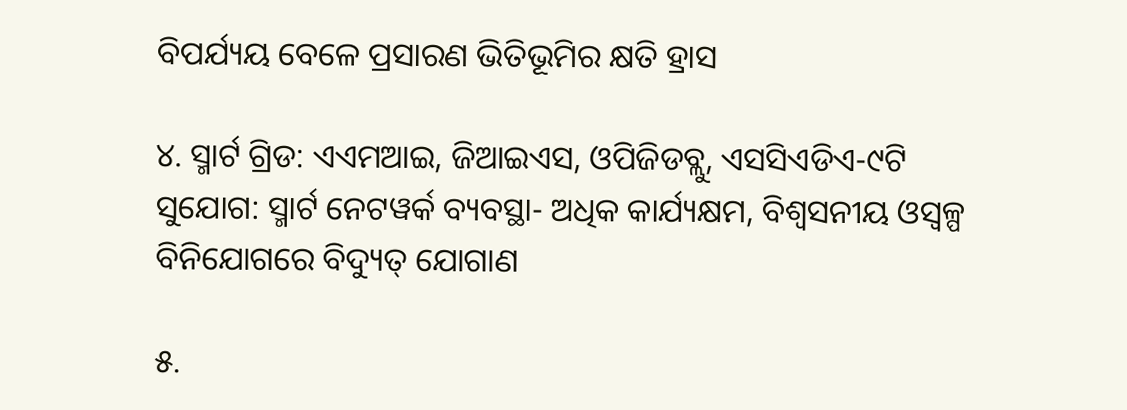ବିପର୍ଯ୍ୟୟ ବେଳେ ପ୍ରସାରଣ ଭିତିଭୂମିର କ୍ଷତି ହ୍ରାସ

୪. ସ୍ମାର୍ଟ ଗ୍ରିଡ: ଏଏମଆଇ, ଜିଆଇଏସ, ଓପିଜିଡବ୍ଲୁ, ଏସସିଏଡିଏ-୯ଟି
ସୁଯୋଗ: ସ୍ମାର୍ଟ ନେଟୱର୍କ ବ୍ୟବସ୍ଥା- ଅଧିକ କାର୍ଯ୍ୟକ୍ଷମ, ବିଶ୍ୱସନୀୟ ଓସ୍ୱଳ୍ପ ବିନିଯୋଗରେ ବିଦ୍ୟୁତ୍ ଯୋଗାଣ

୫.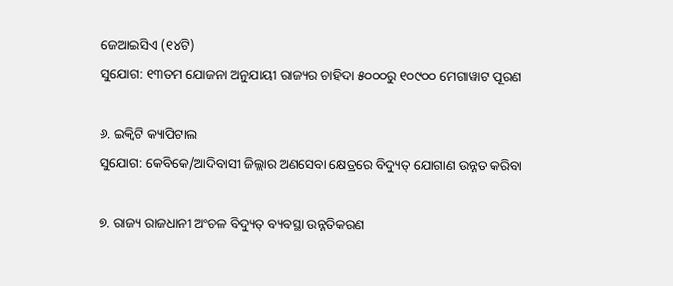ଜେଆଇସିଏ (୧୪ଟି)
ସୁଯୋଗ: ୧୩ତମ ଯୋଜନା ଅନୁଯାୟୀ ରାଜ୍ୟର ଚାହିଦା ୫୦୦୦ରୁ ୧୦୯୦୦ ମେଗାୱାଟ ପୂରଣ

୬. ଇକ୍ୱିଟି କ୍ୟାପିଟାଲ
ସୁଯୋଗ: କେବିକେ/ଆଦିବାସୀ ଜିଲ୍ଲାର ଅଣସେବା କ୍ଷେତ୍ରରେ ବିଦ୍ୟୁତ୍ ଯୋଗାଣ ଉନ୍ନତ କରିବା

୭. ରାଜ୍ୟ ରାଜଧାନୀ ଅଂଚଳ ବିଦ୍ୟୁତ୍ ବ୍ୟବସ୍ଥା ଉନ୍ନତିକରଣ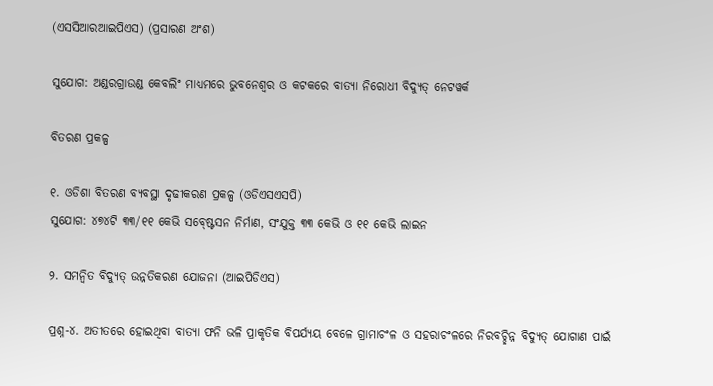(ଏସସିଆରଆଇପିଏସ) (ପ୍ରସାରଣ ଅଂଶ)

ସୁଯୋଗ: ଅଣ୍ଡରଗ୍ରାଉଣ୍ଡ କେବଲିଂ ମାଧ୍ୟମରେ ଭୁବନେଶ୍ୱର ଓ କଟକରେ ବାତ୍ୟା ନିରୋଧୀ ବିଦ୍ୟୁତ୍ ନେଟୱର୍କ

ବିତରଣ ପ୍ରକଳ୍ପ

୧. ଓଡିଶା ବିତରଣ ବ୍ୟବସ୍ଥା ଦୃଢୀକରଣ ପ୍ରକଳ୍ପ (ଓଡିଏସଏସପି)
ସୁଯୋଗ: ୪୭୪ଟି ୩୩/୧୧ କେଭି ସବ୍ଷ୍ଟେସନ ନିର୍ମାଣ, ସଂଯୁକ୍ତ ୩୩ କେଭି ଓ ୧୧ କେଭି ଲାଇନ

୨. ସମନ୍ୱିତ ବିଦ୍ୟୁତ୍ ଉନ୍ନତିକରଣ ଯୋଜନା (ଆଇପିଡିଏସ)

ପ୍ରଶ୍ନ-୪. ଅତୀତରେ ହୋଇଥିବା ବାତ୍ୟା ଫନି ଭଳି ପ୍ରାକୃତିକ ବିପର୍ଯ୍ୟୟ ବେଳେ ଗ୍ରାମାଚଂଳ ଓ ସହରାଚଂଳରେ ନିରବଚ୍ଛିନ୍ନ ବିଦ୍ୟୁତ୍ ଯୋଗାଣ ପାଇଁ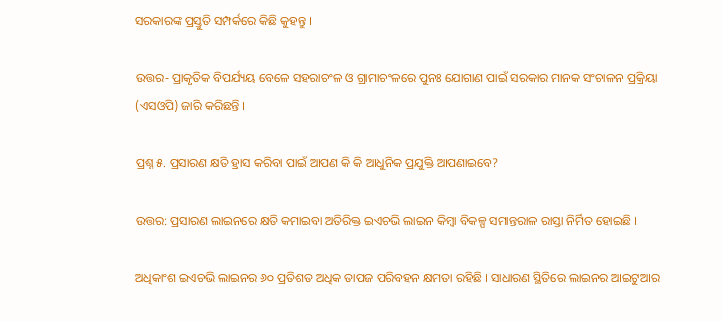ସରକାରଙ୍କ ପ୍ରସ୍ତୁତି ସମ୍ପର୍କରେ କିଛି କୁହନ୍ତୁ ।

ଉତ୍ତର- ପ୍ରାକୃତିକ ବିପର୍ଯ୍ୟୟ ବେଳେ ସହରାଚଂଳ ଓ ଗ୍ରାମାଚଂଳରେ ପୁନଃ ଯୋଗାଣ ପାଇଁ ସରକାର ମାନକ ସଂଚାଳନ ପ୍ରକ୍ରିୟା (ଏସଓପି) ଜାରି କରିଛନ୍ତି ।

ପ୍ରଶ୍ନ ୫. ପ୍ରସାରଣ କ୍ଷତି ହ୍ରାସ କରିବା ପାଇଁ ଆପଣ କି କି ଆଧୁନିକ ପ୍ରଯୁକ୍ତି ଆପଣାଇବେ?

ଉତ୍ତର: ପ୍ରସାରଣ ଲାଇନରେ କ୍ଷତି କମାଇବା ଅତିରିକ୍ତ ଇଏଚଭି ଲାଇନ କିମ୍ବା ବିକଳ୍ପ ସମାନ୍ତରାଳ ରାସ୍ତା ନିର୍ମିତ ହୋଇଛି ।

ଅଧିକାଂଶ ଇଏଚଭି ଲାଇନର ୬୦ ପ୍ରତିଶତ ଅଧିକ ତାପଜ ପରିବହନ କ୍ଷମତା ରହିଛି । ସାଧାରଣ ସ୍ଥିତିରେ ଲାଇନର ଆଇଟୁଆର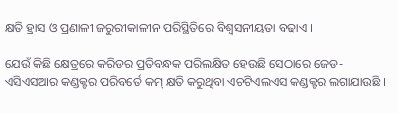କ୍ଷତି ହ୍ରାସ ଓ ପ୍ରଣାଳୀ ଜରୁରୀକାଳୀନ ପରିସ୍ଥିତିରେ ବିଶ୍ୱସନୀୟତା ବଢାଏ ।

ଯେଉଁ କିଛି କ୍ଷେତ୍ରରେ କରିଡର ପ୍ରତିବନ୍ଧକ ପରିଲକ୍ଷିତ ହେଉଛି ସେଠାରେ ଜେଡ-ଏସିଏସଆର କଣ୍ଡକ୍ଟର ପରିବର୍ତେ କମ୍ କ୍ଷତି କରୁଥିବା ଏଚଟିଏଲଏସ କଣ୍ଡକ୍ଟର ଲଗାଯାଉଛି ।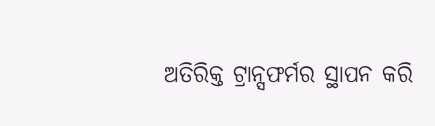ଅତିରିକ୍ତ ଟ୍ରାନ୍ସଫର୍ମର ସ୍ଥାପନ କରି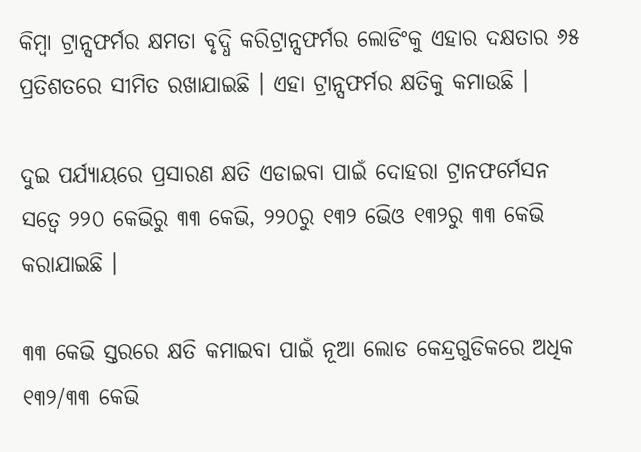କିମ୍ବା ଟ୍ରାନ୍ସଫର୍ମର କ୍ଷମତା ବୃଦ୍ଧି କରିଟ୍ରାନ୍ସଫର୍ମର ଲୋଡିଂକୁ ଏହାର ଦକ୍ଷତାର ୬୫ ପ୍ରତିଶତରେ ସୀମିତ ରଖାଯାଇଛି । ଏହା ଟ୍ରାନ୍ସଫର୍ମର କ୍ଷତିକୁ କମାଉଛି ।

ଦୁଇ ପର୍ଯ୍ୟାୟରେ ପ୍ରସାରଣ କ୍ଷତି ଏଡାଇବା ପାଇଁ ଦୋହରା ଟ୍ରାନଫର୍ମେସନ ସତ୍ୱେ ୨୨୦ କେଭିରୁ ୩୩ କେଭି, ୨୨୦ରୁ ୧୩୨ ଭେିଓ ୧୩୨ରୁ ୩୩ କେଭି କରାଯାଇଛି ।

୩୩ କେଭି ସ୍ତରରେ କ୍ଷତି କମାଇବା ପାଇଁ ନୂଆ ଲୋଡ କେନ୍ଦ୍ରଗୁଡିକରେ ଅଧିକ ୧୩୨/୩୩ କେଭି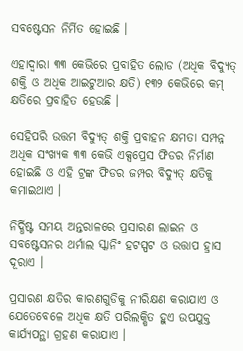ସବଷ୍ଟେସନ ନିର୍ମିତ ହୋଇଛି ।

ଏହାଦ୍ୱାରା ୩୩ କେଭିରେ ପ୍ରବାହିତ ଲୋଡ (ଅଧିକ ବିଦ୍ୟୁତ୍ ଶକ୍ତି ଓ ଅଧିକ ଆଇଟୁଆର କ୍ଷତି) ୧୩୨ କେଭିରେ କମ୍ କ୍ଷତିରେ ପ୍ରବାହିତ ହେଉଛି ।

ସେହିପରି ଉତ୍ତମ ବିଦ୍ୟୁତ୍ ଶକ୍ତି ପ୍ରବାହନ କ୍ଷମତା ସମ୍ପନ୍ନ ଅଧିକ ସଂଖ୍ୟକ ୩୩ କେଭି ଏକ୍ସପ୍ରେସ ଫିଡର ନିର୍ମାଣ ହୋଇଛି ଓ ଏହି ଟ୍ରଙ୍କ ଫିଡର ଜମ୍ପର ବିଦ୍ୟୁତ୍ କ୍ଷତିକୁ କମାଇଥାଏ ।

ନିର୍ଦ୍ଧିଷ୍ଟ ସମୟ ଅନ୍ତରାଳରେ ପ୍ରସାରଣ ଲାଇନ ଓ ସବଷ୍ଟେସନର ଥର୍ମାଲ ସ୍କାନିଂ ହଟସ୍ପଟ ଓ ଉତ୍ତାପ ହ୍ରାସ ଦୂରାଏ ।

ପ୍ରସାରଣ କ୍ଷତିର କାରଣଗୁଡିକୁ ନୀରିକ୍ଷଣ କରାଯାଏ ଓ ଯେତେବେଳେ ଅଧିକ କ୍ଷତି ପରିଲକ୍ଷିତ ହୁଏ ଉପଯୁକ୍ତ କାର୍ଯ୍ୟପନ୍ଥା ଗ୍ରହଣ କରାଯାଏ ।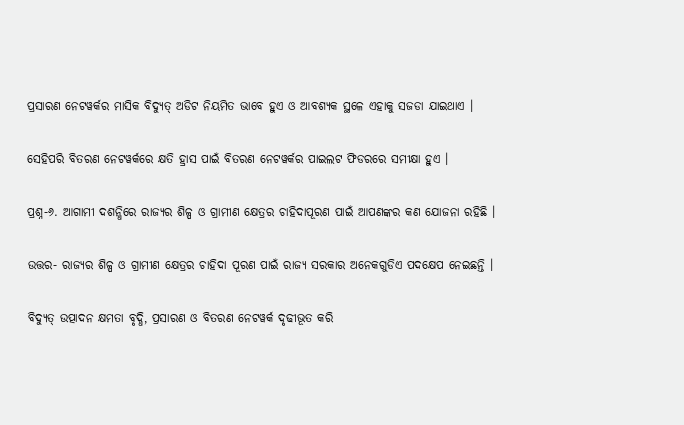ପ୍ରସାରଣ ନେଟୱର୍କର ମାସିକ ବିଦ୍ୟୁତ୍ ଅଡିଟ ନିୟମିତ ଭାବେ ହୁଏ ଓ ଆବଶ୍ୟକ ସ୍ଥଳେ ଏହାକୁ ସଜଡା ଯାଇଥାଏ ।

ସେହିପରି ବିତରଣ ନେଟୱର୍କରେ କ୍ଷତି ହ୍ରାସ ପାଇଁ ବିତରଣ ନେଟୱର୍କର ପାଇଲଟ ଫିଡରରେ ସମୀକ୍ଷା ହୁଏ ।

ପ୍ରଶ୍ନ-୬. ଆଗାମୀ ଦଶନ୍ଧିରେ ରାଜ୍ୟର ଶିଳ୍ପ ଓ ଗ୍ରାମୀଣ କ୍ଷେତ୍ରର ଚାହିଦାପୂରଣ ପାଇଁ ଆପଣଙ୍କର କଣ ଯୋଜନା ରହିଛି ।

ଉତ୍ତର- ରାଜ୍ୟର ଶିଳ୍ପ ଓ ଗ୍ରାମୀଣ କ୍ଷେତ୍ରର ଚାହିଦା ପୂରଣ ପାଇଁ ରାଜ୍ୟ ସରକାର ଅନେକଗୁଡିଏ ପଦକ୍ଷେପ ନେଇଛନ୍ତି ।

ବିଦ୍ୟୁତ୍ ଉତ୍ପାଦନ କ୍ଷମତା ବୃଦ୍ଧି, ପ୍ରସାରଣ ଓ ବିତରଣ ନେଟୱର୍କ ଦୃଢୀଭୂତ କରି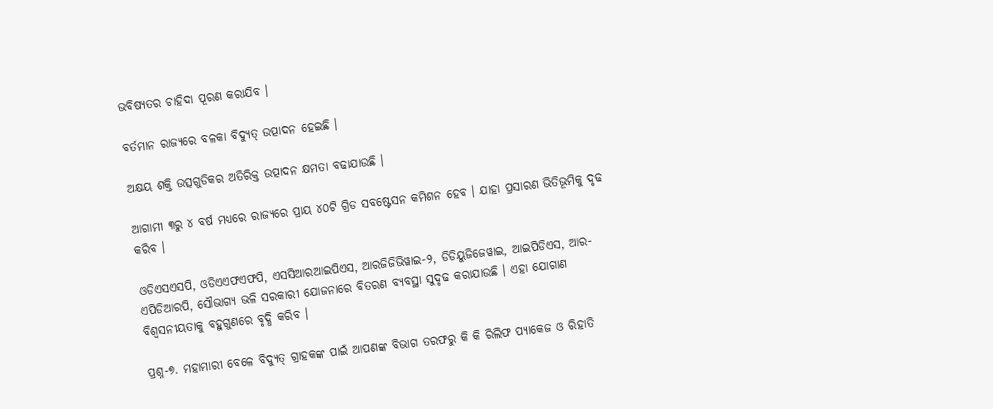ଭବିଷ୍ୟତର ଚାହିଦା ପୂରଣ କରାଯିବ ।

ବର୍ତମାନ ରାଜ୍ୟରେ ବଳକା ବିଦ୍ୟୁତ୍ ଉତ୍ପାଦନ ହେଇଛି ।

ଅକ୍ଷୟ ଶକ୍ତି ଉତ୍ସଗୁଡିକର ଅତିରିକ୍ତ ଉତ୍ପାଦନ କ୍ଷମତା ବଢାଯାଉଛି ।

ଆଗାମୀ ୩ରୁ ୪ ବର୍ଷ ମଧ୍ୟରେ ରାଜ୍ୟରେ ପ୍ରାୟ ୪୦ଟି ଗ୍ରିଡ ସବଷ୍ଟେସନ କମିଶନ ହେବ । ଯାହା ପ୍ରସାରଣ ଭିତିଭୂମିକୁ ଦୃଢ କରିବ ।

ଓଡିଏସଏସପି, ଓଡିଏଏଫଏଫପି, ଏସସିଆରଆଇପିଏସ, ଆରଜିଜିଭିୱାଇ-୨, ଡିଡିୟୁଜିଜେୱାଇ, ଆଇପିଡିଏସ, ଆର-ଏପିଡିଆରପି, ସୌଭାଗ୍ୟ ଭଳି ସରକାରୀ ଯୋଜନାରେ ବିତରଣ ବ୍ୟବସ୍ଥା ସୁଦୃଢ କରାଯାଉଛି । ଏହା ଯୋଗାଣ ବିଶ୍ୱସନୀୟତାକୁ ବହୁଗୁଣରେ ବୃଦ୍ଧି କରିବ ।

ପ୍ରଶ୍ନ-୭. ମହାମାରୀ ବେଳେ ବିଦ୍ୟୁତ୍ ଗ୍ରାହକଙ୍କ ପାଇଁ ଆପଣଙ୍କ ବିଭାଗ ତରଫରୁ କି କି ରିଲିଫ ପ୍ୟାକେଜ ଓ ରିହାତି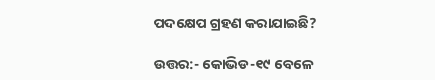ପଦକ୍ଷେପ ଗ୍ରହଣ କରାଯାଇଛି?

ଉତ୍ତର:- କୋଭିଡ-୧୯ ବେଳେ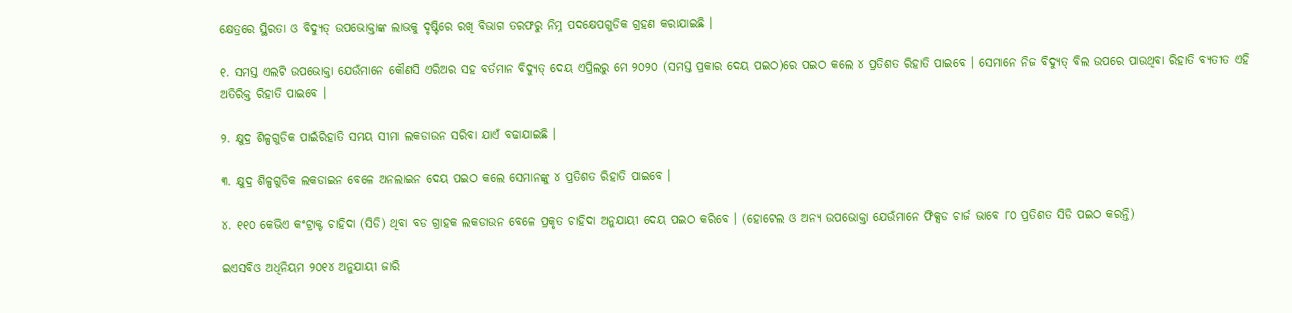କ୍ଷେତ୍ରରେ ସ୍ଥିରତା ଓ ବିଦ୍ୟୁତ୍ ଉପଭୋକ୍ତାଙ୍କ ଲାଭକୁ ଦୃଷ୍ଟିରେ ରଖି ବିଭାଗ ତରଫରୁ ନିମ୍ନ ପଦକ୍ଷେପଗୁଡିକ ଗ୍ରହଣ କରାଯାଇଛି ।

୧. ସମସ୍ତ ଏଲଟି ଉପଭୋକ୍ତା ଯେଉଁମାନେ କୌଣସି ଏରିଅର ସହ ବର୍ତମାନ ବିଦ୍ୟୁତ୍ ଦେୟ ଏପ୍ରିଲରୁ ମେ ୨୦୨୦ (ସମସ୍ତ ପ୍ରକାର ଦେୟ ପଇଠ)ରେ ପଇଠ କଲେ ୪ ପ୍ରତିଶତ ରିହାତି ପାଇବେ । ସେମାନେ ନିଜ ବିଦ୍ୟୁତ୍ ବିଲ ଉପରେ ପାଉଥିବା ରିହାତି ବ୍ୟତୀତ ଏହି ଅତିରିକ୍ତ ରିହାତି ପାଇବେ ।

୨. କ୍ଷୁଦ୍ର ଶିଳ୍ପଗୁଡିକ ପାଇଁରିହାତି ସମୟ ସୀମା ଲକଡାଉନ ସରିବା ଯାଏଁ ବଢାଯାଇଛି ।

୩. କ୍ଷୁଦ୍ର ଶିଳ୍ପଗୁଡିକ ଲକଡାଇନ ବେଳେ ଅନଲାଇନ ଦେୟ ପଇଠ କଲେ ସେମାନଙ୍କୁ ୪ ପ୍ରତିଶତ ରିହାତି ପାଇବେ ।

୪. ୧୧୦ କେଭିଏ କଂଟ୍ରାକ୍ଟ ଚାହିଦା (ସିଡି) ଥିବା ବଡ ଗ୍ରାହକ ଲକଡାଉନ ବେଳେ ପ୍ରକୃତ ଚାହିଦା ଅନୁଯାୟୀ ଦେୟ ପଇଠ କରିବେ । (ହୋଟେଲ ଓ ଅନ୍ୟ ଉପଭୋକ୍ତା ଯେଉଁମାନେ ଫିକ୍ସଡ ଚାର୍ଜ ଭାବେ ୮୦ ପ୍ରତିଶତ ସିଡି ପଇଠ କରନ୍ତି)

ଇଏସବିଓ ଅଧିନିୟମ ୨୦୧୪ ଅନୁଯାୟୀ ଜାରି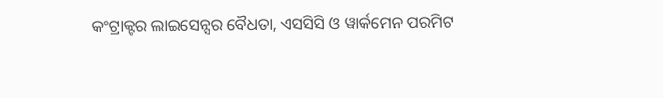କଂଟ୍ରାକ୍ଟର ଲାଇସେନ୍ସର ବୈଧତା, ଏସସିସି ଓ ୱାର୍କମେନ ପରମିଟ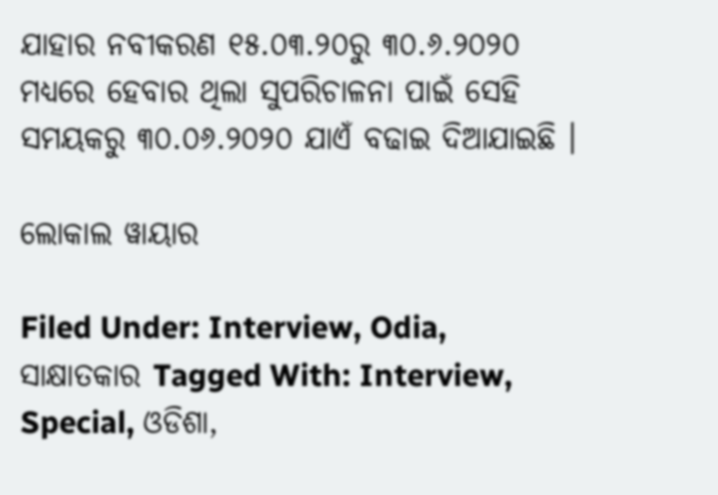ଯାହାର ନବୀକରଣ ୧୫.୦୩.୨୦ରୁ ୩୦.୬.୨୦୨୦ ମଧ୍ୟରେ ହେବାର ଥିଲା ସୁପରିଚାଳନା ପାଇଁ ସେହି ସମୟକରୁ ୩୦.୦୬.୨୦୨୦ ଯାଏଁ ବଢାଇ ଦିଆଯାଇଛି ।

ଲୋକାଲ ୱାୟାର

Filed Under: Interview, Odia, ସାକ୍ଷାତକାର Tagged With: Interview, Special, ଓଡିଶା,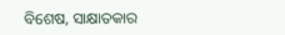ବିଶେଷ, ସାକ୍ଷାତକାର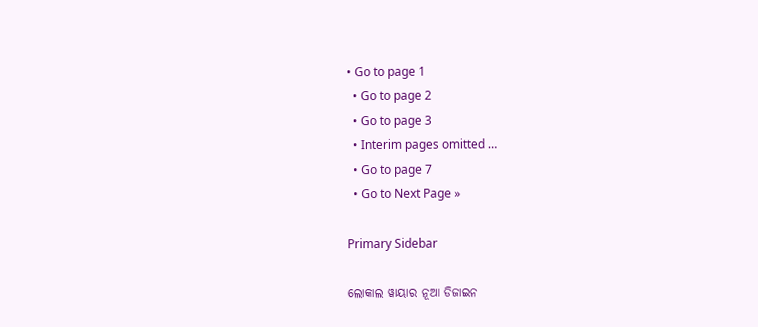• Go to page 1
  • Go to page 2
  • Go to page 3
  • Interim pages omitted …
  • Go to page 7
  • Go to Next Page »

Primary Sidebar

ଲୋକାଲ ୱାୟାର ନୂଆ ଡିଜାଇନ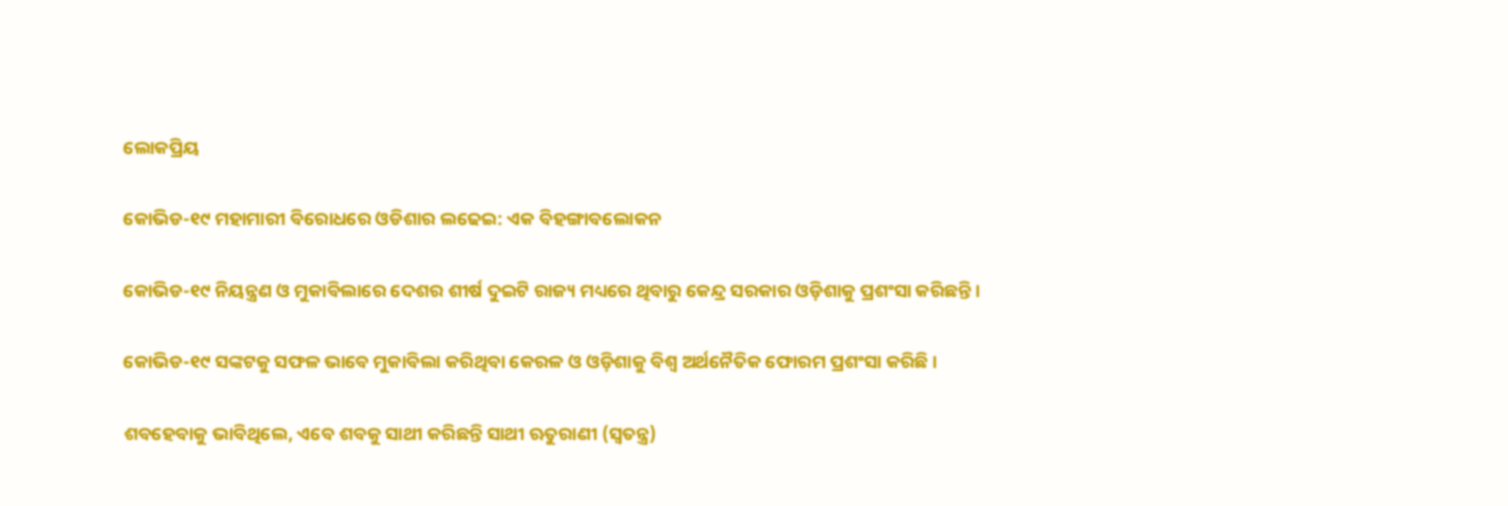ଲୋକପ୍ରିୟ

କୋଭିଡ-୧୯ ମହାମାରୀ ବିରୋଧରେ ଓଡିଶାର ଲଢେଇ: ଏକ ବିହଙ୍ଗାବଲୋକନ

କୋଭିଡ-୧୯ ନିୟନ୍ତ୍ରଣ ଓ ମୁକାବିଲାରେ ଦେଶର ଶୀର୍ଷ ଦୁଇଟି ରାଜ୍ୟ ମଧ୍ୟରେ ଥିବାରୁ କେନ୍ଦ୍ର ସରକାର ଓଡ଼ିଶାକୁ ପ୍ରଶଂସା କରିଛନ୍ତି ।

କୋଭିଡ-୧୯ ସଙ୍କଟକୁ ସଫଳ ଭାବେ ମୁକାବିଲା କରିଥିବା କେରଳ ଓ ଓଡ଼ିଶାକୁ ବିଶ୍ୱ ଅର୍ଥନୈତିକ ଫୋରମ ପ୍ରଶଂସା କରିଛି ।

ଶବହେବାକୁ ଭାବିଥିଲେ, ଏବେ ଶବକୁ ସାଥୀ କରିଛନ୍ତି ସାଥୀ ଋତୁରାଣୀ (ସ୍ୱତନ୍ତ୍ର)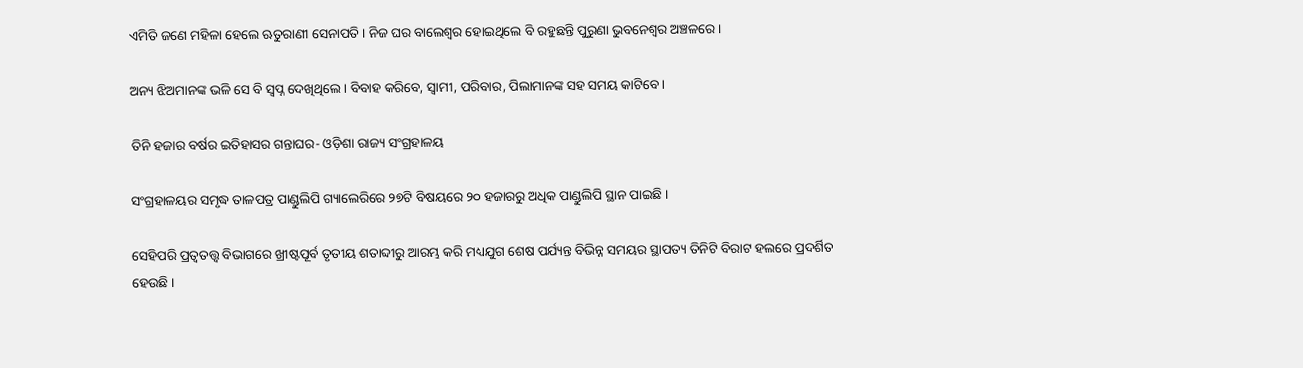ଏମିତି ଜଣେ ମହିଳା ହେଲେ ଋତୁରାଣୀ ସେନାପତି । ନିଜ ଘର ବାଲେଶ୍ୱର ହୋଇଥିଲେ ବି ରହୁଛନ୍ତି ପୁରୁଣା ଭୁବନେଶ୍ୱର ଅଞ୍ଚଳରେ ।

ଅନ୍ୟ ଝିଅମାନଙ୍କ ଭଳି ସେ ବି ସ୍ୱପ୍ନ ଦେଖିଥିଲେ । ବିବାହ କରିବେ, ସ୍ୱାମୀ, ପରିବାର, ପିଲାମାନଙ୍କ ସହ ସମୟ କାଟିବେ ।

ତିନି ହଜାର ବର୍ଷର ଇତିହାସର ଗନ୍ତାଘର- ଓଡ଼ିଶା ରାଜ୍ୟ ସଂଗ୍ରହାଳୟ

ସଂଗ୍ରହାଳୟର ସମୃଦ୍ଧ ତାଳପତ୍ର ପାଣ୍ଡୁଲିପି ଗ୍ୟାଲେରିରେ ୨୭ଟି ବିଷୟରେ ୨୦ ହଜାରରୁ ଅଧିକ ପାଣ୍ଡୁଲିପି ସ୍ଥାନ ପାଇଛି ।

ସେହିପରି ପ୍ରତ୍ୱତତ୍ତ୍ୱ ବିଭାଗରେ ଖ୍ରୀଷ୍ଟପୂର୍ବ ତୃତୀୟ ଶତାବ୍ଦୀରୁ ଆରମ୍ଭ କରି ମଧ୍ୟଯୁଗ ଶେଷ ପର୍ଯ୍ୟନ୍ତ ବିଭିନ୍ନ ସମୟର ସ୍ଥାପତ୍ୟ ତିନିଟି ବିରାଟ ହଲରେ ପ୍ରଦର୍ଶିତ ହେଉଛି ।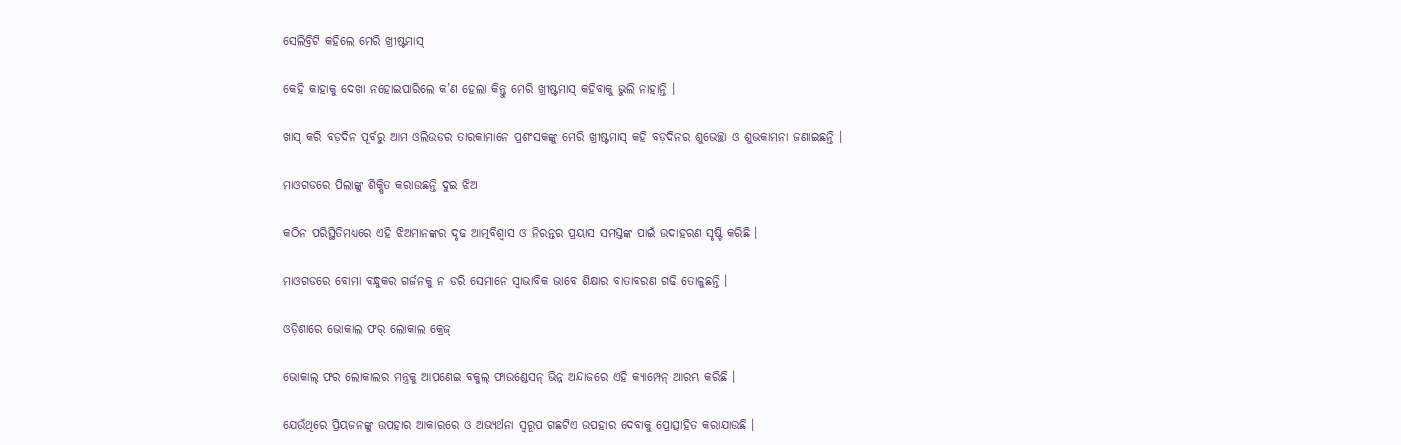ସେଲିବ୍ରିଟି କହିଲେ ମେରି ଖ୍ରୀଷ୍ଟମାସ୍

କେହି କାହାକୁ ଦେଖା ନହୋଇପାରିଲେ କ’ଣ ହେଲା କିନ୍ତୁ ମେରି ଖ୍ରୀଷ୍ଟମାସ୍ କହିବାକୁ ଭୁଲି ନାହାନ୍ତି ।

ଖାସ୍ କରି ବଡ଼ଦିନ ପୂର୍ବରୁ ଆମ ଓଲିଉଡର ତାରକାମାନେ ପ୍ରଶଂସକଙ୍କୁ ମେରି ଖ୍ରୀଷ୍ଟମାସ୍ କହି ବଡ଼ଦିନର ଶୁଭେଚ୍ଛା ଓ ଶୁଭକାମନା ଜଣାଇଛନ୍ତି ।

ମାଓଗଡରେ ପିଲାଙ୍କୁ ଶିକ୍ଷିତ କରାଉଛନ୍ତି ଦୁଇ ଝିଅ

କଠିନ ପରିସ୍ଥିତିମଧ୍ୟରେ ଏହି ଝିଅମାନଙ୍କର ଦୃଢ ଆତ୍ମବିଶ୍ୱାସ ଓ ନିରନ୍ତର ପ୍ରୟାସ ସମସ୍ତଙ୍କ ପାଇଁ ଉଦାହରଣ ସୃଷ୍ଟି କରିଛି ।

ମାଓଗଡରେ ବୋମା ବନ୍ଧୁକର ଗର୍ଜନକୁ ନ ଡରି ସେମାନେ ସ୍ୱାଭାବିକ ଭାବେ ଶିକ୍ଷାର ବାତାବରଣ ଗଢି ତୋଳୁଛନ୍ତି ।

ଓଡ଼ିଶାରେ ଭୋକାଲ ଫର୍ ଲୋକାଲ କ୍ରେଜ୍

ଭୋକାଲ୍ ଫର ଲୋକାଲର ମନ୍ତ୍ରକୁ ଆପଣେଇ ବକୁଲ୍ ଫାଉଣ୍ଡେସନ୍ ଭିନ୍ନ ଅନ୍ଦାଜରେ ଏହି କ୍ୟାମ୍ପେନ୍ ଆରମ୍ଭ କରିଛି ।

ଯେଉଁଥିରେ ପ୍ରିୟଜନଙ୍କୁ ଉପହାର ଆକାରରେ ଓ ଅଭ୍ୟର୍ଥନା ସ୍ୱରୂପ ଗଛଟିଏ ଉପହାର ଦେବାକୁ ପ୍ରୋତ୍ସାହିତ କରାଯାଉଛି ।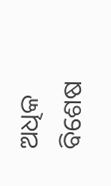ଅଧିକ ବିଶେଷ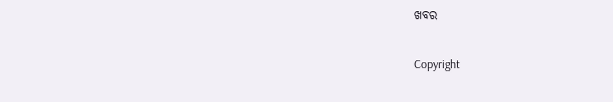ଖବର

Copyright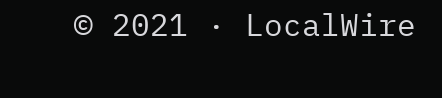© 2021 · LocalWire